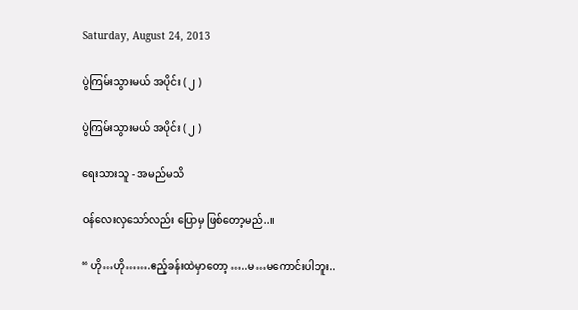Saturday, August 24, 2013

ပွဲကြမ်းသွားမယ် အပိုင်း ( ၂ )

ပွဲကြမ်းသွားမယ် အပိုင်း ( ၂ )

ရေးသားသူ - အမည်မသိ

ဝန်လေးလှသော်လည်း ပြောမှ ဖြစ်တော့မည်..။

“ ဟို…ဟို…….ဧည့်ခန်းထဲမှာတော့ …..မ…မကောင်းပါဘူး..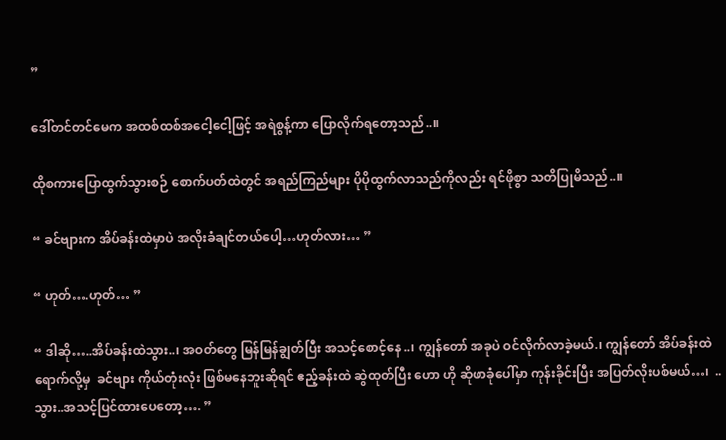”

ဒေါ်တင်တင်မေက အထစ်ထစ်အငေါ့ငေါ့ဖြင့် အရဲစွန့်ကာ ပြောလိုက်ရတော့သည်..။

ထိုစကားပြောထွက်သွားစဉ် စောက်ပတ်ထဲတွင် အရည်ကြည်များ ပိုပိုထွက်လာသည်ကိုလည်း ရင်ဖိုစွာ သတိပြုမိသည်..။

“ ခင်ဗျားက အိပ်ခန်းထဲမှာပဲ အလိုးခံချင်တယ်ပေါ့…ဟုတ်လား… ”

“ ဟုတ်….ဟုတ်… ”

“ ဒါဆို…..အိပ်ခန်းထဲသွား..၊ အဝတ်တွေ မြန်မြန်ချွတ်ပြီး အသင့်စောင့်နေ..၊ ကျွန်တော် အခုပဲ ဝင်လိုက်လာခဲ့မယ်.၊ ကျွန်တော် အိပ်ခန်းထဲ ရောက်လို့မှ  ခင်ဗျား ကိုယ်တုံးလုံး ဖြစ်မနေဘူးဆိုရင် ဧည့်ခန်းထဲ ဆွဲထုတ်ပြီး ဟော ဟို ဆိုဖာခုံပေါ်မှာ ကုန်းခိုင်းပြီး အပြတ်လိုးပစ်မယ်…၊  ..သွား..အသင့်ပြင်ထားပေတော့…. ”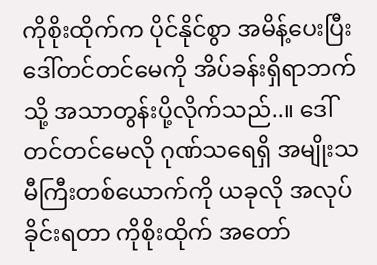ကိုစိုးထိုက်က ပိုင်နိုင်စွာ အမိန့်ပေးပြီး ဒေါ်တင်တင်မေကို အိပ်ခန်းရှိရာဘက်သို့ အသာတွန်းပို့လိုက်သည်..။ ဒေါ်တင်တင်မေလို ဂုဏ်သရေရှိ အမျိုးသမီကြီးတစ်ယောက်ကို ယခုလို အလုပ်ခိုင်းရတာ ကိုစိုးထိုက် အတော်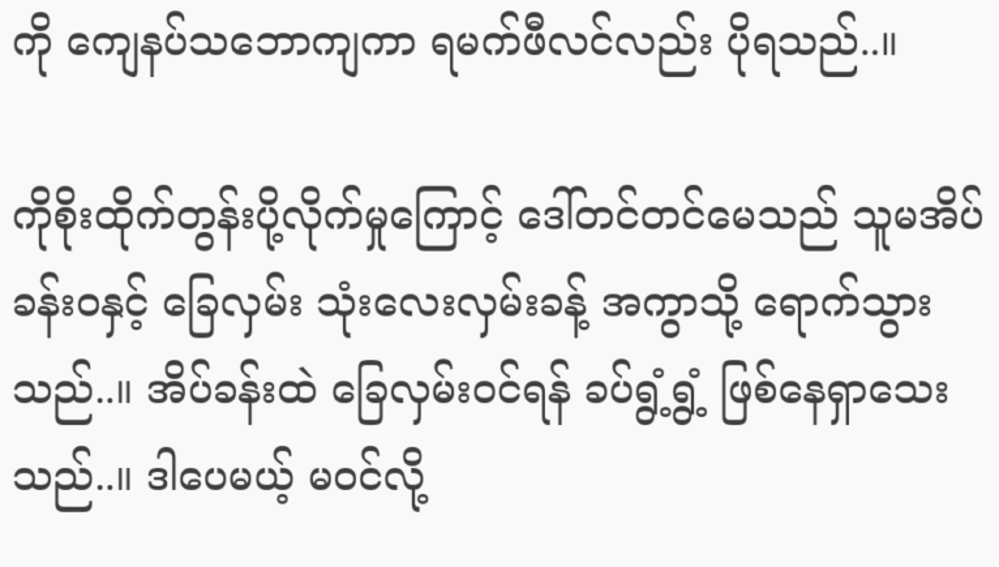ကို ကျေနပ်သဘောကျကာ ရမက်ဖီလင်လည်း ပိုရသည်..။

ကိုစိုးထိုက်တွန်းပို့လိုက်မှုကြောင့် ဒေါ်တင်တင်မေသည် သူမအိပ်ခန်းဝနှင့် ခြေလှမ်း သုံးလေးလှမ်းခန့် အကွာသို့ ရောက်သွားသည်..။ အိပ်ခန်းထဲ ခြေလှမ်းဝင်ရန် ခပ်ရွံ့ရွံ့ ဖြစ်နေရှာသေးသည်..။ ဒါပေမယ့် မဝင်လို့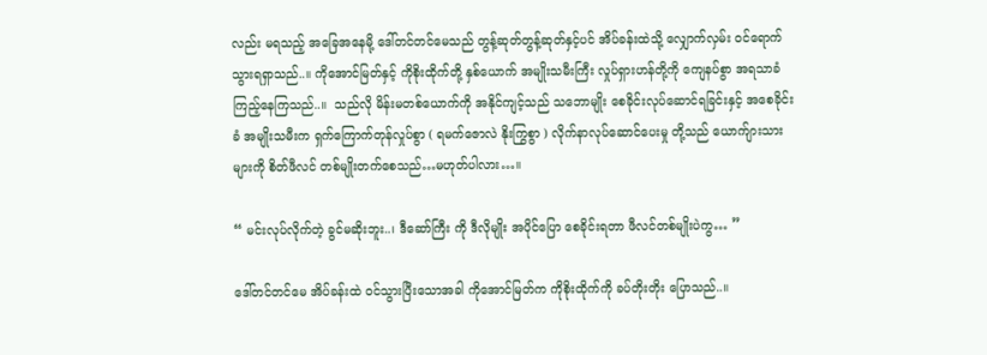လည်း မရသည့် အခြေအနေမို့ ဒေါ်တင်တင်မေသည် တွန့်ဆုတ်တွန့်ဆုတ်နှင့်ပင် အိပ်ခန်းထဲသို့ လျှောက်လှမ်း ဝင်ရောက်သွားရရှာသည်..။ ကိုအောင်မြတ်နှင့် ကိုစိုးထိုက်တို့ နှစ်ယောက် အမျိုးသမီးကြီး လှုပ်ရှားဟန်တို့ကို ကျေနပ်စွာ အရသာခံကြည့်နေကြသည်..။  သည်လို မိန်းမတစ်ယောက်ကို အနိုင်ကျင့်သည် သဘောမျိုး စေခိုင်းလုပ်ဆောင်ရခြင်းနှင့် အစေခိုင်းခံ အမျိုးသမီးက ရှက်ကြောက်တုန်လှုပ်စွာ ( ရမက်ဇောလဲ နိုးကြွစွာ ) လိုက်နာလုပ်ဆောင်ပေးမှု တို့သည် ယောက်ျားသားများကို စိတ်ဖီလင် တစ်မျိုးတက်စေသည်…မဟုတ်ပါလား…။

“ မင်းလုပ်လိုက်တဲ့ ခွင်မဆိုးဘူး..၊ ဒီဆော်ကြီး ကို ဒီလိုမျိုး အပိုင်ပြော စေခိုင်းရတာ ဖီလင်တစ်မျိုးပဲကွ… ”

ဒေါ်တင်တင်မေ အိပ်ခန်းထဲ ဝင်သွားပြီးသောအခါ ကိုအောင်မြတ်က ကိုစိုးထိုက်ကို ခပ်တိုးတိုး ပြောသည်..။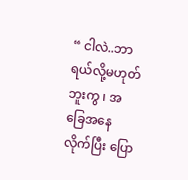“ ငါလဲ..ဘာရယ်လို့မဟုတ်ဘူးကွ ၊ အခြေအနေလိုက်ပြီး ပြော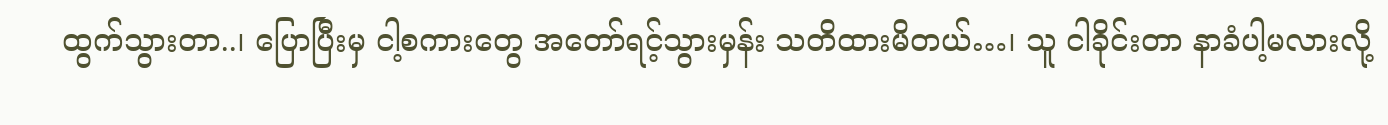ထွက်သွားတာ..၊ ပြောပြီးမှ ငါ့စကားတွေ အတော်ရင့်သွားမှန်း သတိထားမိတယ်…၊ သူ ငါခိုင်းတာ နာခံပါ့မလားလို့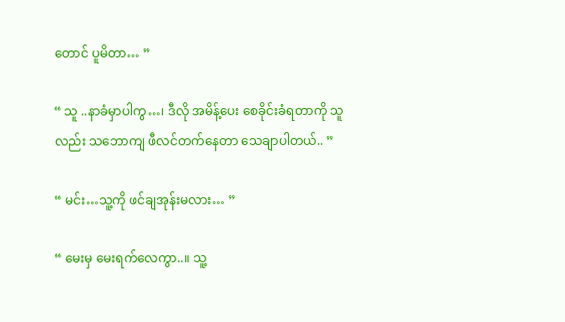တောင် ပူမိတာ… ”

“ သူ ..နာခံမှာပါကွ…၊ ဒီလို အမိန့်ပေး စေခိုင်းခံရတာကို သူလည်း သဘောကျ ဖီလင်တက်နေတာ သေချာပါတယ်.. ”

“ မင်း…သူ့ကို ဖင်ချအုန်းမလား… ”

“ မေးမှ မေးရက်လေကွာ..။ သူ့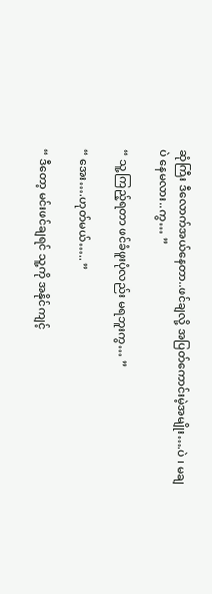ဆုံကြီး ဒီလောက်အယ်နေတာ..ဖင်ချလို့ အပြတ်ကောင်းမဲ့အမျိုး….ပဲ ၊ မချပဲ နေမလား..ကွ… ”

“ သူ့ကြည့်ရတာ ဖင်ခံဖူးပုံလည်း မရဘူးကွ… ”

“ အေး….ဟုတ်မယ်….. ”

“ ဒီတော့ မင်းဖင်ချရင် သူ့ကို အနိုင်ကျင့်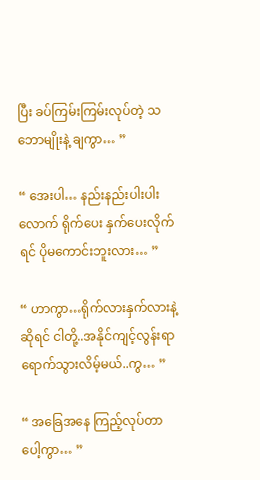ပြီး ခပ်ကြမ်းကြမ်းလုပ်တဲ့ သဘောမျိုးနဲ့ ချကွာ… ”

“ အေးပါ… နည်းနည်းပါးပါးလောက် ရိုက်ပေး နှက်ပေးလိုက်ရင် ပိုမကောင်းဘူးလား… ”

“ ဟာကွာ…ရိုက်လားနှက်လားနဲ့ ဆိုရင် ငါတို့..အနိုင်ကျင့်လွန်းရာ ရောက်သွားလိမ့်မယ်..ကွ… ”

“ အခြေအနေ ကြည့်လုပ်တာပေါ့ကွာ… ”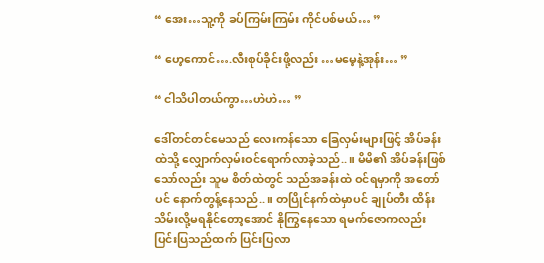“ အေး…သူ့ကို ခပ်ကြမ်းကြမ်း ကိုင်ပစ်မယ်… ”

“ ဟေ့ကောင်….လီးစုပ်ခိုင်းဖို့လည်း …မမေ့နဲ့အုန်း… ”

“ ငါသိပါတယ်ကွာ…ဟဲဟဲ… ”

ဒေါ်တင်တင်မေသည် လေးကန်သော ခြေလှမ်းများဖြင့် အိပ်ခန်းထဲသို့ လျှောက်လှမ်းဝင်ရောက်လာခဲ့သည်..။ မိမိ၏ အိပ်ခန်းဖြစ်သော်လည်း သူမ စိတ်ထဲတွင် သည်အခန်းထဲ ဝင်ရမှာကို အတော်ပင် နောက်တွန့်နေသည်..။ တပြိုင်နက်ထဲမှာပင် ချုပ်တီး ထိန်းသိမ်းလို့မရနိုင်တော့အောင် နိုကြွနေသော ရမက်ဇောကလည်း ပြင်းပြသည်ထက် ပြင်းပြလာ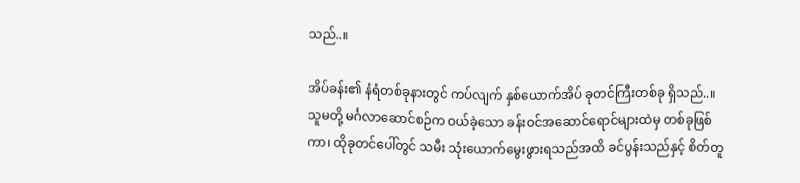သည်..။

အိပ်ခန်း၏ နံရံတစ်ခုနားတွင် ကပ်လျက် နှစ်ယောက်အိပ် ခုတင်ကြီးတစ်ခု ရှိသည်..။  သူမတို့ မင်္ဂလာဆောင်စဉ်က ဝယ်ခဲ့သော ခန်းဝင်အဆောင်ရောင်များထဲမှ တစ်ခုဖြစ်ကာ၊ ထိုခုတင်ပေါ်တွင် သမီး သုံးယောက်မွေးဖွားရသည်အထိ ခင်ပွန်းသည်နှင့် စိတ်တူ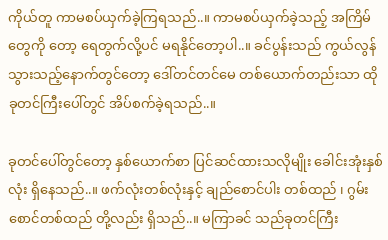ကိုယ်တူ ကာမစပ်ယှက်ခဲ့ကြရသည်..။ ကာမစပ်ယှက်ခဲ့သည့် အကြိမ်တွေကို တော့ ရေတွက်လို့ပင် မရနိုင်တော့ပါ..။ ခင်ပွန်းသည် ကွယ်လွန်သွားသည့်နောက်တွင်တော့ ဒေါ်တင်တင်မေ တစ်ယောက်တည်းသာ ထိုခုတင်ကြီးပေါ်တွင် အိပ်စက်ခဲ့ရသည်..။

ခုတင်ပေါ်တွင်တော့ နှစ်ယောက်စာ ပြင်ဆင်ထားသလိုမျိုး ခေါင်းအုံးနှစ်လုံး ရှိနေသည်..။ ဖက်လုံးတစ်လုံးနှင့် ချည်စောင်ပါး တစ်ထည် ၊ ဂွမ်းစောင်တစ်ထည် တို့လည်း ရှိသည်..။ မကြာခင် သည်ခုတင်ကြီး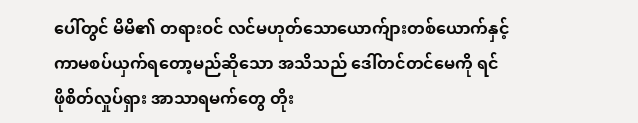ပေါ်တွင် မိမိ၏ တရားဝင် လင်မဟုတ်သောယောက်ျားတစ်ယောက်နှင့် ကာမစပ်ယှက်ရတော့မည်ဆိုသော အသိသည် ဒေါ်တင်တင်မေကို ရင်ဖိုစိတ်လှုပ်ရှား အာသာရမက်တွေ တိုး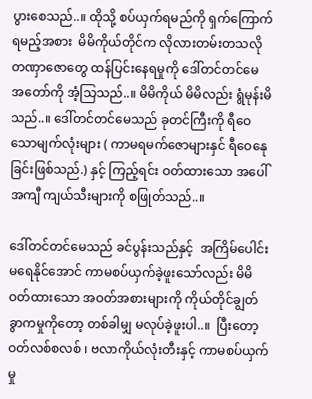ပွားစေသည်..။ ထိုသို့ စပ်ယှက်ရမည်ကို ရှက်ကြောက်ရမည့်အစား  မိမိကိုယ်တိုင်က လိုလားတမ်းတသလို တဏှာဇောတွေ ထန်ပြင်းနေရမှုကို ဒေါ်တင်တင်မေ အတော်ကို အံ့သြသည်..။ မိမိကိုယ် မိမိလည်း ရွံမုန်းမိသည်..။ ဒေါ်တင်တင်မေသည် ခုတင်ကြီးကို ရီဝေသောမျက်လုံးများ ( ကာမရမက်ဇောများနှင် ရီဝေနေုခြင်းဖြစ်သည်.) နှင့် ကြည့်ရင်း ဝတ်ထားသော အပေါ်အကျီ ကျယ်သီးများကို စဖြုတ်သည်..။

ဒေါ်တင်တင်မေသည် ခင်ပွန်းသည်နှင့်  အကြိမ်ပေါင်း မရေနိုင်အောင် ကာမစပ်ယှက်ခဲ့ဖူးသော်လည်း မိမိဝတ်ထားသော အဝတ်အစားများကို ကိုယ်တိုင်ချွတ်ခွာကမှုကိုတော့ တစ်ခါမျှ မလုပ်ခဲ့ဖူးပါ..။  ပြီးတော့ ဝတ်လစ်စလစ် ၊ ဗလာကိုယ်လုံးတီးနှင့် ကာမစပ်ယှက်မှု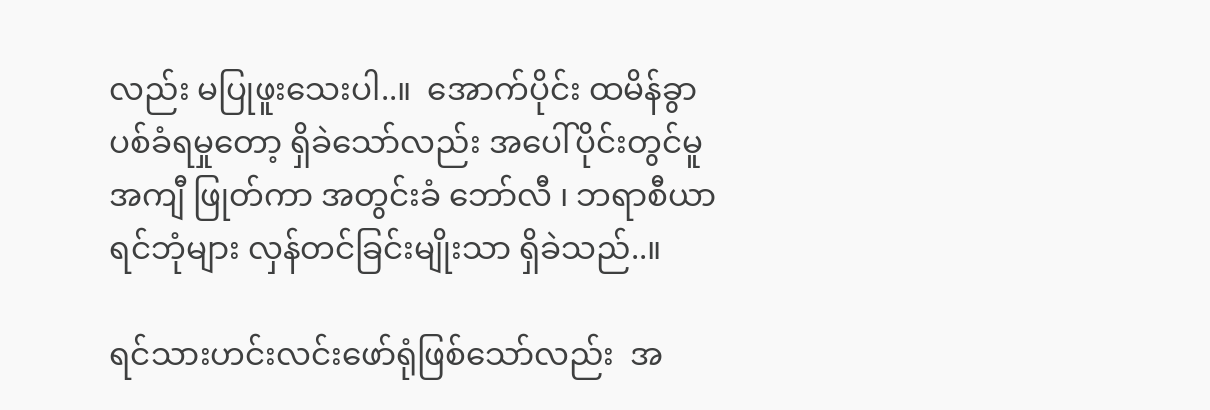လည်း မပြုဖူးသေးပါ..။  အောက်ပိုင်း ထမိန်ခွာပစ်ခံရမှုတော့ ရှိခဲသော်လည်း အပေါ်ပိုင်းတွင်မူ အကျီ ဖြုတ်ကာ အတွင်းခံ ဘော်လီ ၊ ဘရာစီယာ ရင်ဘုံများ လှန်တင်ခြင်းမျိုးသာ ရှိခဲသည်..။

ရင်သားဟင်းလင်းဖော်ရုံဖြစ်သော်လည်း  အ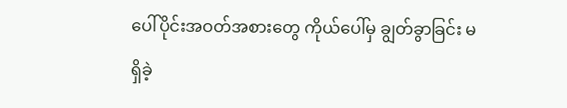ပေါ်ပိုင်းအဝတ်အစားတွေ ကိုယ်ပေါ်မှ ချွတ်ခွာခြင်း မရှိခဲ့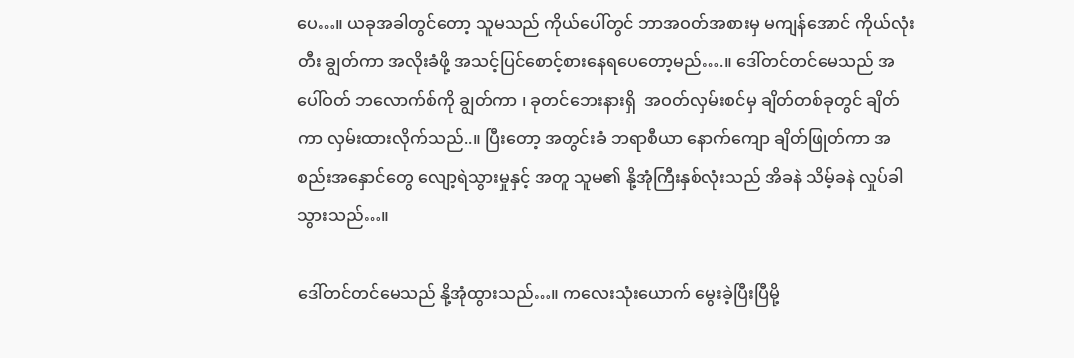ပေ…။ ယခုအခါတွင်တော့ သူမသည် ကိုယ်ပေါ်တွင် ဘာအဝတ်အစားမှ မကျန်အောင် ကိုယ်လုံးတီး ချွတ်ကာ အလိုးခံဖို့ အသင့်ပြင်စောင့်စားနေရပေတော့မည်….။ ဒေါ်တင်တင်မေသည် အပေါ်ဝတ် ဘလောက်စ်ကို ချွတ်ကာ ၊ ခုတင်ဘေးနားရှိ  အဝတ်လှမ်းစင်မှ ချိတ်တစ်ခုတွင် ချိတ်ကာ လှမ်းထားလိုက်သည်..။ ပြီးတော့ အတွင်းခံ ဘရာစီယာ နောက်ကျော ချိတ်ဖြုတ်ကာ အစည်းအနှောင်တွေ လျော့ရဲသွားမှုနှင့် အတူ သူမ၏ နို့အုံကြီးနှစ်လုံးသည် အိခနဲ သိမ့်ခနဲ လှုပ်ခါသွားသည်…။

ဒေါ်တင်တင်မေသည် နို့အုံထွားသည်…။ ကလေးသုံးယောက် မွေးခဲ့ပြီးပြီမို့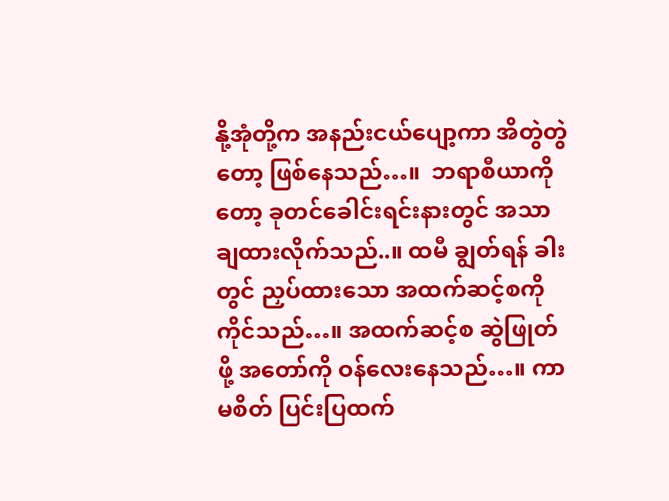နို့အုံတို့က အနည်းငယ်ပျော့ကာ အိတွဲတွဲတော့ ဖြစ်နေသည်…။  ဘရာစီယာကိုတော့ ခုတင်ခေါင်းရင်းနားတွင် အသာချထားလိုက်သည်..။ ထမီ ချွတ်ရန် ခါးတွင် ညှပ်ထားသော အထက်ဆင့်စကို ကိုင်သည်…။ အထက်ဆင့်စ ဆွဲဖြုတ်ဖို့ အတော်ကို ဝန်လေးနေသည်…။ ကာမစိတ် ပြင်းပြထက်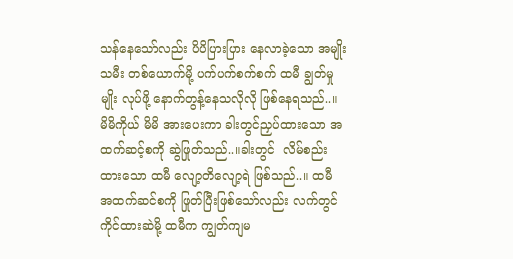သန်နေသော်လည်း ပိပိပြားပြား နေလာခဲ့သော အမျိုးသမီး တစ်ယောက်မို့ ပက်ပက်စက်စက် ထမီ ချွတ်မှုမျိုး လုပ်ဖို့ နောက်တွန့်နေသလိုလို ဖြစ်နေရသည်..။ မိမိကိုယ် မိမိ အားပေးကာ ခါးတွင်ညှပ်ထားသော အထက်ဆင့်စကို ဆွဲဖြုတ်သည်..။ခါးတွင်  လိမ်စည်းထားသော ထမီ လျော့တိလျော့ရဲ ဖြစ်သည်..။ ထမီ အထက်ဆင်စကို ဖြုတ်ပြီးဖြစ်သော်လည်း လက်တွင် ကိုင်ထားဆဲမို့ ထမီက ကျွတ်ကျမ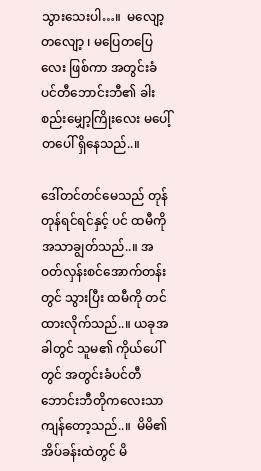သွားသေးပါ…။  မလျော့တလျော့ ၊ မပြေတပြေလေး ဖြစ်ကာ အတွင်းခံ ပင်တီဘောင်းဘီ၏ ခါးစည်းမျှော့ကြိုးလေး မပေါ့်တပေါ် ရှိနေသည်..။

ဒေါ်တင်တင်မေသည် တုန်တုန်ရင်ရင်နှင့် ပင် ထမီကို အသာချွတ်သည်..။ အဝတ်လှန်းစင်အောက်တန်းတွင် သွားပြီး ထမီကို တင်ထားလိုက်သည်..။ ယခုအခါတွင် သူမ၏ ကိုယ်ပေါ်တွင် အတွင်းခံပင်တီဘောင်းဘီတိုကလေးသာ ကျန်တော့သည်..။  မိမိ၏ အိပ်ခန်းထဲတွင် မိ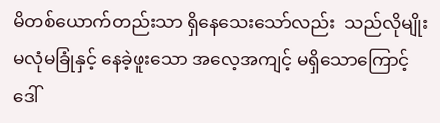မိတစ်ယောက်တည်းသာ ရှိနေသေးသော်လည်း  သည်လိုမျိုး မလုံမခြုံနှင့် နေခဲ့ဖူးသော အလေ့အကျင့် မရှိသောကြောင့် ဒေါ်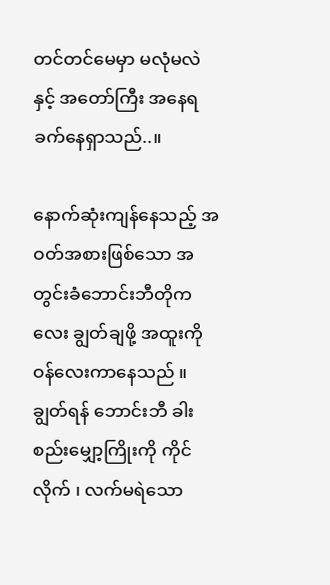တင်တင်မေမှာ မလုံမလဲနှင့် အတော်ကြီး အနေရခက်နေရှာသည်..။

နောက်ဆုံးကျန်နေသည့် အဝတ်အစားဖြစ်သော အတွင်းခံဘောင်းဘီတိုကလေး ချွတ်ချဖို့ အထူးကို ဝန်လေးကာနေသည် ။ ချွတ်ရန် ဘောင်းဘီ ခါးစည်းမျှော့ကြိုးကို ကိုင်လိုက် ၊ လက်မရဲသော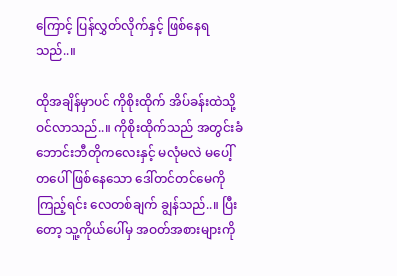ကြောင့် ပြန်လွှတ်လိုက်နှင့် ဖြစ်နေရသည်..။

ထိုအချိန်မှာပင် ကိုစိုးထိုက် အိပ်ခန်းထဲသို့ ဝင်လာသည်..။ ကိုစိုးထိုက်သည် အတွင်းခံဘောင်းဘီတိုကလေးနှင့် မလုံမလဲ မပေါ့်တပေါ်ဖြစ်နေသော ဒေါ်တင်တင်မေကို ကြည့်ရင်း လေတစ်ချက် ချွန်သည်..။ ပြီးတော့ သူ့ကိုယ်ပေါ်မှ အဝတ်အစားများကို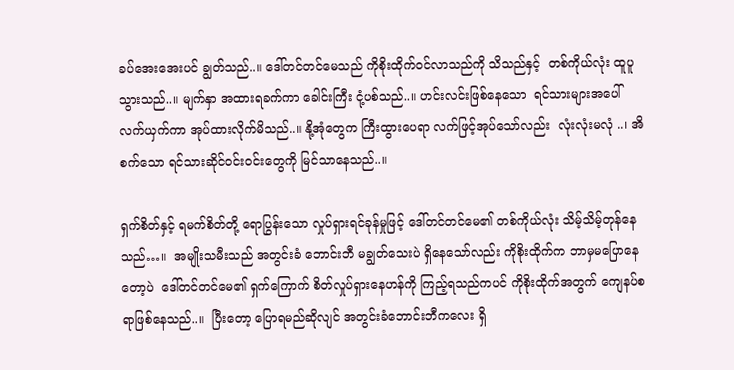ခပ်အေးအေးပင် ချွတ်သည်..။ ဒေါ်တင်တင်မေသည် ကိုစိုးထိုက်ဝင်လာသည်ကို သိသည်နှင့်  တစ်ကိုယ်လုံး ထူပူသွားသည်..။ မျက်နှာ အထားရခက်ကာ ခေါင်းကြီး ငုံ့ပစ်သည်..။ ဟင်းလင်းဖြစ်နေသော  ရင်သားများအပေါ် လက်ယှက်ကာ အုပ်ထားလိုက်မိသည်..။ နို့အုံတွေက ကြီးထွားပေရာ လက်ဖြင့်အုပ်သော်လည်း  လုံးလုံးမလုံ ..၊ အိစက်သော ရင်သားဆိုင်ဝင်းဝင်းတွေကို မြင်သာနေသည်..။

ရှက်စိတ်နှင့် ရမက်စိတ်တို့ ရောပြွန်းသော လှုပ်ရှားရင်ခုန်မှုဖြင့် ဒေါ်တင်တင်မေ၏ တစ်ကိုယ်လုံး သိမ့်သိမ့်တုန်နေသည်…။  အမျိုးသမီးသည် အတွင်းခံ ဘောင်းဘီ မချွတ်သေးပဲ ရှိနေသော်လည်း ကိုစိုးထိုက်က ဘာမှမပြောနေတော့ပဲ  ဒေါ်တင်တင်မေ၏ ရှက်ကြောက် စိတ်လှုပ်ရှားနေဟန်ကို ကြည့်ရသည်ကပင် ကိုစိုးထိုက်အတွက် ကျေနပ်စရာဖြစ်နေသည်..။  ပြီးတော့ ပြောရမည်ဆိုလျင် အတွင်းခံဘောင်းဘီကလေး ရှိ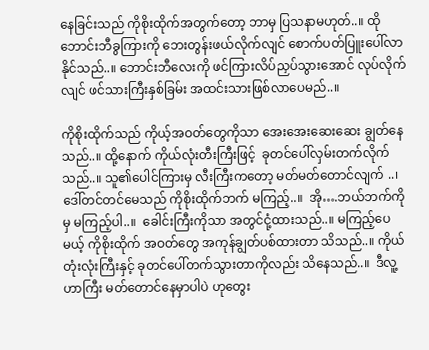နေခြင်းသည် ကိုစိုးထိုက်အတွက်တော့ ဘာမှ ပြသနာမဟုတ်..။ ထိုဘောင်းဘီခွကြားကို ဘေးတွန်းဖယ်လိုက်လျင် စောက်ပတ်ပြူးပေါ်လာနိုင်သည်..။ ဘောင်းဘီလေးကို ဖင်ကြားလိပ်ညှပ်သွားအောင် လုပ်လိုက်လျင် ဖင်သားကြီးနှစ်ခြမ်း အထင်းသားဖြစ်လာပေမည်..။

ကိုစိုးထိုက်သည် ကိုယ့်အဝတ်တွေကိုသာ အေးအေးဆေးဆေး ချွတ်နေသည်..။ ထို့နောက် ကိုယ်လုံးတီးကြီးဖြင့်  ခုတင်ပေါ်လှမ်းတက်လိုက်သည်..။ သူ၏ပေါင်ကြားမှ လီးကြီးကတော့ မတ်မတ်တောင်လျက် ..၊ ဒေါ်တင်တင်မေသည် ကိုစိုးထိုက်ဘက် မကြည့်..။  အို….ဘယ်ဘက်ကိုမှ မကြည့်ပါ..။  ခေါင်းကြီးကိုသာ အတွင်ငုံ့ထားသည်..။ မကြည့်ပေမယ့် ကိုစိုးထိုက် အဝတ်တွေ အကုန်ချွတ်ပစ်ထားတာ သိသည်..။ ကိုယ်တုံးလုံးကြီးနှင့် ခုတင်ပေါ်တက်သွားတာကိုလည်း သိနေသည်..။  ဒီလူ့ဟာကြီး မတ်တောင်နေမှာပါပဲ ဟုတွေး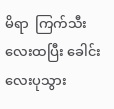မိရာ  ကြက်သီးလေးထပြီး ခေါင်းလေးပုသွား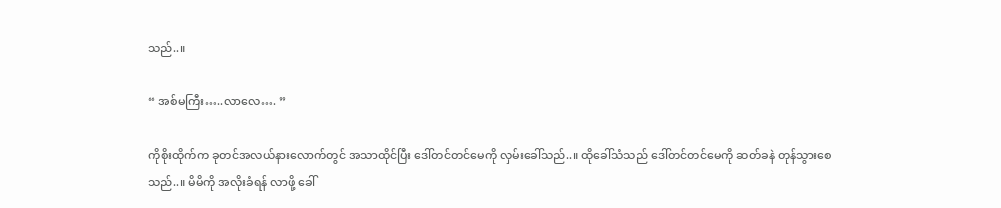သည်..။

“ အစ်မကြီး…..လာလေ…. ”

ကိုစိုးထိုက်က ခုတင်အလယ်နားလောက်တွင် အသာထိုင်ပြီး ဒေါ်တင်တင်မေကို လှမ်းခေါ်သည်..။ ထိုခေါ်သံသည် ဒေါ်တင်တင်မေကို ဆတ်ခနဲ တုန်သွားစေသည်..။ မိမိကို အလိုးခံရန် လာဖို့ ခေါ်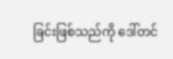ခြင်းဖြစ်သည်ကို ဒေါ်တင်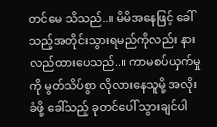တင်မေ သိသည်..။ မိမိအနေဖြင့် ခေါ်သည့်အတိုင်းသွားရမည်ကိုလည်း နားလည်ထားပေသည်..။ ကာမစပ်ယှက်မှုကို မွတ်သိပ်စွာ လိုလားနေသူမို့ အလိုးခံဖို့ ခေါ်သည့် ခုတင်ပေါ် သွားချင်ပါ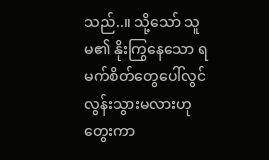သည်..။ သို့သော် သူမ၏ နိုးကြွနေသော ရမက်စိတ်တွေပေါ်လွင်လွန်းသွားမလားဟု တွေးကာ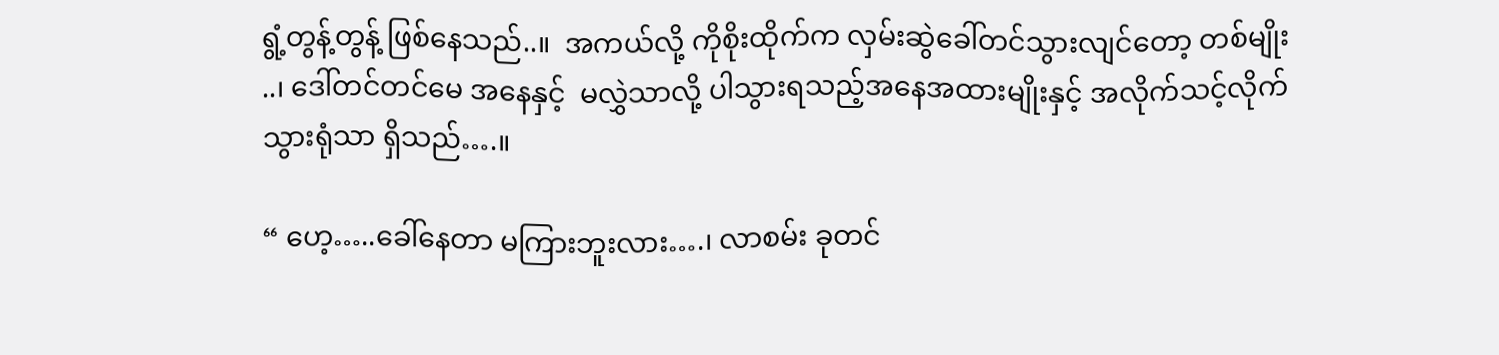ရွံ့တွန့်တွန့် ဖြစ်နေသည်..။  အကယ်လို့ ကိုစိုးထိုက်က လှမ်းဆွဲခေါ်တင်သွားလျင်တော့ တစ်မျိုး ..၊ ဒေါ်တင်တင်မေ အနေနှင့်  မလွှဲသာလို့ ပါသွားရသည့်အနေအထားမျိုးနှင့် အလိုက်သင့်လိုက်သွားရုံသာ ရှိသည်….။

“ ဟေ့…..ခေါ်နေတာ မကြားဘူးလား….၊ လာစမ်း ခုတင်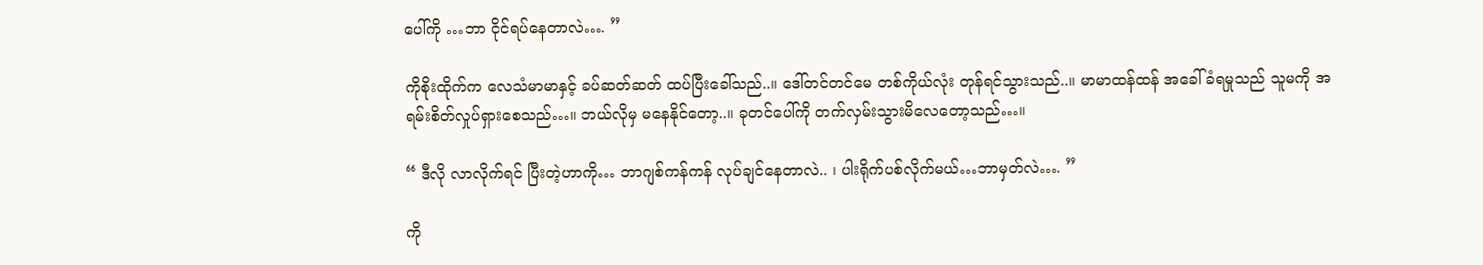ပေါ်ကို …ဘာ ငိုင်ရပ်နေတာလဲ…. ”

ကိုစိုးထိုက်က လေသံမာမာနှင့် ခပ်ဆတ်ဆတ် ထပ်ပြီးခေါ်သည်..။ ဒေါ်တင်တင်မေ တစ်ကိုယ်လုံး တုန်ရင်သွားသည်..။ မာမာထန်ထန် အခေါ်ခံရမှုသည် သူမကို အရမ်းစိတ်လှုပ်ရှားစေသည်…။ ဘယ်လိုမှ မနေနိုင်တော့..။ ခုတင်ပေါ်ကို တက်လှမ်းသွားမိလေတော့သည်…။

“ ဒီလို လာလိုက်ရင် ပြီးတဲ့ဟာကို… ဘာဂျစ်ကန်ကန် လုပ်ချင်နေတာလဲ.. ၊ ပါးရိုက်ပစ်လိုက်မယ်…ဘာမှတ်လဲ…. ”

ကို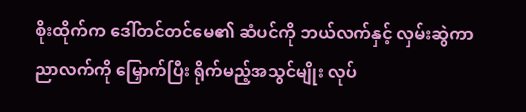စိုးထိုက်က ဒေါ်တင်တင်မေ၏ ဆံပင်ကို ဘယ်လက်နှင့် လှမ်းဆွဲကာ ညာလက်ကို မြှောက်ပြီး ရိုက်မည့်အသွင်မျိုး လုပ်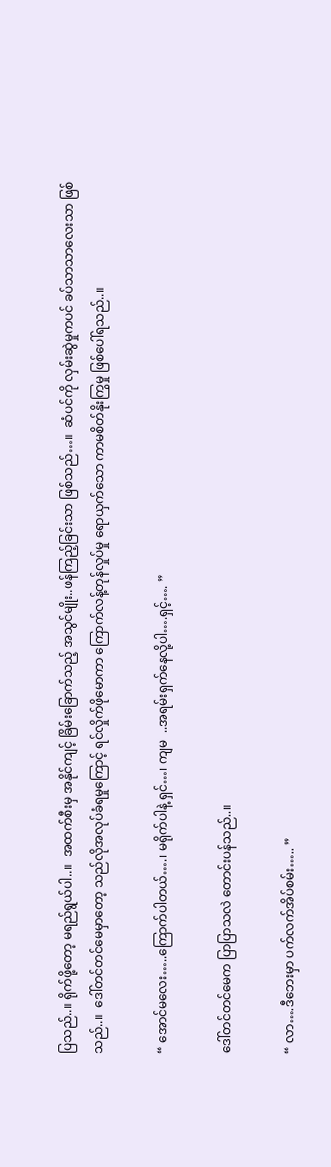ပြသည်..။ ရိုက်ဖို့တော့ မရည်ရွယ်ပါ..။  အထက်စီးမှ အနိုင်ကျင့် ခြိမ်းခြောက်သည့် အသွင်မျိုး..ဖန်ကြည့်ခြင်းသာ ဖြစ်သည်…။  ဆံပင်ကို လှမ်းဆွဲမှုကပင် ခပ်သာသာလေးသာ ဖြစ်သည်..။  ဒေါ်တင်တင်မေမှာတော့ သည်လိုအလုပ်ခံရမှုကြောင့် ရင်လှိုက်ဖိုမောကာ ကြောက်လန့်တုန်လှုပ်မှု ရောယှက်သော ကာမစိတ်နိုးကြွမှု ဖြစ်ပေါ်ရသည်..။

“ အောင်မလေး…..ကြောက်ပါတယ်….၊ မရိုက်ပါနဲ့ ရှင်…၊ ကျမ  ..အရမ်းရှက်နေလို့ပါ….ရှင့်…. ”

ဒေါ်တင်တင်မေက ပြာပြာသလဲ တောင်းပန်သည်..။

“ လာ….ဒီဘေးမှာ ပက်လက်အိပ်စမ်း….. ”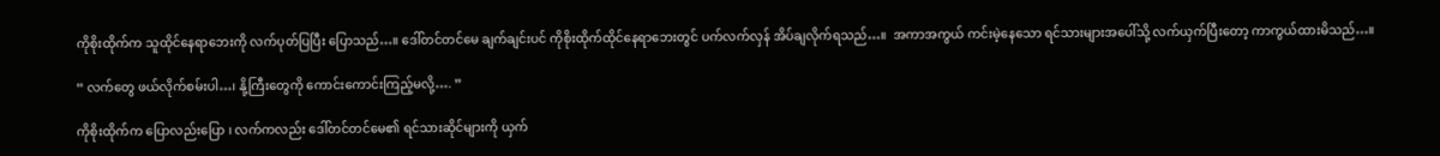ကိုစိုးထိုက်က သူထိုင်နေရာဘေးကို လက်ပုတ်ပြပြီး ပြောသည်…။ ဒေါ်တင်တင်မေ ချက်ချင်းပင် ကိုစိုးထိုက်ထိုင်နေရာဘေးတွင် ပက်လက်လှန် အိပ်ချလိုက်ရသည်…။  အကာအကွယ် ကင်းမဲ့နေသော ရင်သားများအပေါ်သို့ လက်ယှက်ပြီးတော့ ကာကွယ်ထားမိသည်…။

“ လက်တွေ ဖယ်လိုက်စမ်းပါ…၊ နို့ကြီးတွေကို ကောင်းကောင်းကြည့်မလို့…. ”

ကိုစိုးထိုက်က ပြောလည်းပြော ၊ လက်ကလည်း ဒေါ်တင်တင်မေ၏ ရင်သားဆိုင်များကို ယှက်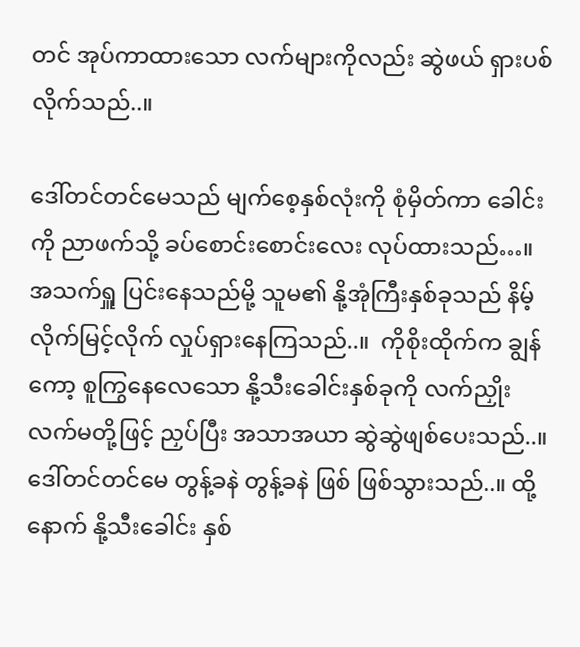တင် အုပ်ကာထားသော လက်များကိုလည်း ဆွဲဖယ် ရှားပစ်လိုက်သည်..။

ဒေါ်တင်တင်မေသည် မျက်စေ့နှစ်လုံးကို စုံမှိတ်ကာ ခေါင်းကို ညာဖက်သို့ ခပ်စောင်းစောင်းလေး လုပ်ထားသည်…။ အသက်ရှူ ပြင်းနေသည်မို့ သူမ၏ နို့အုံကြီးနှစ်ခုသည် နိမ့်လိုက်မြင့်လိုက် လှုပ်ရှားနေကြသည်..။  ကိုစိုးထိုက်က ချွန်ကော့ စူကြွနေလေသော နို့သီးခေါင်းနှစ်ခုကို လက်ညှိုးလက်မတို့ဖြင့် ညှပ်ပြီး အသာအယာ ဆွဲဆွဲဖျစ်ပေးသည်..။ ဒေါ်တင်တင်မေ တွန့်ခနဲ တွန့်ခနဲ ဖြစ် ဖြစ်သွားသည်..။ ထို့နောက် နို့သီးခေါင်း နှစ်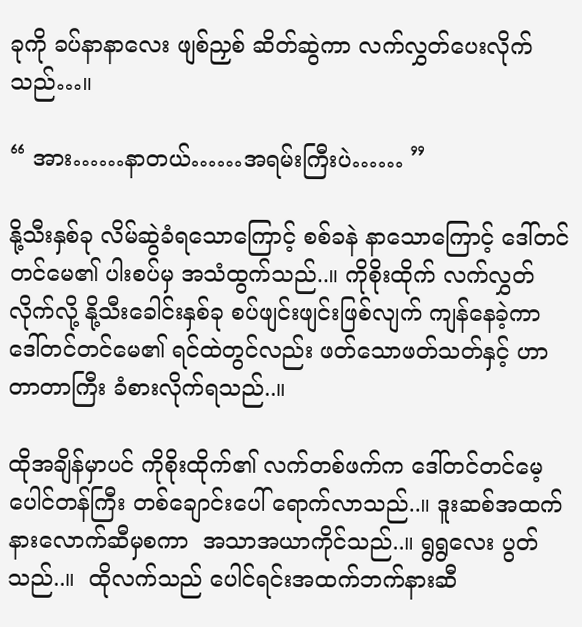ခုကို ခပ်နာနာလေး ဖျစ်ညှစ် ဆိတ်ဆွဲကာ လက်လွှတ်ပေးလိုက်သည်…။

“ အား……နာတယ်……အရမ်းကြီးပဲ…… ”

နို့သီးနှစ်ခု လိမ်ဆွဲခံရသောကြောင့် စစ်ခနဲ နာသောကြောင့် ဒေါ်တင်တင်မေ၏ ပါးစပ်မှ အသံထွက်သည်..။ ကိုစိုးထိုက် လက်လွှတ်လိုက်လို့ နို့သီးခေါင်းနှစ်ခု စပ်ဖျင်းဖျင်းဖြစ်လျက် ကျန်နေခဲ့ကာ  ဒေါ်တင်တင်မေ၏ ရင်ထဲတွင်လည်း ဖတ်သောဖတ်သတ်နှင့် ဟာတာတာကြီး ခံစားလိုက်ရသည်..။

ထိုအချိန်မှာပင် ကိုစိုးထိုက်၏ လက်တစ်ဖက်က ဒေါ်တင်တင်မေ့ ပေါင်တန်ကြီး တစ်ချောင်းပေါ် ရောက်လာသည်..။ ဒူးဆစ်အထက်နားလောက်ဆီမှစကာ  အသာအယာကိုင်သည်..။ ရွရွလေး ပွတ်သည်..။  ထိုလက်သည် ပေါင်ရင်းအထက်ဘက်နားဆီ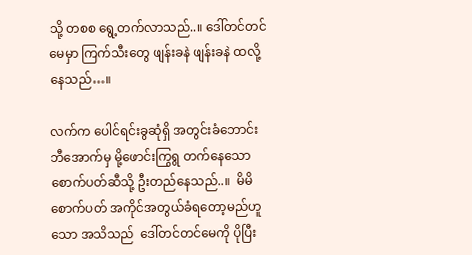သို့ တစစ ရွေ့တက်လာသည်..။ ဒေါ်တင်တင်မေမှာ ကြက်သီးတွေ ဖျန်းခနဲ ဖျန်းခနဲ ထလို့နေသည်…။

လက်က ပေါင်ရင်းခွဆုံရှိ အတွင်းခံဘောင်းဘီအောက်မှ မို့ဖောင်းကြွရွ တက်နေသော စောက်ပတ်ဆီသို့ ဦးတည်နေသည်..။  မိမိစောက်ပတ် အကိုင်အတွယ်ခံရတော့မည်ဟူသော အသိသည်  ဒေါ်တင်တင်မေကို ပိုပြီး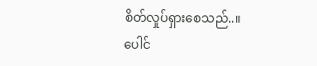စိတ်လှုပ်ရှားစေသည်..။  ပေါင်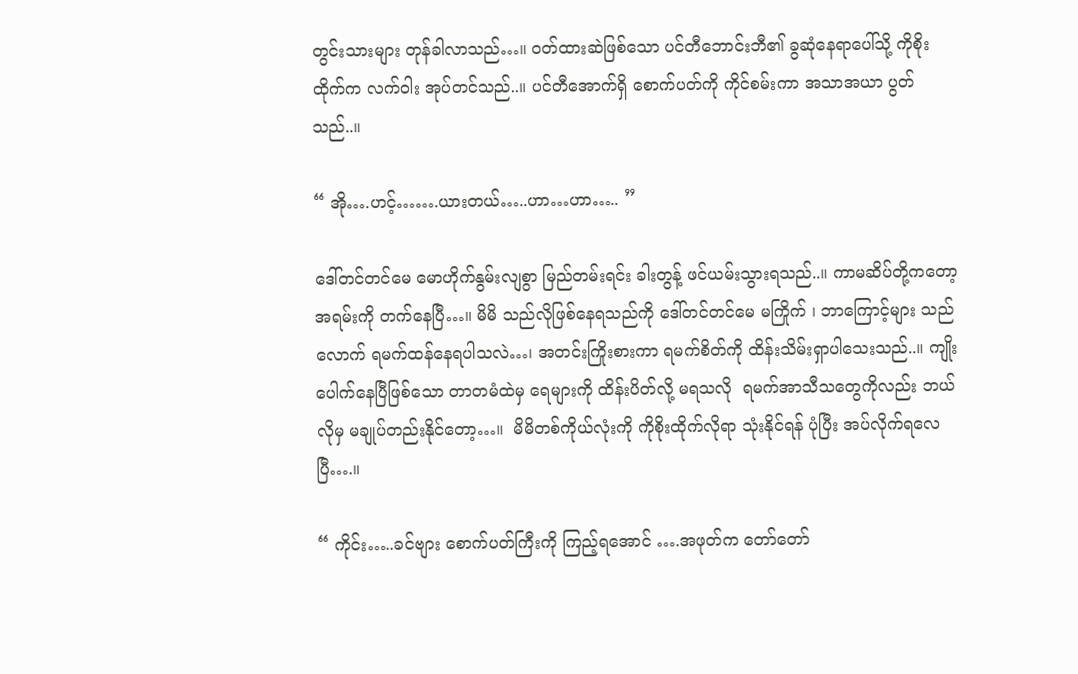တွင်းသားများ တုန်ခါလာသည်…။ ဝတ်ထားဆဲဖြစ်သော ပင်တီဘောင်းဘီ၏ ခွဆုံနေရာပေါ်သို့ ကိုစိုးထိုက်က လက်ဝါး အုပ်တင်သည်..။ ပင်တီအောက်ရှိ စောက်ပတ်ကို ကိုင်စမ်းကာ အသာအယာ ပွတ်သည်..။

“ အို….ဟင့်…….ယားတယ်…..ဟာ…ဟာ….. ”

ဒေါ်တင်တင်မေ မောဟိုက်နွမ်းလျစွာ မြည်တမ်းရင်း ခါးတွန့် ဖင်ယမ်းသွားရသည်..။ ကာမဆိပ်တို့ကတော့ အရမ်းကို တက်နေပြီ…။ မိမိ သည်လိုဖြစ်နေရသည်ကို ဒေါ်တင်တင်မေ မကြိုက် ၊ ဘာကြောင့်များ သည်လောက် ရမက်ထန်နေရပါသလဲ…၊ အတင်းကြိုးစားကာ ရမက်စိတ်ကို ထိန်းသိမ်းရှာပါသေးသည်..။ ကျိုးပေါက်နေပြီဖြစ်သော တာတမံထဲမှ ရေများကို ထိန်းပိတ်လို့ မရသလို  ရမက်အာသီသတွေကိုလည်း ဘယ်လိုမှ မချုပ်တည်းနိုင်တော့…။  မိမိတစ်ကိုယ်လုံးကို ကိုစိုးထိုက်လိုရာ သုံးနိုင်ရန် ပုံပြီး အပ်လိုက်ရလေပြီ….။

“ ကိုင်း…..ခင်ဗျား စောက်ပတ်ကြီးကို ကြည့်ရအောင် ….အဖုတ်က တော်တော်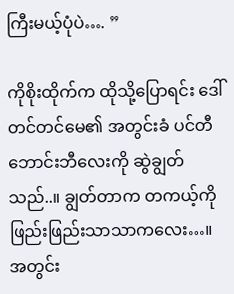ကြီးမယ့်ပုံပဲ…. ”

ကိုစိုးထိုက်က ထိုသို့ပြောရင်း ဒေါ်တင်တင်မေ၏ အတွင်းခံ ပင်တီဘောင်းဘီလေးကို ဆွဲချွတ်သည်..။ ချွတ်တာက တကယ့်ကို ဖြည်းဖြည်းသာသာကလေး…။ အတွင်း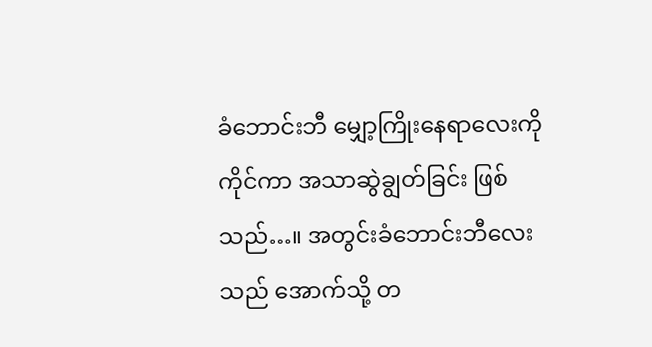ခံဘောင်းဘီ မျှော့ကြိုးနေရာလေးကို ကိုင်ကာ အသာဆွဲချွတ်ခြင်း ဖြစ်သည်…။ အတွင်းခံဘောင်းဘီလေးသည် အောက်သို့ တ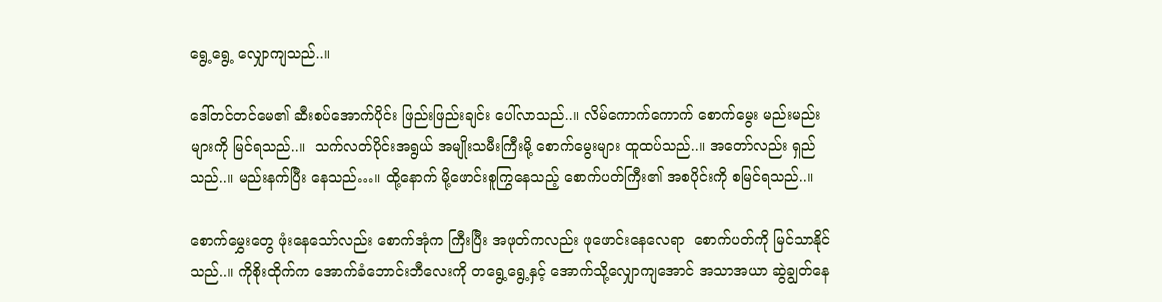ရွေ့ရွေ့ လျှောကျသည်..။

ဒေါ်တင်တင်မေ၏ ဆီးစပ်အောက်ပိုင်း ဖြည်းဖြည်းချင်း ပေါ်လာသည်..။ လိမ်ကောက်ကောက် စောက်မွေး မည်းမည်းများကို မြင်ရသည်..။  သက်လတ်ပိုင်းအရွယ် အမျိုးသမီးကြီးမို့ စောက်မွေးများ ထူထပ်သည်..။ အတော်လည်း ရှည်သည်..။ မည်းနက်ပြီး နေသည်…။ ထို့နောက် မို့ဖောင်းစူကြွနေသည့် စောက်ပတ်ကြီး၏ အစပိုင်းကို စမြင်ရသည်..။

စောက်မွှေးတွေ ဖုံးနေသော်လည်း စောက်အုံက ကြီးပြီး အဖုတ်ကလည်း ဖုဖောင်းနေလေရာ  စောက်ပတ်ကို မြင်သာနိုင်သည်..။ ကိုစိုးထိုက်က အောက်ခံဘောင်းဘီလေးကို တရွေ့ရွေ့နှင့် အောက်သို့လျှောကျအောင် အသာအယာ ဆွဲချွတ်နေ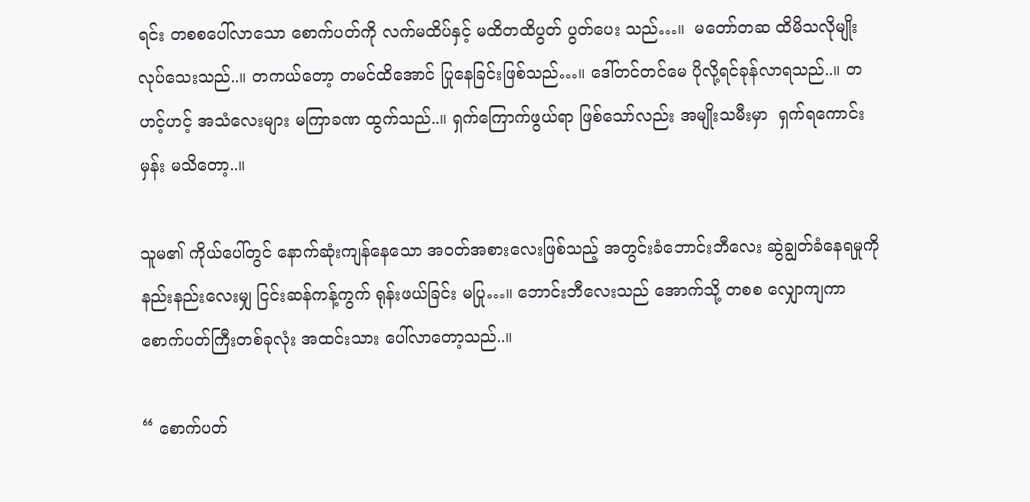ရင်း တစစပေါ်လာသော စောက်ပတ်ကို လက်မထိပ်နှင့် မထိတထိပွတ် ပွတ်ပေး သည်…။  မတော်တဆ ထိမိသလိုမျိုးလုပ်သေးသည်..။ တကယ်တော့ တမင်ထိအောင် ပြုနေခြင်းဖြစ်သည်…။ ဒေါ်တင်တင်မေ ပိုလို့ရင်ခုန်လာရသည်..။ တဟင့်ဟင့် အသံလေးများ မကြာခဏ ထွက်သည်..။ ရှက်ကြောက်ဖွယ်ရာ ဖြစ်သော်လည်း အမျိုးသမီးမှာ  ရှက်ရကောင်းမှန်း မသိတော့..။

သူမ၏ ကိုယ်ပေါ်တွင် နောက်ဆုံးကျန်နေသော အဝတ်အစားလေးဖြစ်သည့် အတွင်းခံဘောင်းဘီလေး ဆွဲချွတ်ခံနေရမှုကို နည်းနည်းလေးမျှ ငြင်းဆန်ကန့်ကွက် ရုန်းဖယ်ခြင်း မပြု…။ ဘောင်းဘီလေးသည် အောက်သို့ တစစ လျှောကျကာ စောက်ပတ်ကြီးတစ်ခုလုံး အထင်းသား ပေါ်လာတော့သည်..။

“ စောက်ပတ်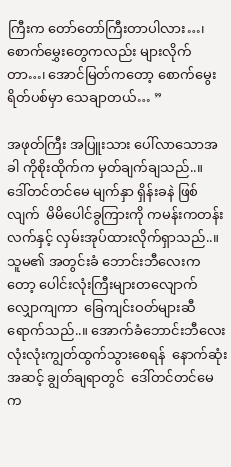ကြီးက တော်တော်ကြီးတာပါလား…၊ စောက်မွှေးတွေကလည်း များလိုက်တာ…၊ အောင်မြတ်ကတော့ စောက်မွေးရိတ်ပစ်မှာ သေချာတယ်… ”

အဖုတ်ကြီး အပြူးသား ပေါ်လာသောအခါ ကိုစိုးထိုက်က မှတ်ချက်ချသည်..။  ဒေါ်တင်တင်မေ မျက်နှာ ရှိန်းခနဲ ဖြစ်လျက်  မိမိပေါင်ခွကြားကို ကမန်းကတန်း လက်နှင့် လှမ်းအုပ်ထားလိုက်ရှာသည်..။ သူမ၏ အတွင်းခံ ဘောင်းဘီလေးကတော့ ပေါင်းလုံးကြီးများတလျောက် လျှောကျကာ  ခြေကျင်းဝတ်များဆီ ရောက်သည်..။ အောက်ခံဘောင်းဘီလေး လုံးလုံးကျွတ်ထွက်သွားစေရန်  နောက်ဆုံးအဆင့် ချွတ်ချရာတွင်  ဒေါ်တင်တင်မေက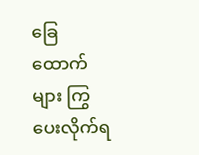ခြေထောက်များ ကြွပေးလိုက်ရ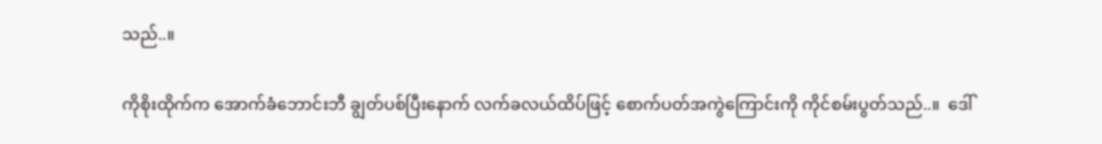သည်..။

ကိုစိုးထိုက်က အောက်ခံဘောင်းဘီ ချွတ်ပစ်ပြီးနောက် လက်ခလယ်ထိပ်ဖြင့် စောက်ပတ်အကွဲကြောင်းကို ကိုင်စမ်းပွတ်သည်..။  ဒေါ်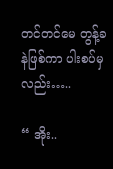တင်တင်မေ တွန့်ခနဲဖြစ်ကာ ပါးစပ်မှလည်း…..

“ အိုး..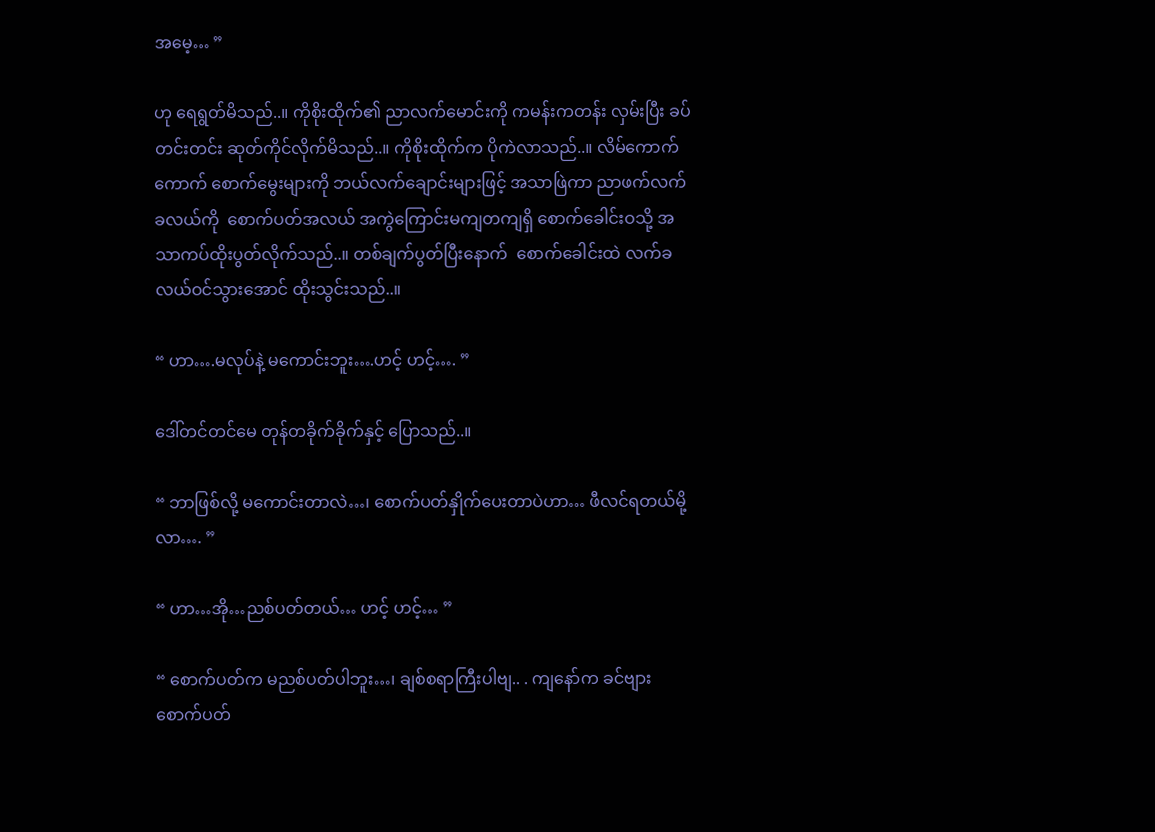အမေ့… ”

ဟု ရေရွတ်မိသည်..။ ကိုစိုးထိုက်၏ ညာလက်မောင်းကို ကမန်းကတန်း လှမ်းပြီး ခပ်တင်းတင်း ဆုတ်ကိုင်လိုက်မိသည်..။ ကိုစိုးထိုက်က ပိုကဲလာသည်..။ လိမ်ကောက်ကောက် စောက်မွေးများကို ဘယ်လက်ချောင်းများဖြင့် အသာဖြဲကာ ညာဖက်လက်ခလယ်ကို  စောက်ပတ်အလယ် အကွဲကြောင်းမကျတကျရှိ စောက်ခေါင်းဝသို့ အသာကပ်ထိုးပွတ်လိုက်သည်..။ တစ်ချက်ပွတ်ပြီးနောက်  စောက်ခေါင်းထဲ လက်ခလယ်ဝင်သွားအောင် ထိုးသွင်းသည်..။

“ ဟာ….မလုပ်နဲ့ မကောင်းဘူး….ဟင့် ဟင့်…. ”

ဒေါ်တင်တင်မေ တုန်တခိုက်ခိုက်နှင့် ပြောသည်..။

“ ဘာဖြစ်လို့ မကောင်းတာလဲ…၊ စောက်ပတ်နှိုက်ပေးတာပဲဟာ… ဖီလင်ရတယ်မို့လာ…. ”

“ ဟာ…အို…ညစ်ပတ်တယ်… ဟင့် ဟင့်… ”

“ စောက်ပတ်က မညစ်ပတ်ပါဘူး…၊ ချစ်စရာကြီးပါဗျ.. . ကျနော်က ခင်ဗျားစောက်ပတ်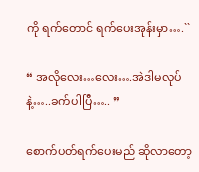ကို ရက်တောင် ရက်ပေးအုန်းမှာ….``

“ အလိုလေး…လေး….အဲဒါမလုပ်နဲ့…..ခက်ပါပြီ….. ”

စောက်ပတ်ရက်ပေးမည် ဆိုလာတော့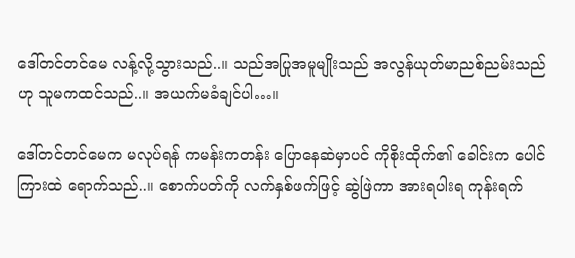ဒေါ်တင်တင်မေ လန့်လို့သွားသည်..။ သည်အပြုအမူမျိုးသည် အလွန်ယုတ်မာညစ်ညမ်းသည်ဟု သူမကထင်သည်..။ အယက်မခံချင်ပါ…။

ဒေါ်တင်တင်မေက မလုပ်ရန် ကမန်းကတန်း ပြောနေဆဲမှာပင် ကိုစိုးထိုက်၏ ခေါင်းက ပေါင်ကြားထဲ ရောက်သည်..။ စောက်ပတ်ကို လက်နှစ်ဖက်ဖြင့် ဆွဲဖြဲကာ အားရပါးရ ကုန်းရက်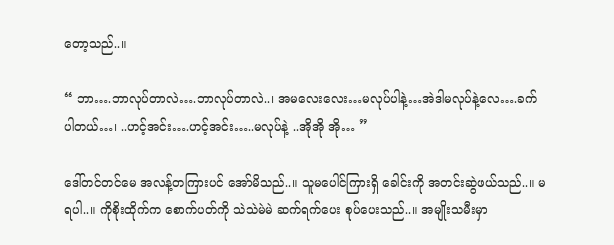တော့သည်..။

“ ဘာ….ဘာလုပ်တာလဲ….ဘာလုပ်တာလဲ..၊ အမလေးလေး…မလုပ်ပါနဲ့…အဲဒါမလုပ်နဲ့လေ….ခက်ပါတယ်…၊ ..ဟင့်အင်း….ဟင့်အင်း…..မလုပ်နဲ့ ..အိုအို အို… ”

ဒေါ်တင်တင်မေ အလန့်တကြားပင် အော်မိသည်..။ သူမပေါင်ကြားရှိ ခေါင်းကို အတင်းဆွဲဖယ်သည်..။ မရပါ..။ ကိုစိုးထိုက်က စောက်ပတ်ကို သဲသဲမဲမဲ ဆက်ရက်ပေး စုပ်ပေးသည်..။ အမျိုးသမီးမှာ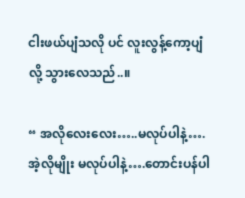ငါးဖယ်ပျံသလို ပင် လူးလွန့်ကော့ပျံလို့ သွားလေသည်..။

“ အလိုလေးလေး…..မလုပ်ပါနဲ့….အဲ့လိုမျိုး မလုပ်ပါနဲ့….တောင်းပန်ပါ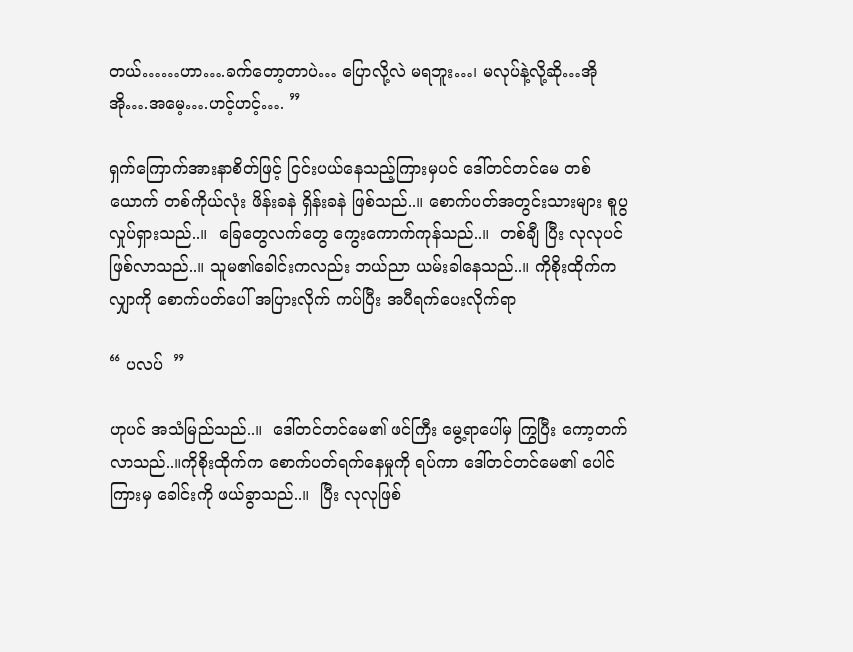တယ်……ဟာ….ခက်တော့တာပဲ… ပြောလို့လဲ မရဘူး…၊ မလုပ်နဲ့လို့ဆို…အိုအို….အမေ့….ဟင့်ဟင့်…. ”

ရှက်ကြောက်အားနာစိတ်ဖြင့် ငြင်းပယ်နေသည့်ကြားမှပင် ဒေါ်တင်တင်မေ တစ်ယောက် တစ်ကိုယ်လုံး ဖိန်းခနဲ ရှိန်းခနဲ ဖြစ်သည်..။ စောက်ပတ်အတွင်းသားများ စူပွလှုပ်ရှားသည်..။  ခြေတွေလက်တွေ ကွေးကောက်ကုန်သည်..။  တစ်ချီ ပြီး လုလုပင် ဖြစ်လာသည်..။ သူမ၏ခေါင်းကလည်း ဘယ်ညာ ယမ်းခါနေသည်..။ ကိုစိုးထိုက်က လျှာကို စောက်ပတ်ပေါ် အပြားလိုက် ကပ်ပြီး အပီရက်ပေးလိုက်ရာ

“ ပလပ်  ”

ဟုပင် အသံမြည်သည်..။  ဒေါ်တင်တင်မေ၏ ဖင်ကြီး မွေ့ရာပေါ်မှ ကြွပြီး ကော့တက်လာသည်..။ကိုစိုးထိုက်က စောက်ပတ်ရက်နေမှုကို ရပ်ကာ ဒေါ်တင်တင်မေ၏ ပေါင်ကြားမှ ခေါင်းကို ဖယ်ခွာသည်..။  ပြီး လုလုဖြစ်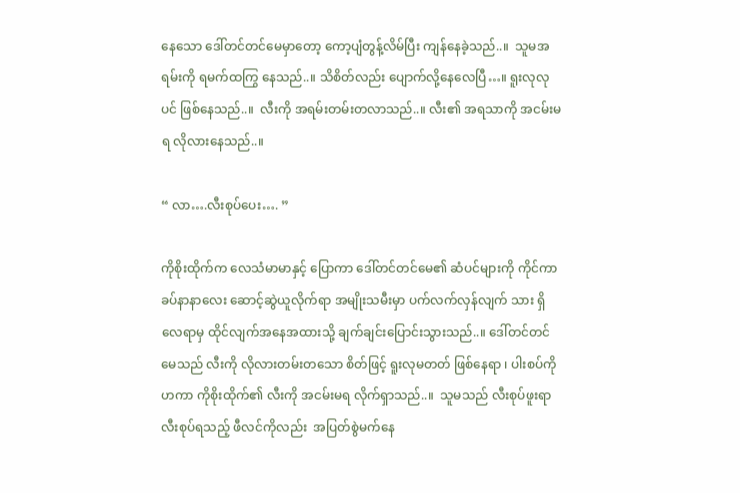နေသော ဒေါ်တင်တင်မေမှာတော့ ကော့ပျံတွန့်လိမ်ပြီး ကျန်နေခဲ့သည်..။  သူမအရမ်းကို ရမက်ထကြွ နေသည်..။ သိစိတ်လည်း ပျောက်လို့နေလေပြီ…။ ရူးလုလုပင် ဖြစ်နေသည်..။  လီးကို အရမ်းတမ်းတလာသည်..။ လီး၏ အရသာကို အငမ်းမရ လိုလားနေသည်..။

“ လာ….လီးစုပ်ပေး…. ”

ကိုစိုးထိုက်က လေသံမာမာနှင့် ပြောကာ ဒေါ်တင်တင်မေ၏ ဆံပင်များကို ကိုင်ကာ ခပ်နာနာလေး ဆောင့်ဆွဲယူလိုက်ရာ အမျိုးသမီးမှာ ပက်လက်လှန်လျက် သား ရှိလေရာမှ ထိုင်လျက်အနေအထားသို့ ချက်ချင်းပြောင်းသွားသည်..။ ဒေါ်တင်တင်မေသည် လီးကို လိုလားတမ်းတသော စိတ်ဖြင့် ရူးလုမတတ် ဖြစ်နေရာ ၊ ပါးစပ်ကို ဟကာ ကိုစိုးထိုက်၏ လီးကို အငမ်းမရ လိုက်ရှာသည်..။  သူမသည် လီးစုပ်ဖူးရာ လီးစုပ်ရသည့် ဖီလင်ကိုလည်း  အပြတ်စွဲမက်နေ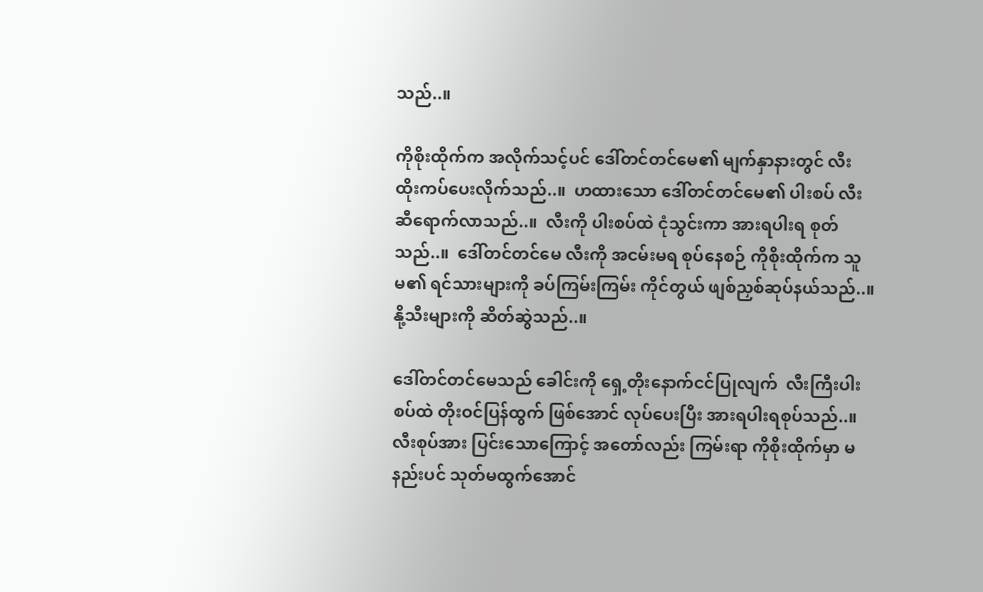သည်..။

ကိုစိုးထိုက်က အလိုက်သင့်ပင် ဒေါ်တင်တင်မေ၏ မျက်နှာနားတွင် လီး ထိုးကပ်ပေးလိုက်သည်..။  ဟထားသော ဒေါ်တင်တင်မေ၏ ပါးစပ် လီးဆီရောက်လာသည်..။  လီးကို ပါးစပ်ထဲ ငုံသွင်းကာ အားရပါးရ စုတ်သည်..။  ဒေါ်တင်တင်မေ လီးကို အငမ်းမရ စုပ်နေစဉ် ကိုစိုးထိုက်က သူမ၏ ရင်သားများကို ခပ်ကြမ်းကြမ်း ကိုင်တွယ် ဖျစ်ညှစ်ဆုပ်နယ်သည်..။ နို့သီးများကို ဆိတ်ဆွဲသည်..။

ဒေါ်တင်တင်မေသည် ခေါင်းကို ရှေ့တိုးနောက်ငင်ပြုလျက်  လီးကြီးပါးစပ်ထဲ တိုးဝင်ပြန်ထွက် ဖြစ်အောင် လုပ်ပေးပြီး အားရပါးရစုပ်သည်..။ လီးစုပ်အား ပြင်းသောကြောင့် အတော်လည်း ကြမ်းရာ ကိုစိုးထိုက်မှာ မနည်းပင် သုတ်မထွက်အောင်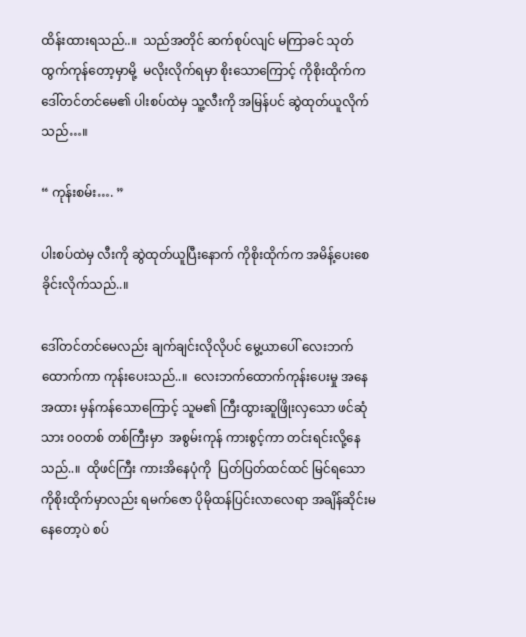ထိန်းထားရသည်..။  သည်အတိုင် ဆက်စုပ်လျင် မကြာခင် သုတ်ထွက်ကုန်တော့မှာမို့  မလိုးလိုက်ရမှာ စိုးသောကြောင့် ကိုစိုးထိုက်က ဒေါ်တင်တင်မေ၏ ပါးစပ်ထဲမှ သူ့လီးကို အမြန်ပင် ဆွဲထုတ်ယူလိုက်သည်…။

“ ကုန်းစမ်း…. ”

ပါးစပ်ထဲမှ လီးကို ဆွဲထုတ်ယူပြီးနောက် ကိုစိုးထိုက်က အမိန့်ပေးစေခိုင်းလိုက်သည်..။

ဒေါ်တင်တင်မေလည်း ချက်ချင်းလိုလိုပင် မွေ့ယာပေါ် လေးဘက်ထောက်ကာ ကုန်းပေးသည်..။  လေးဘက်ထောက်ကုန်းပေးမှု အနေအထား မှန်ကန်သောကြောင့် သူမ၏ ကြီးထွားဆူဖြိုးလှသော ဖင်ဆုံသား ၀၀တစ် တစ်ကြီးမှာ  အစွမ်းကုန် ကားစွင့်ကာ တင်းရင်းလို့နေသည်..။  ထိုဖင်ကြီး ကားအိနေပုံကို  ပြတ်ပြတ်ထင်ထင် မြင်ရသော ကိုစိုးထိုက်မှာလည်း ရမက်ဇော ပိုမိုထန်ပြင်းလာလေရာ အချိန်ဆိုင်းမနေတော့ပဲ စပ်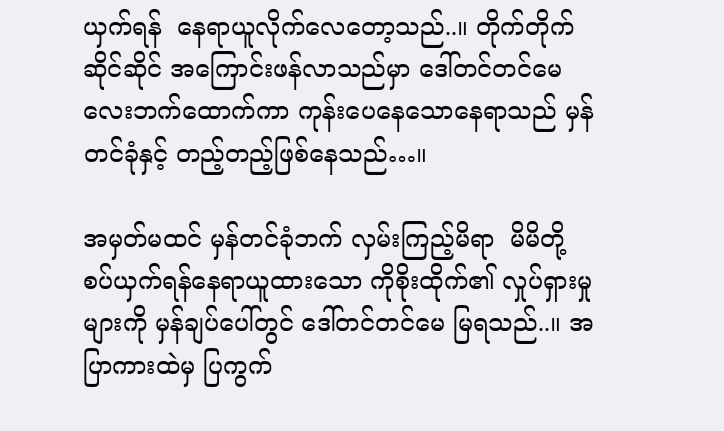ယှက်ရန်  နေရာယူလိုက်လေတော့သည်..။ တိုက်တိုက်ဆိုင်ဆိုင် အကြောင်းဖန်လာသည်မှာ ဒေါ်တင်တင်မေ လေးဘက်ထောက်ကာ ကုန်းပေနေသောနေရာသည် မှန်တင်ခုံနှင့် တည့်တည့်ဖြစ်နေသည်…။

အမှတ်မထင် မှန်တင်ခုံဘက် လှမ်းကြည့်မိရာ  မိမိတို့ စပ်ယှက်ရန်နေရာယူထားသော ကိုစိုးထိုက်၏ လှုပ်ရှားမှုများကို မှန်ချပ်ပေါ်တွင် ဒေါ်တင်တင်မေ မြရသည်..။ အပြာကားထဲမှ ပြကွက်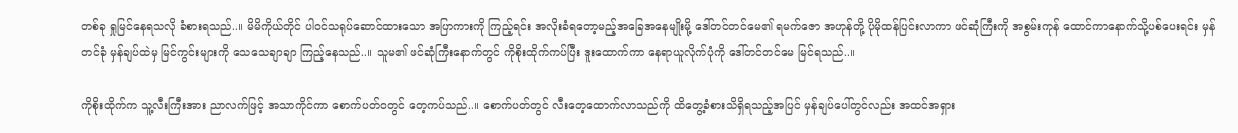တစ်ခု ရှုမြင်နေရသလို ခံစားရသည်..။ မိမိကိုယ်တိုင် ပါဝင်သရုပ်ဆောင်ထားသော အပြာကားကို ကြည့်ရင်း အလိုးခံရတော့မည့်အခြေအနေမျိုးမို့ ဒေါ်တင်တင်မေ၏ ရမက်ဇော အဟုန်တို့ ပိုမိုထန်ပြင်းလာကာ ဖင်ဆုံကြီးကို အစွမ်းကုန် ထောင်ကာနောက်သို့ပစ်ပေးရင်း မှန်တင်ခုံ မှန်ချပ်ထဲမှ မြင်ကွင်းများကို သေသေချာချာ ကြည့်နေသည်..။ သူမ၏ ဖင်ဆုံကြီးနောက်တွင် ကိုစိုးထိုက်ကပ်ပြီး ဒူးထောက်ကာ နေရာယူလိုက်ပုံကို ဒေါ်တင်တင်မေ မြင်ရသည်..။

ကိုစိုးထိုက်က သူ့လီးကြီးအား ညာလက်ဖြင့် အသာကိုင်ကာ စောက်ပတ်ဝတွင် တေ့ကပ်သည်..။ စောက်ပတ်တွင် လီးတေ့ထောက်လာသည်ကို ထိတွေ့ခံစားသိရှိရသည့်အပြင် မှန်ချပ်ပေါ်တွင်လည်း အထင်အရှား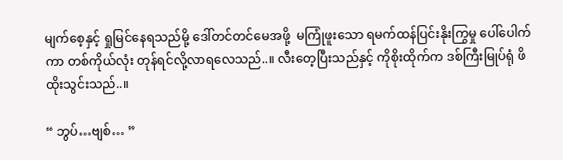မျက်စေ့နှင့် ရှုမြင်နေရသည်မို့ ဒေါ်တင်တင်မေအဖို့  မကြုံဖူးသော ရမက်ထန်ပြင်းနိုးကြွမှု ပေါ်ပေါက်ကာ တစ်ကိုယ်လုံး တုန်ရင်လို့လာရလေသည်..။ လီးတေ့ပြီးသည်နှင့် ကိုစိုးထိုက်က ဒစ်ကြီးမြုပ်ရုံ ဖိထိုးသွင်းသည်..။

“ ဘွပ်…ဗျစ်… ”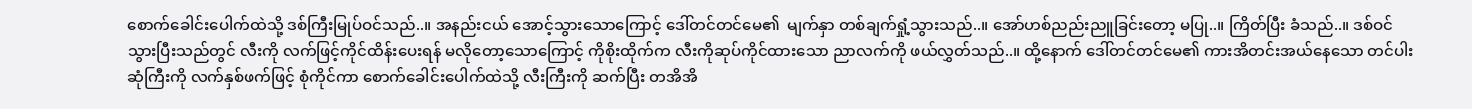စောက်ခေါင်းပေါက်ထဲသို့ ဒစ်ကြီးမြုပ်ဝင်သည်..။ အနည်းငယ် အောင့်သွားသောကြောင့် ဒေါ်တင်တင်မေ၏  မျက်နှာ တစ်ချက်ရှုံ့သွားသည်..။ အော်ဟစ်ညည်းညူခြင်းတော့ မပြု..။ ကြိတ်ပြီး ခံသည်..။ ဒစ်ဝင်သွားပြီးသည်တွင် လီးကို လက်ဖြင့်ကိုင်ထိန်းပေးရန် မလိုတော့သောကြောင့် ကိုစိုးထိုက်က လီးကိုဆုပ်ကိုင်ထားသော ညာလက်ကို ဖယ်လွှတ်သည်..။ ထို့နောက် ဒေါ်တင်တင်မေ၏ ကားအိတင်းအယ်နေသော တင်ပါးဆုံကြီးကို လက်နှစ်ဖက်ဖြင့် စုံကိုင်ကာ စောက်ခေါင်းပေါက်ထဲသို့ လီးကြီးကို ဆက်ပြီး တအိအိ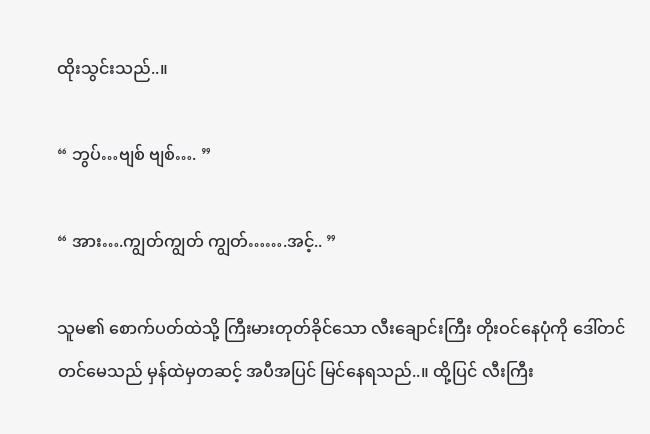ထိုးသွင်းသည်..။

“ ဘွပ်…ဗျစ် ဗျစ်…. ”

“ အား….ကျွတ်ကျွတ် ကျွတ်…….အင့်.. ”

သူမ၏ စောက်ပတ်ထဲသို့ ကြီးမားတုတ်ခိုင်သော လီးချောင်းကြီး တိုးဝင်နေပုံကို ဒေါ်တင်တင်မေသည် မှန်ထဲမှတဆင့် အပီအပြင် မြင်နေရသည်..။ ထို့ပြင် လီးကြီး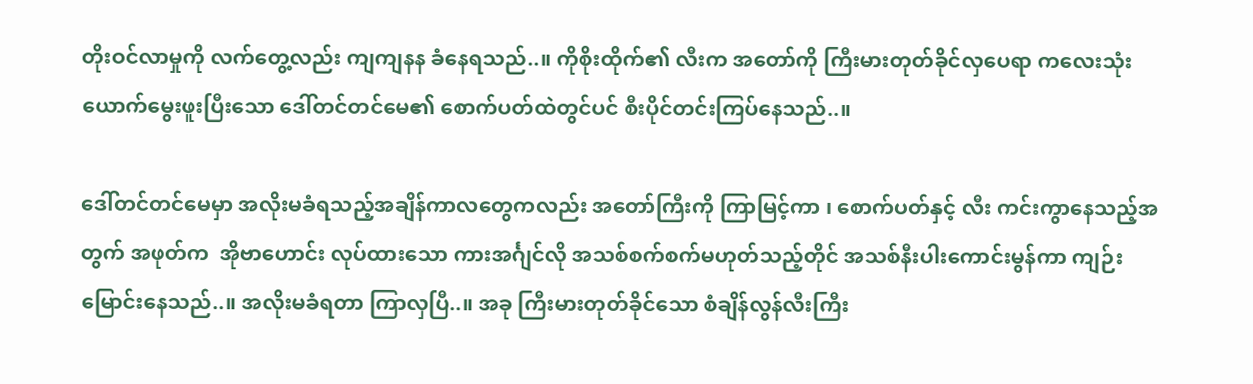တိုးဝင်လာမှုကို လက်တွေ့လည်း ကျကျနန ခံနေရသည်..။ ကိုစိုးထိုက်၏ လီးက အတော်ကို ကြီးမားတုတ်ခိုင်လှပေရာ ကလေးသုံးယောက်မွေးဖူးပြီးသော ဒေါ်တင်တင်မေ၏ စောက်ပတ်ထဲတွင်ပင် စီးပိုင်တင်းကြပ်နေသည်..။

ဒေါ်တင်တင်မေမှာ အလိုးမခံရသည့်အချိန်ကာလတွေကလည်း အတော်ကြီးကို ကြာမြင့်ကာ ၊ စောက်ပတ်နှင့် လီး ကင်းကွာနေသည့်အတွက် အဖုတ်က  အိုဗာဟောင်း လုပ်ထားသော ကားအင်္ဂျင်လို အသစ်စက်စက်မဟုတ်သည့်တိုင် အသစ်နီးပါးကောင်းမွန်ကာ ကျဉ်းမြောင်းနေသည်..။ အလိုးမခံရတာ ကြာလှပြီ..။ အခု ကြီးမားတုတ်ခိုင်သော စံချိန်လွန်လီးကြီး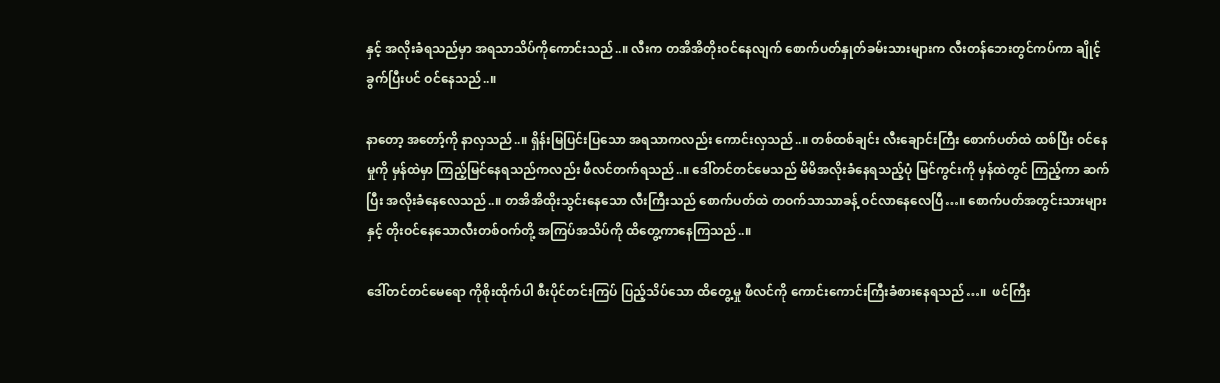နှင့် အလိုးခံရသည်မှာ အရသာသိပ်ကိုကောင်းသည်..။ လီးက တအိအိတိုးဝင်နေလျက် စောက်ပတ်နှုတ်ခမ်းသားများက လီးတန်ဘေးတွင်ကပ်ကာ ချိုင့်ခွက်ပြီးပင် ဝင်နေသည်..။

နာတော့ အတော့်ကို နာလှသည်..။ ရှိန်းမြပြင်းပြသော အရသာကလည်း ကောင်းလှသည်..။ တစ်ထစ်ချင်း လီးချောင်းကြီး စောက်ပတ်ထဲ ထစ်ပြီး ဝင်နေမှုကို မှန်ထဲမှာ ကြည့်မြင်နေရသည်ကလည်း ဖီလင်တက်ရသည်..။ ဒေါ်တင်တင်မေသည် မိမိအလိုးခံနေရသည့်ပုံ မြင်ကွင်းကို မှန်ထဲတွင် ကြည့်ကာ ဆက်ပြီး အလိုးခံနေလေသည်..။ တအိအိထိုးသွင်းနေသော လီးကြီးသည် စောက်ပတ်ထဲ တဝက်သာသာခန့် ဝင်လာနေလေပြီ…။ စောက်ပတ်အတွင်းသားများနှင့် တိုးဝင်နေသောလီးတစ်ဝက်တို့ အကြပ်အသိပ်ကို ထိတွေ့ကာနေကြသည်..။

ဒေါ်တင်တင်မေရော ကိုစိုးထိုက်ပါ စီးပိုင်တင်းကြပ် ပြည့်သိပ်သော ထိတွေ့မှု ဖီလင်ကို ကောင်းကောင်းကြီးခံစားနေရသည်…။  ဖင်ကြီး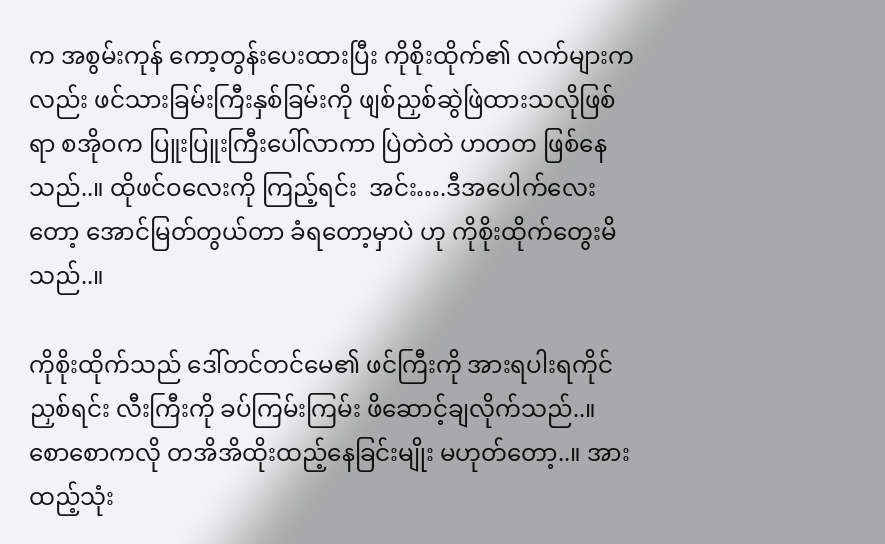က အစွမ်းကုန် ကော့တွန်းပေးထားပြီး ကိုစိုးထိုက်၏ လက်များကလည်း ဖင်သားခြမ်းကြီးနှစ်ခြမ်းကို ဖျစ်ညှစ်ဆွဲဖြဲထားသလိုဖြစ်ရာ စအိုဝက ပြူးပြူးကြီးပေါ်လာကာ ပြဲတဲတဲ ဟတတ ဖြစ်နေသည်..။ ထိုဖင်ဝလေးကို ကြည့်ရင်း  အင်း….ဒီအပေါက်လေးတော့ အောင်မြတ်တွယ်တာ ခံရတော့မှာပဲ ဟု ကိုစိုးထိုက်တွေးမိသည်..။

ကိုစိုးထိုက်သည် ဒေါ်တင်တင်မေ၏ ဖင်ကြီးကို အားရပါးရကိုင်ညှစ်ရင်း လီးကြီးကို ခပ်ကြမ်းကြမ်း ဖိဆောင့်ချလိုက်သည်..။ စောစောကလို တအိအိထိုးထည့်နေခြင်းမျိုး မဟုတ်တော့..။ အားထည့်သုံး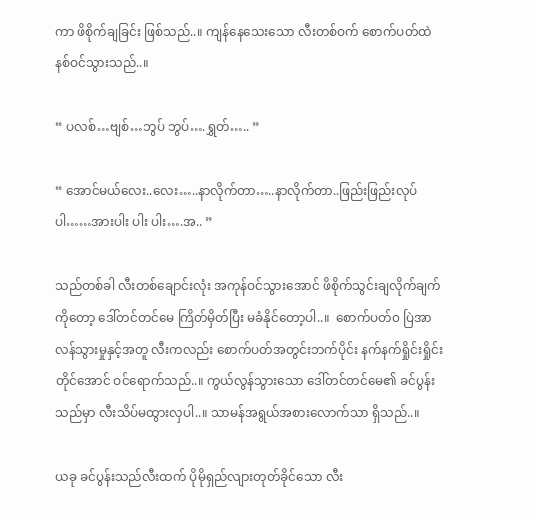ကာ ဖိစိုက်ချခြင်း ဖြစ်သည်..။ ကျန်နေသေးသော လီးတစ်ဝက် စောက်ပတ်ထဲ နစ်ဝင်သွားသည်..။

“ ပလစ်…ဗျစ်…ဘွပ် ဘွပ်….ရွှတ်….. ”

“ အောင်မယ်လေး..လေး…..နာလိုက်တာ…..နာလိုက်တာ..ဖြည်းဖြည်းလုပ်ပါ……အားပါး ပါး ပါး….အ.. ”

သည်တစ်ခါ လီးတစ်ချောင်းလုံး အကုန်ဝင်သွားအောင် ဖိစိုက်သွင်းချလိုက်ချက်ကိုတော့ ဒေါ်တင်တင်မေ ကြိတ်မှိတ်ပြီး မခံနိုင်တော့ပါ..။  စောက်ပတ်၀ ပြဲအာလန်သွားမှုနှင့်အတူ လီးကလည်း စောက်ပတ်အတွင်းဘက်ပိုင်း နက်နက်ရှိုင်းရှိုင်းတိုင်အောင် ဝင်ရောက်သည်..။ ကွယ်လွန်သွားသော ဒေါ်တင်တင်မေ၏ ခင်ပွန်းသည်မှာ လီးသိပ်မထွားလှပါ..။ သာမန်အရွယ်အစားလောက်သာ ရှိသည်..။

ယခု ခင်ပွန်းသည်လီးထက် ပိုမိုရှည်လျားတုတ်ခိုင်သော လီး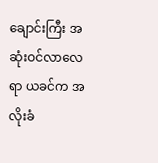ချောင်းကြီး အဆုံးဝင်လာလေရာ ယခင်က အလိုးခံ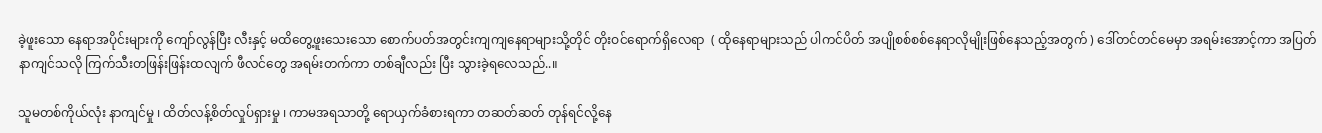ခဲ့ဖူးသော နေရာအပိုင်းများကို ကျော်လွန်ပြီး လီးနှင့် မထိတွေ့ဖူးသေးသော စောက်ပတ်အတွင်းကျကျနေရာများသို့တိုင် တိုးဝင်ရောက်ရှိလေရာ  ( ထိုနေရာများသည် ပါကင်ပိတ် အပျိုစစ်စစ်နေရာလိုမျိုးဖြစ်နေသည့်အတွက် ) ဒေါ်တင်တင်မေမှာ အရမ်းအောင့်ကာ အပြတ်နာကျင်သလို ကြက်သီးတဖြန်းဖြန်းထလျက် ဖီလင်တွေ အရမ်းတက်ကာ တစ်ချီလည်း ပြီး သွားခဲ့ရလေသည်..။

သူမတစ်ကိုယ်လုံး နာကျင်မှု ၊ ထိတ်လန့်စိတ်လှုပ်ရှားမှု ၊ ကာမအရသာတို့ ရောယှက်ခံစားရကာ တဆတ်ဆတ် တုန်ရင်လို့နေ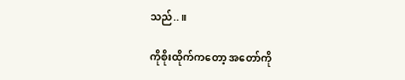သည်..။

ကိုစိုးထိုက်ကတော့ အတော်ကို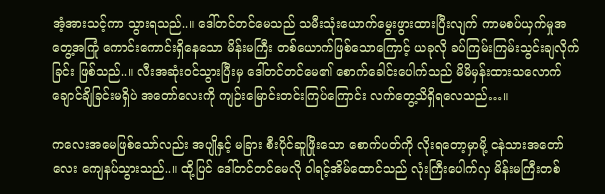အံ့အားသင့်ကာ သွားရသည်..။ ဒေါ်တင်တင်မေသည် သမီးသုံးယောက်မွေးဖွားထားပြီးလျက် ကာမစပ်ယှက်မှုအတွေ့အကြုံ ကောင်းကောင်းရှိနေသော မိန်းမကြီး တစ်ယောက်ဖြစ်သောကြောင့် ယခုလို ခပ်ကြမ်းကြမ်းသွင်းချလိုက်ခြင်း ဖြစ်သည်..။ လီးအဆုံးဝင်သွားပြီးမှ ဒေါ်တင်တင်မေ၏ စောက်ခေါင်းပေါက်သည် မိမိမှန်းထားသလောက် ချောင်ချိခြင်းမရှိပဲ အတော်လေးကို ကျဉ်းမြောင်းတင်းကြပ်ကြောင်း လက်တွေ့သိရှိရလေသည်…။

ကလေးအမေဖြစ်သော်လည်း အပျိုနှင့် မခြား စီးပိုင်ဆူဖြိုးသော စောက်ပတ်ကို လိုးရတော့မှာမို့ ငနဲသားအတော်လေး ကျေနပ်သွားသည်..။ ထို့ပြင် ဒေါ်တင်တင်မေလို ဝါရင့်အိမ်ထောင်သည် လုံးကြီးပေါက်လှ မိန်းမကြီးတစ်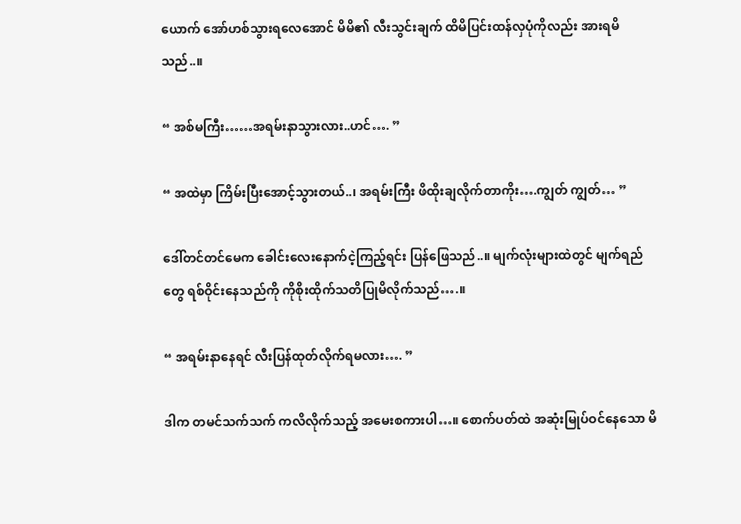ယောက် အော်ဟစ်သွားရလေအောင် မိမိ၏ လီးသွင်းချက် ထိမိပြင်းထန်လှပုံကိုလည်း အားရမိသည်..။

“ အစ်မကြီး……အရမ်းနာသွားလား..ဟင်…. ”

“ အထဲမှာ ကြိမ်းပြီးအောင့်သွားတယ်..၊ အရမ်းကြီး ဖိထိုးချလိုက်တာကိုး….ကျွတ် ကျွတ်… ”

ဒေါ်တင်တင်မေက ခေါင်းလေးနောက်ငဲ့ကြည့်ရင်း ပြန်ဖြေသည်..။ မျက်လုံးများထဲတွင် မျက်ရည်တွေ ရစ်ဝိုင်းနေသည်ကို ကိုစိုးထိုက်သတိပြုမိလိုက်သည်….။

“ အရမ်းနာနေရင် လီးပြန်ထုတ်လိုက်ရမလား…. ”

ဒါက တမင်သက်သက် ကလိလိုက်သည့် အမေးစကားပါ…။ စောက်ပတ်ထဲ အဆုံးမြုပ်ဝင်နေသော မိ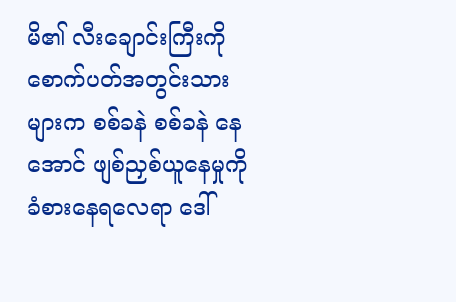မိ၏ လီးချောင်းကြီးကို စောက်ပတ်အတွင်းသားများက စစ်ခနဲ စစ်ခနဲ နေအောင် ဖျစ်ညှစ်ယူနေမှုကို ခံစားနေရလေရာ ဒေါ်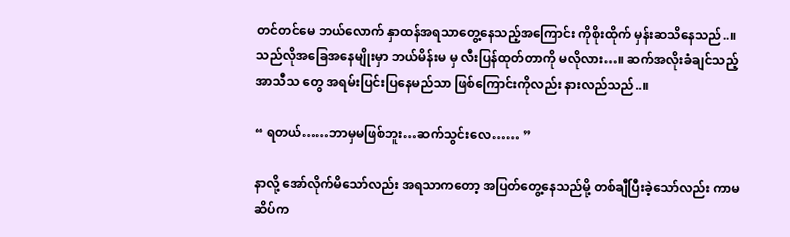တင်တင်မေ ဘယ်လောက် နှာထန်အရသာတွေ့နေသည့်အကြောင်း ကိုစိုးထိုက် မှန်းဆသိနေသည်..။ သည်လိုအခြေအနေမျိုးမှာ ဘယ်မိန်းမ မှ လီးပြန်ထုတ်တာကို မလိုလား…။ ဆက်အလိုးခံချင်သည့် အာသီသ တွေ အရမ်းပြင်းပြနေမည်သာ ဖြစ်ကြောင်းကိုလည်း နားလည်သည်..။

“ ရတယ်……ဘာမှမဖြစ်ဘူး…ဆက်သွင်းလေ…… ”

နာလို့ အော်လိုက်မိသော်လည်း အရသာကတော့ အပြတ်တွေ့နေသည်မို့ တစ်ချီပြီးခဲ့သော်လည်း ကာမဆိပ်က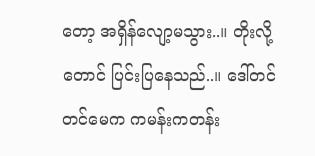တော့ အရှိန်လျော့မသွား..။ တိုးလို့တောင် ပြင်းပြနေသည်..။ ဒေါ်တင်တင်မေက ကမန်းကတန်း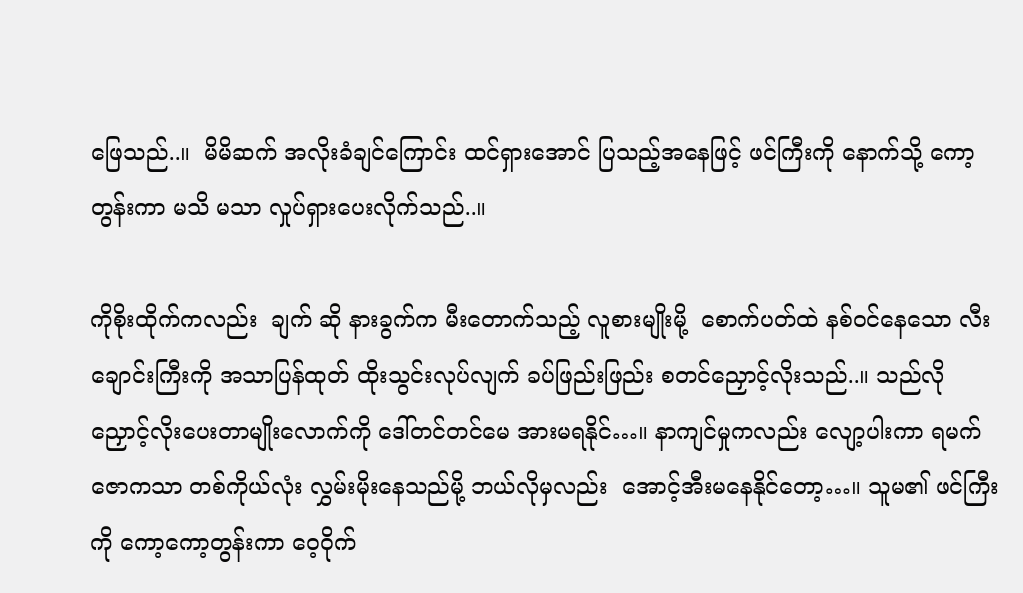ဖြေသည်..။  မိမိဆက် အလိုးခံချင်ကြောင်း ထင်ရှားအောင် ပြသည့်အနေဖြင့် ဖင်ကြီးကို နောက်သို့ ကော့တွန်းကာ မသိ မသာ လှုပ်ရှားပေးလိုက်သည်..။

ကိုစိုးထိုက်ကလည်း  ချက် ဆို နားခွက်က မီးတောက်သည့် လူစားမျိုးမို့  စောက်ပတ်ထဲ နစ်ဝင်နေသော လီးချောင်းကြီးကို အသာပြန်ထုတ် ထိုးသွင်းလုပ်လျက် ခပ်ဖြည်းဖြည်း စတင်ညှောင့်လိုးသည်..။ သည်လို ညှောင့်လိုးပေးတာမျိုးလောက်ကို ဒေါ်တင်တင်မေ အားမရနိုင်…။ နာကျင်မှုကလည်း လျော့ပါးကာ ရမက်ဇောကသာ တစ်ကိုယ်လုံး လွှမ်းမိုးနေသည်မို့ ဘယ်လိုမှလည်း  အောင့်အီးမနေနိုင်တော့…။ သူမ၏ ဖင်ကြီးကို ကော့ကော့တွန်းကာ ဝေ့ဝိုက်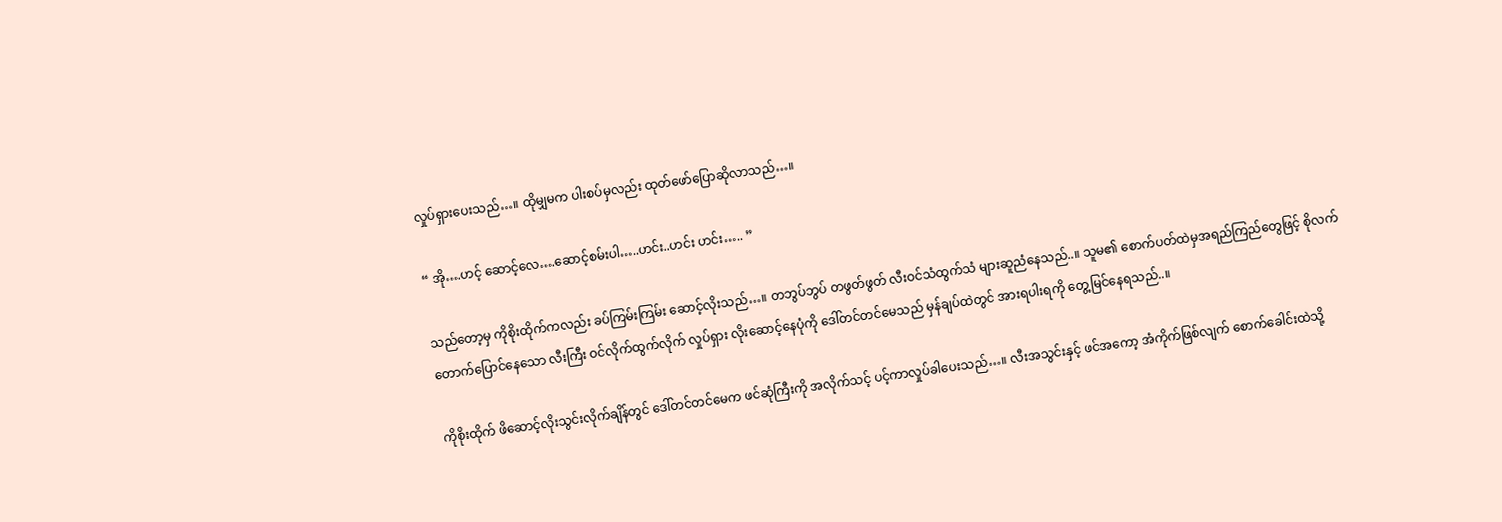လှုပ်ရှားပေးသည်…။ ထိုမျှမက ပါးစပ်မှလည်း ထုတ်ဖော်ပြောဆိုလာသည်…။

“ အို….ဟင့် ဆောင့်လေ….ဆောင့်စမ်းပါ…..ဟင်း..ဟင်း ဟင်း….. ”

သည်တော့မှ ကိုစိုးထိုက်ကလည်း ခပ်ကြမ်းကြမ်း ဆောင့်လိုးသည်…။ တဘွပ်ဘွပ် တဖွတ်ဖွတ် လီးဝင်သံထွက်သံ များဆူညံနေသည်..။ သူမ၏ စောက်ပတ်ထဲမှအရည်ကြည်တွေဖြင့် စိုလက်တောက်ပြောင်နေသော လီးကြီး ဝင်လိုက်ထွက်လိုက် လှုပ်ရှား လိုးဆောင့်နေပုံကို ဒေါ်တင်တင်မေသည် မှန်ချပ်ထဲတွင် အားရပါးရကို တွေ့မြင်နေရသည်..။

ကိုစိုးထိုက် ဖိဆောင့်လိုးသွင်းလိုက်ချိန်တွင် ဒေါ်တင်တင်မေက ဖင်ဆုံကြီးကို အလိုက်သင့် ပင့်ကာလှုပ်ခါပေးသည်…။ လီးအသွင်းနှင့် ဖင်အကော့ အံကိုက်ဖြစ်လျက် စောက်ခေါင်းထဲသို့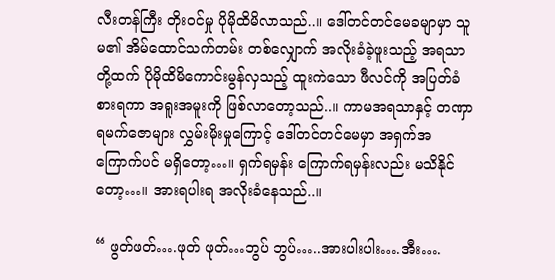လီးတန်ကြီး တိုးဝင်မှု ပိုမိုထိမိလာသည်..။ ဒေါ်တင်တင်မေခမျာမှာ သူမ၏ အိမ်ထောင်သက်တမ်း တစ်လျှောက် အလိုးခံခဲ့ဖူးသည့် အရသာတို့ထက် ပိုမိုထိမိကောင်းမွန်လှသည့် ထူးကဲသော ဖီလင်ကို အပြတ်ခံစားရကာ အရူးအမူးကို ဖြစ်လာတော့သည်..။ ကာမအရသာနှင့် တဏှာရမက်ဇောများ လွှမ်းမိုးမှုကြောင့် ဒေါ်တင်တင်မေမှာ အရှက်အကြောက်ပင် မရှိတော့…။ ရှက်ရမှန်း ကြောက်ရမှန်းလည်း မသိနိုင်တော့…။ အားရပါးရ အလိုးခံနေသည်..။

“ ဖွတ်ဖတ်….ဖုတ် ဖုတ်…ဘွပ် ဘွပ်…..အားပါးပါး….အီး….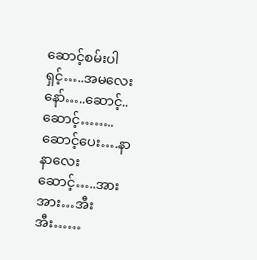ဆောင့်စမ်းပါရှင့်…..အမလေးနော်…..ဆောင့်..ဆောင့်……..ဆောင့်ပေး….နာနာလေးဆောင့်…..အားအား…အီးအီး……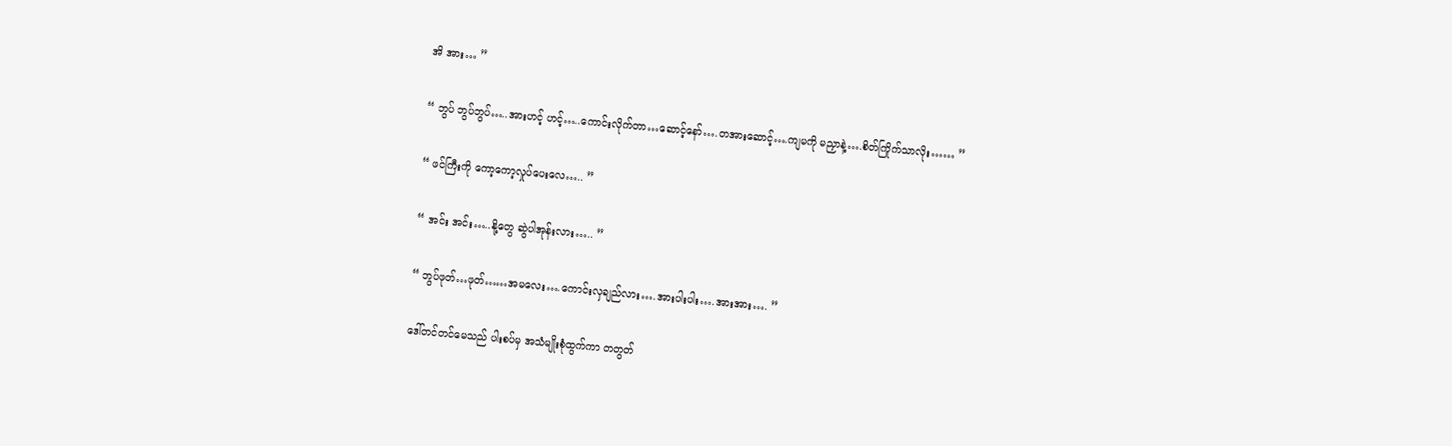အိ အား… ”

“ ဘွပ် ဘွပ်ဘွပ်…..အားဟင့် ဟင့်…..ကောင်းလိုက်တာ…ဆောင့်နော်….တအားဆောင့်….ကျမကို မညှာနဲ့….စိတ်ကြိုက်သာလိုး…… ”

“ ဖင်ကြီးကို ကော့ကော့လှုပ်ပေးလေ….. ”

“ အင်း အင်း…..နို့တွေ ဆွဲပါအုန်းလား….. ”

“ ဘွပ်ဖုတ်…ဖုတ်……အမလေး….ကောင်းလှချည်လား….အားပါးပါး….အားအား…. ”

ဒေါ်တင်တင်မေသည် ပါးစပ်မှ အသံမျိုးစုံထွက်ကာ တတွတ်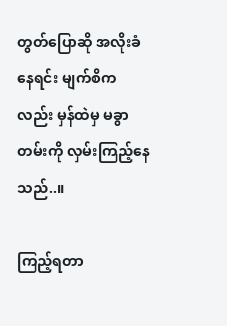တွတ်ပြောဆို အလိုးခံနေရင်း မျက်စိကလည်း မှန်ထဲမှ မခွာတမ်းကို လှမ်းကြည့်နေသည်..။

ကြည့်ရတာ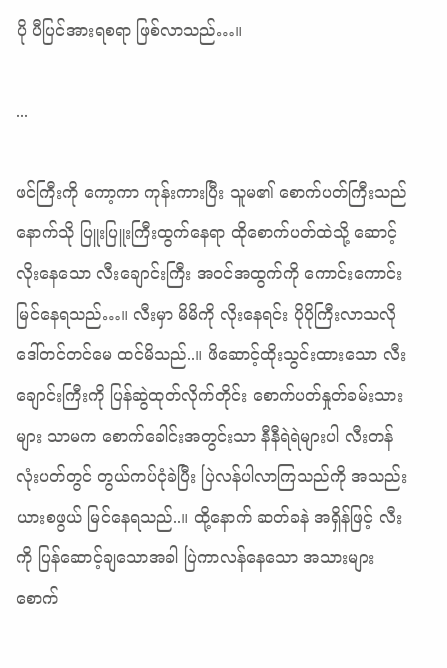ပို ပီပြင်အားရစရာ ဖြစ်လာသည်…။

...

ဖင်ကြီးကို ကော့ကာ ကုန်းကားပြီး သူမ၏ စောက်ပတ်ကြီးသည် နောက်သို ပြူးပြူးကြီးထွက်နေရာ ထိုစောက်ပတ်ထဲသို့ ဆောင့်လိုးနေသော လီးချောင်းကြီး အဝင်အထွက်ကို ကောင်းကောင်းမြင်နေရသည်…။ လီးမှာ မိမိကို လိုးနေရင်း ပိုပိုကြီးလာသလို ဒေါ်တင်တင်မေ ထင်မိသည်..။ ဖိဆောင့်ထိုးသွင်းထားသော လီးချောင်းကြီးကို ပြန်ဆွဲထုတ်လိုက်တိုင်း စောက်ပတ်နှုတ်ခမ်းသားများ သာမက စောက်ခေါင်းအတွင်းသာ နီနီရဲရဲများပါ လီးတန်လုံးပတ်တွင် တွယ်ကပ်ငုံခဲပြီး ပြဲလန်ပါလာကြသည်ကို အသည်းယားစဖွယ် မြင်နေရသည်..။ ထို့နောက် ဆတ်ခနဲ အရှိန်ဖြင့် လီးကို ပြန်ဆောင့်ချသောအခါ ပြဲကာလန်နေသော အသားများ စောက်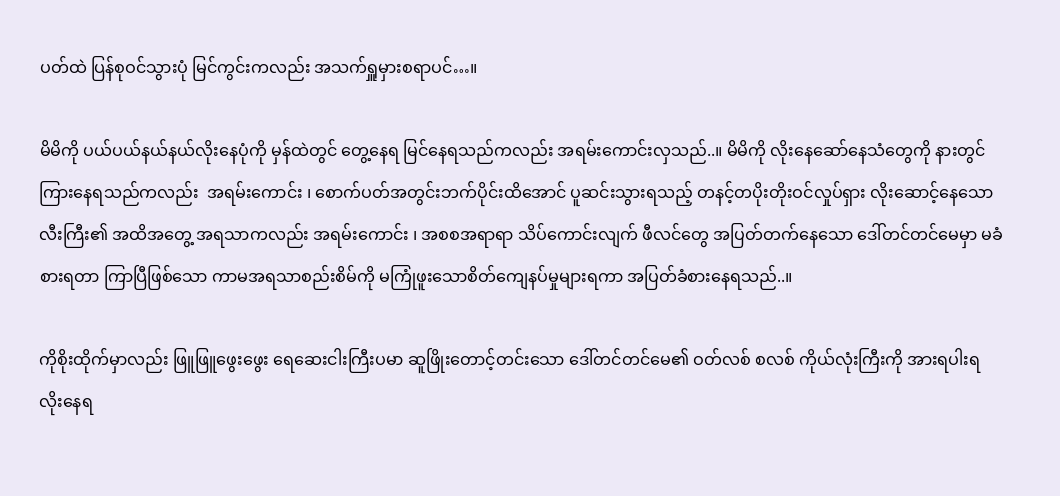ပတ်ထဲ ပြန်စုဝင်သွားပုံ မြင်ကွင်းကလည်း အသက်ရှူမှားစရာပင်…။

မိမိကို ပယ်ပယ်နယ်နယ်လိုးနေပုံကို မှန်ထဲတွင် တွေ့နေရ မြင်နေရသည်ကလည်း အရမ်းကောင်းလှသည်..။ မိမိကို လိုးနေဆော်နေသံတွေကို နားတွင်ကြားနေရသည်ကလည်း  အရမ်းကောင်း ၊ စောက်ပတ်အတွင်းဘက်ပိုင်းထိအောင် ပူဆင်းသွားရသည့် တနင့်တပိုးတိုးဝင်လှုပ်ရှား လိုးဆောင့်နေသော လီးကြီး၏ အထိအတွေ့ အရသာကလည်း အရမ်းကောင်း ၊ အစစအရာရာ သိပ်ကောင်းလျက် ဖီလင်တွေ အပြတ်တက်နေသော ဒေါ်တင်တင်မေမှာ မခံစားရတာ ကြာပြီဖြစ်သော ကာမအရသာစည်းစိမ်ကို မကြုံဖူးသောစိတ်ကျေနပ်မှုများရကာ အပြတ်ခံစားနေရသည်..။

ကိုစိုးထိုက်မှာလည်း ဖြူဖြူဖွေးဖွေး ရေဆေးငါးကြီးပမာ ဆူဖြိုးတောင့်တင်းသော ဒေါ်တင်တင်မေ၏ ဝတ်လစ် စလစ် ကိုယ်လုံးကြီးကို အားရပါးရ လိုးနေရ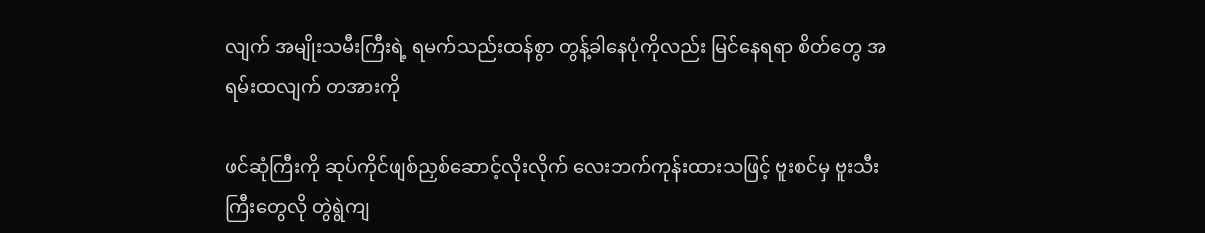လျက် အမျိုးသမီးကြီးရဲ့ ရမက်သည်းထန်စွာ တွန့်ခါနေပုံကိုလည်း မြင်နေရရာ စိတ်တွေ အရမ်းထလျက် တအားကို

ဖင်ဆုံကြီးကို ဆုပ်ကိုင်ဖျစ်ညှစ်ဆောင့်လိုးလိုက် လေးဘက်ကုန်းထားသဖြင့် ဗူးစင်မှ ဗူးသီးကြီးတွေလို တွဲရွဲကျ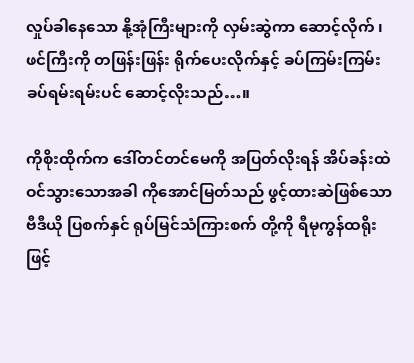လှုပ်ခါနေသော နို့အုံကြီးများကို လှမ်းဆွဲကာ ဆောင့်လိုက် ၊ ဖင်ကြီးကို တဖြန်းဖြန်း ရိုက်ပေးလိုက်နှင့် ခပ်ကြမ်းကြမ်း ခပ်ရမ်းရမ်းပင် ဆောင့်လိုးသည်…။

ကိုစိုးထိုက်က ဒေါ်တင်တင်မေကို အပြတ်လိုးရန် အိပ်ခန်းထဲ ဝင်သွားသောအခါ ကိုအောင်မြတ်သည် ဖွင့်ထားဆဲဖြစ်သော ဗီဒီယို ပြစက်နှင် ရုပ်မြင်သံကြားစက် တို့ကို ရီမုကွန်ထရိုးဖြင့်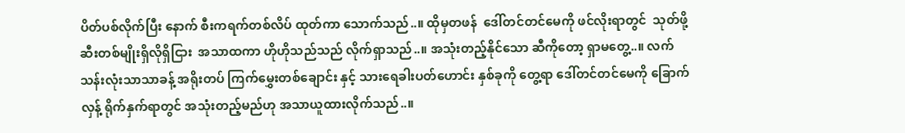ပိတ်ပစ်လိုက်ပြီး နောက် စီးကရက်တစ်လိပ် ထုတ်ကာ သောက်သည်..။ ထိုမှတဖန်  ဒေါ်တင်တင်မေကို ဖင်လိုးရာတွင်  သုတ်ဖို့ ဆီးတစ်မျိုးရှိလိုရှိငြား  အသာထကာ ဟိုဟိုသည်သည် လိုက်ရှာသည်..။ အသုံးတည့်နိုင်သော ဆီကိုတော့ ရှာမတွေ့..။ လက်သန်းလုံးသာသာခန့် အရိုးတပ် ကြက်မွှေးတစ်ချောင်း နှင့် သားရေခါးပတ်ဟောင်း နှစ်ခုကို တွေ့ရာ ဒေါ်တင်တင်မေကို ခြောက်လှန့် ရိုက်နှက်ရာတွင် အသုံးတည့်မည်ဟု အသာယူထားလိုက်သည်..။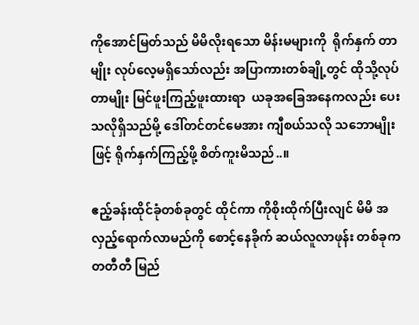ကိုအောင်မြတ်သည် မိမိလိုးရသော မိန်းမများကို  ရိုက်နှက် တာမျိုး လုပ်လေ့မရှိသော်လည်း အပြာကားတစ်ချို့တွင် ထိုသို့လုပ်တာမျိုး မြင်ဖူးကြည့်ဖူးထားရာ  ယခုအခြေအနေကလည်း ပေးသလိုရှိသည်မို့ ဒေါ်တင်တင်မေအား ကျီစယ်သလို သဘောမျိုးဖြင့် ရိုက်နှက်ကြည့်ဖို့ စိတ်ကူးမိသည်..။

ဧည့်ခန်းထိုင်ခုံတစ်ခုတွင် ထိုင်ကာ ကိုစိုးထိုက်ပြီးလျင် မိမိ အလှည့်ရောက်လာမည်ကို စောင့်နေခိုက် ဆယ်လူလာဖုန်း တစ်ခုက တတီတီ မြည်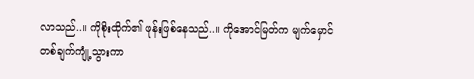လာသည်..။ ကိုစိုးထိုက်၏ ဖုန်းဖြစ်နေသည်..။ ကိုအောင်မြတ်က မျက်မှောင် တစ်ချက်ကျုံ့သွားကာ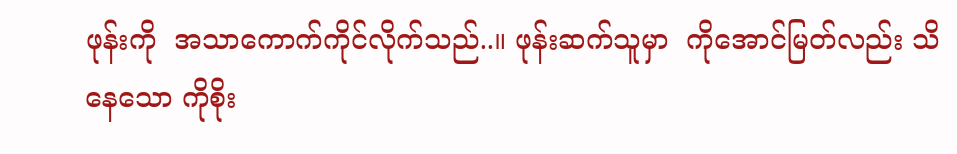ဖုန်းကို  အသာကောက်ကိုင်လိုက်သည်..။ ဖုန်းဆက်သူမှာ  ကိုအောင်မြတ်လည်း သိနေသော ကိုစိုး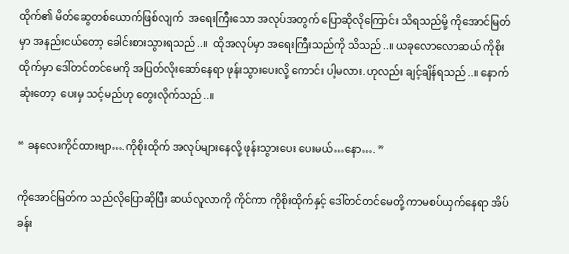ထိုက်၏ မိတ်ဆွေတစ်ယောက်ဖြစ်လျက်  အရေးကြီးသော အလုပ်အတွက် ပြောဆိုလိုကြောင်း သိရသည်မို့ ကိုအောင်မြတ်မှာ အနည်းငယ်တော့ ခေါင်းစားသွားရသည်..။  ထိုအလုပ်မှာ အရေးကြီးသည်ကို သိသည်..။ ယခုလောလောဆယ် ကိုစိုးထိုက်မှာ ဒေါ်တင်တင်မေကို အပြတ်လိုးဆော်နေရာ ဖုန်းသွားပေးလို့ ကောင်း ပါ့မလား.ဟုလည်း ချင့်ချိန်ရသည်..။ နောက်ဆုံးတော့  ပေးမှ သင့်မည်ဟု တွေးလိုက်သည်..။

“ ခနလေးကိုင်ထားဗျာ….ကိုစိုးထိုက် အလုပ်များနေလို့ ဖုန်းသွားပေး ပေးမယ်…နော…. ”

ကိုအောင်မြတ်က သည်လိုပြောဆိုပြီး ဆယ်လူလာကို ကိုင်ကာ ကိုစိုးထိုက်နှင့် ဒေါ်တင်တင်မေတို့ ကာမစပ်ယှက်နေရာ အိပ်ခန်း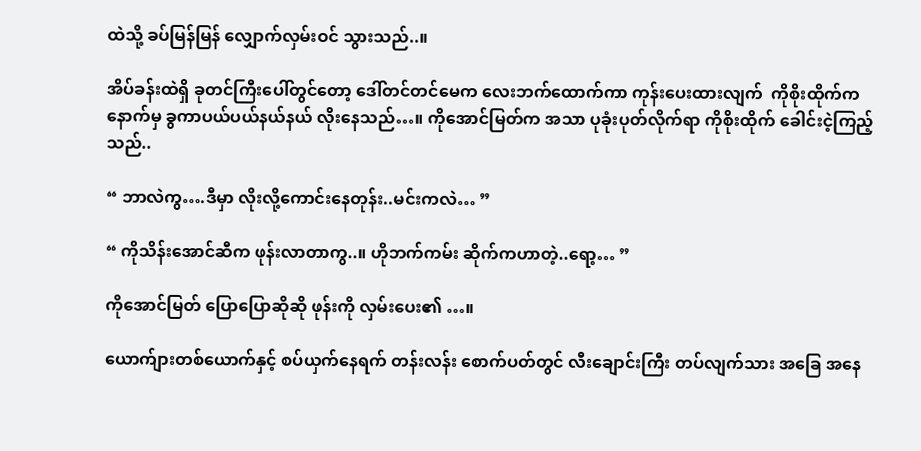ထဲသို့ ခပ်မြန်မြန် လျှောက်လှမ်းဝင် သွားသည်..။

အိပ်ခန်းထဲရှိ ခုတင်ကြီးပေါ်တွင်တော့ ဒေါ်တင်တင်မေက လေးဘက်ထောက်ကာ ကုန်းပေးထားလျက်  ကိုစိုးထိုက်က နောက်မှ ခွကာပယ်ပယ်နယ်နယ် လိုးနေသည်…။ ကိုအောင်မြတ်က အသာ ပုခုံးပုတ်လိုက်ရာ ကိုစိုးထိုက် ခေါင်းငဲ့ကြည့်သည်..

“ ဘာလဲကွ….ဒီမှာ လိုးလို့ကောင်းနေတုန်း..မင်းကလဲ… ”

“ ကိုသိန်းအောင်ဆီက ဖုန်းလာတာကွ..။ ဟိုဘက်ကမ်း ဆိုက်ကဟာတဲ့..ရော့… ”

ကိုအောင်မြတ် ပြောပြောဆိုဆို ဖုန်းကို လှမ်းပေး၏ …။

ယောက်ျားတစ်ယောက်နှင့် စပ်ယှက်နေရက် တန်းလန်း စောက်ပတ်တွင် လီးချောင်းကြီး တပ်လျက်သား အခြေ အနေ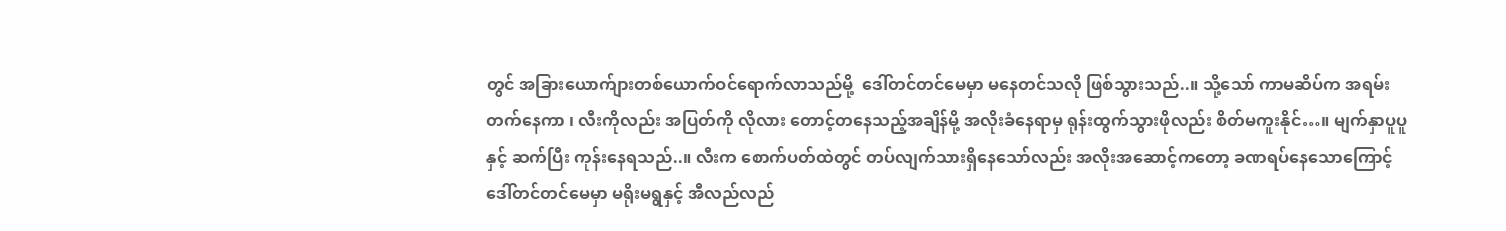တွင် အခြားယောက်ျားတစ်ယောက်ဝင်ရောက်လာသည်မို့  ဒေါ်တင်တင်မေမှာ မနေတင်သလို ဖြစ်သွားသည်..။ သို့သော် ကာမဆိပ်က အရမ်းတက်နေကာ ၊ လီးကိုလည်း အပြတ်ကို လိုလား တောင့်တနေသည့်အချိန်မို့ အလိုးခံနေရာမှ ရုန်းထွက်သွားဖိုလည်း စိတ်မကူးနိုင်…။ မျက်နှာပူပူနှင့် ဆက်ပြီး ကုန်းနေရသည်..။ လီးက စောက်ပတ်ထဲတွင် တပ်လျက်သားရှိနေသော်လည်း အလိုးအဆောင့်ကတော့ ခဏရပ်နေသောကြောင့်  ဒေါ်တင်တင်မေမှာ မရိုးမရွနှင့် အီလည်လည်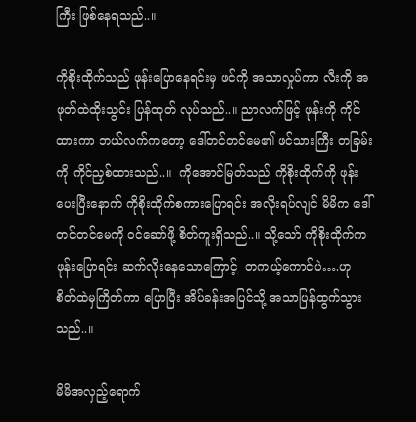ကြီး ဖြစ်နေရသည်..။

ကိုစိုးထိုက်သည် ဖုန်းပြောနေရင်းမှ ဖင်ကို အသာလှုပ်ကာ လီးကို အဖုတ်ထဲထိုးသွင်း ပြန်ထုတ် လုပ်သည်..။ ညာလက်ဖြင့် ဖုန်းကို ကိုင်ထားကာ ဘယ်လက်ကတော့ ဒေါ်တင်တင်မေ၏ ဖင်သားကြီး တခြမ်းကို ကိုင်ညှစ်ထားသည်..။  ကိုအောင်မြတ်သည် ကိုစိုးထိုက်ကို ဖုန်းပေးပြီးနောက် ကိုစိုးထိုက်စကားပြောရင်း အလိုးရပ်လျင် မိမိက ဒေါ်တင်တင်မေကို ဝင်ဆော်ဖို့ စိတ်ကူးရှိသည်..။ သို့သော် ကိုစိုးထိုက်က ဖုန်းပြောရင်း ဆက်လိုးနေသောကြောင့်  တကယ့်ကောင်ပဲ….ဟု စိတ်ထဲမှကြိတ်ကာ ပြောပြီး အိပ်ခန်းအပြင်သို့ အသာပြန်ထွက်သွားသည်..။

မိမိအလှည့်ရောက်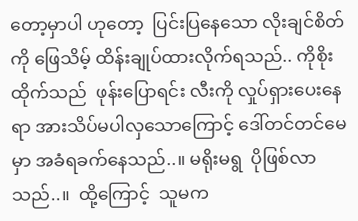တော့မှာပါ ဟုတော့  ပြင်းပြနေသော လိုးချင်စိတ်ကို ဖြေသိမ့် ထိန်းချုပ်ထားလိုက်ရသည်.. ကိုစိုးထိုက်သည်  ဖုန်းပြောရင်း လီးကို လှုပ်ရှားပေးနေရာ အားသိပ်မပါလှသောကြောင့် ဒေါ်တင်တင်မေမှာ အခံရခက်နေသည်..။ မရိုးမရွ  ပိုဖြစ်လာသည်..။  ထို့ကြောင့်  သူမက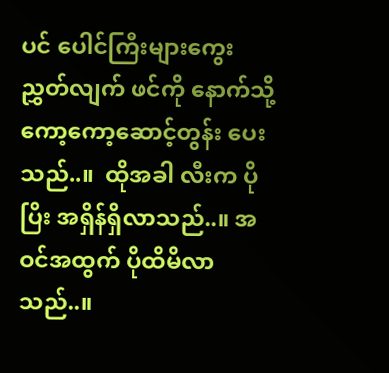ပင် ပေါင်ကြီးများကွေးညွှတ်လျက် ဖင်ကို နောက်သို့ ကော့ကော့ဆောင့်တွန်း ပေးသည်..။  ထိုအခါ လီးက ပိုပြိး အရှိန်ရှိလာသည်..။ အဝင်အထွက် ပိုထိမိလာသည်..။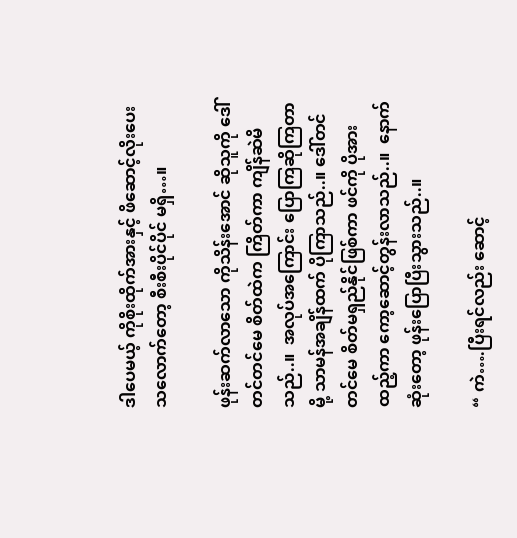ဒါပေမယ့် ကိုစိုးထိုက်အားနှင့် ဖိဆောင့်လိုးပေးသလောက်တော့ စီးစီးပိုင်ပိုင် မရှိ…။

ဖုန်းဆက်လာသော ကိုသိန်းအောင် ဆိုသူကို ဒေါ်တင်တင်မေ စိတ်ထဲက ကြိတ်ကာ ကျိန်ဆဲမိသည်..။  အလုပ်အကြောင်း ပြောကြဆိုကြတာမို့ သာမန်အချိန်ထက် ပိုကြာသည်..။ ဒေါ်တင်တင်မေ စိတ်မရှည်နိုင်ဖြစ်ကာ ဖင်ကို ပိုအားထည့်ကာ ကော့ဆောင့်တွန်းလာသည်..။  နောက်ဆုံးတော့ ဖုန်းပြောပြီးသွားသည်..။

“ ကဲ….ပြီးရင်လည်း ဆောင့်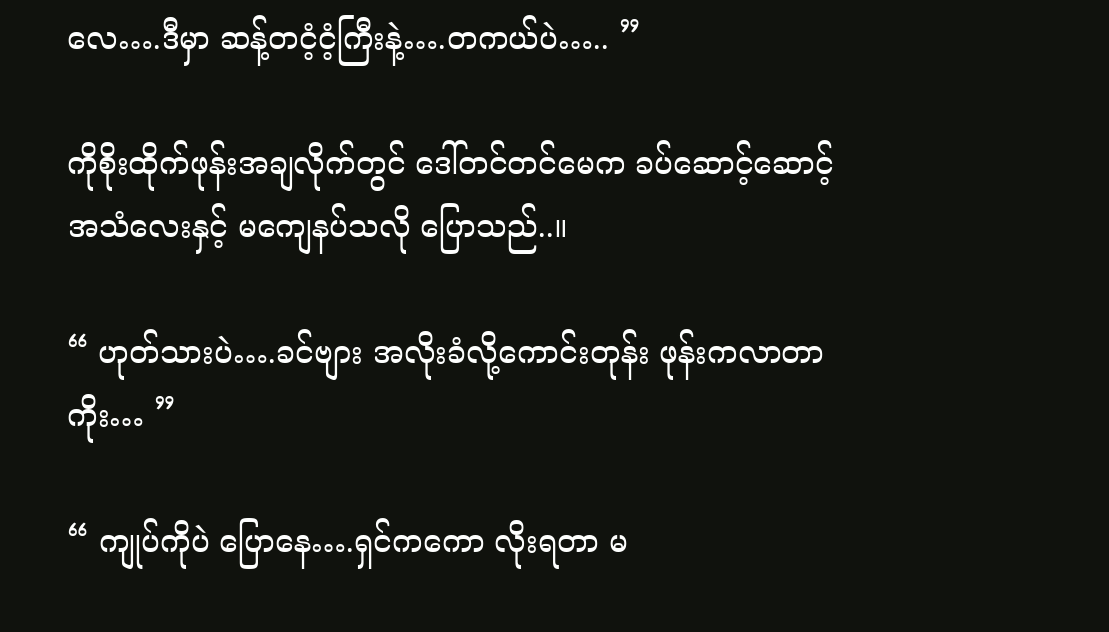လေ….ဒီမှာ ဆန့်တငံ့ငံ့ကြီးနဲ့….တကယ်ပဲ….. ”

ကိုစိုးထိုက်ဖုန်းအချလိုက်တွင် ဒေါ်တင်တင်မေက ခပ်ဆောင့်ဆောင့် အသံလေးနှင့် မကျေနပ်သလို ပြောသည်..။

“ ဟုတ်သားပဲ….ခင်ဗျား အလိုးခံလို့ကောင်းတုန်း ဖုန်းကလာတာကိုး… ”

“ ကျုပ်ကိုပဲ ပြောနေ….ရှင်ကကော လိုးရတာ မ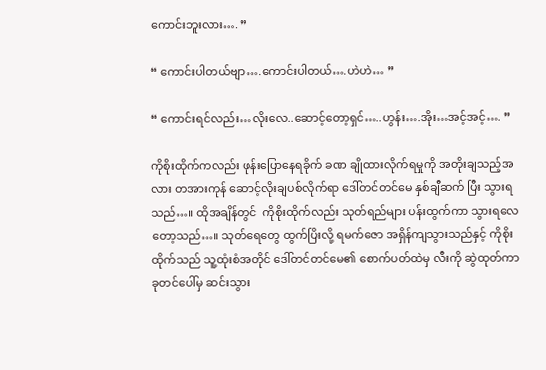ကောင်းဘူးလား…. ”

“ ကောင်းပါတယ်ဗျာ….ကောင်းပါတယ်….ဟဲဟဲ… ”

“ ကောင်းရင်လည်း…လိုးလေ..ဆောင့်တော့ရှင်…..ဟွန်း….အိုး…အင့်အင့်…. ”

ကိုစိုးထိုက်ကလည်း ဖုန်းပြောနေရခိုက် ခဏ ချိုထားလိုက်ရမှုကို အတိုးချသည့်အလား တအားကုန် ဆောင့်လိုးချပစ်လိုက်ရာ ဒေါ်တင်တင်မေ နှစ်ချီဆက် ပြီး သွားရသည်…။ ထိုအချိန်တွင်  ကိုစိုးထိုက်လည်း သုတ်ရည်များ ပန်းထွက်ကာ သွားရလေတော့သည်…။ သုတ်ရေတွေ ထွက်ပြိးလို့ ရမက်ဇော အရှိန်ကျသွားသည်နှင့် ကိုစိုးထိုက်သည် သူ့ထုံးစံအတိုင် ဒေါ်တင်တင်မေ၏ စောက်ပတ်ထဲမှ လီးကို ဆွဲထုတ်ကာ ခုတင်ပေါ်မှ ဆင်းသွား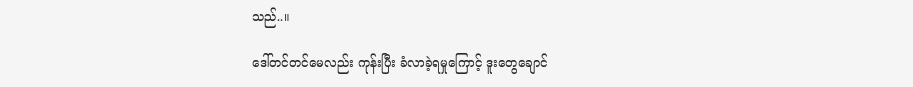သည်..။

ဒေါ်တင်တင်မေလည်း ကုန်းပြီး ခံလာခဲ့ရမှုကြောင့် ဒူးတွေချောင်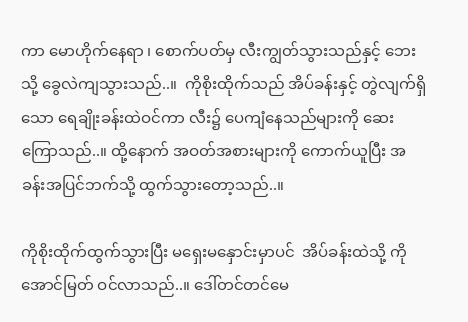ကာ မောဟိုက်နေရာ ၊ စောက်ပတ်မှ လီးကျွတ်သွားသည်နှင့် ဘေးသို့ ခွေလဲကျသွားသည်..။  ကိုစိုးထိုက်သည် အိပ်ခန်းနှင့် တွဲလျက်ရှိသော ရေချိုးခန်းထဲဝင်ကာ လီး၌ ပေကျံနေသည်များကို ဆေးကြောသည်..။ ထို့နောက် အဝတ်အစားများကို ကောက်ယူပြီး အခန်းအပြင်ဘက်သို့ ထွက်သွားတော့သည်..။

ကိုစိုးထိုက်ထွက်သွားပြီး မရှေးမနှောင်းမှာပင်  အိပ်ခန်းထဲသို့ ကိုအောင်မြတ် ဝင်လာသည်..။ ဒေါ်တင်တင်မေ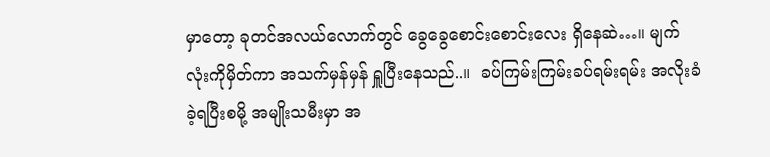မှာတော့ ခုတင်အလယ်လောက်တွင် ခွေခွေစောင်းစောင်းလေး ရှိနေဆဲ…။ မျက်လုံးကိုမှိတ်ကာ အသက်မှန်မှန် ရှူပြီးနေသည်..။  ခပ်ကြမ်းကြမ်းခပ်ရမ်းရမ်း အလိုးခံခဲ့ရပြီးစမို့ အမျိုးသမီးမှာ အ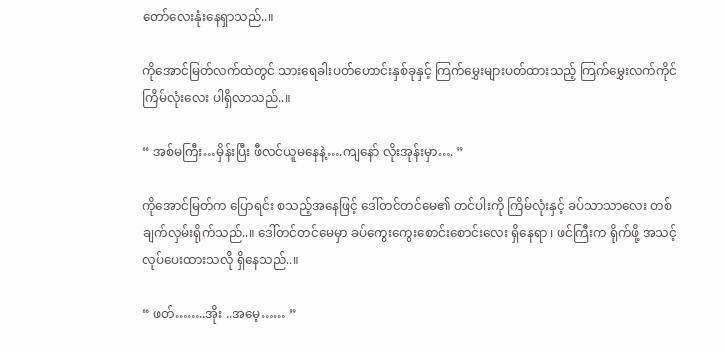တော်လေးနုံးနေရှာသည်..။

ကိုအောင်မြတ်လက်ထဲတွင် သားရေခါးပတ်ဟောင်းနှစ်ခုနှင့် ကြက်မွှေးများပတ်ထားသည့် ကြက်မွှေးလက်ကိုင် ကြိမ်လုံးလေး ပါရှိလာသည်..။

“ အစ်မကြီး…မှိန်းပြီး ဖီလင်ယူမနေနဲ့….ကျနော် လိုးအုန်းမှာ…. ”

ကိုအောင်မြတ်က ပြောရင်း စသည့်အနေဖြင့် ဒေါ်တင်တင်မေ၏ တင်ပါးကို ကြိမ်လုံးနှင့် ခပ်သာသာလေး တစ်ချက်လှမ်းရိုက်သည်..။ ဒေါ်တင်တင်မေမှာ ခပ်ကွေးကွေးစောင်းစောင်းလေး ရှိနေရာ ၊ ဖင်ကြီးက ရိုက်ဖို့ အသင့်လုပ်ပေးထားသလို ရှိနေသည်..။

“ ဖတ်……..အိုး ..အမေ့…… ”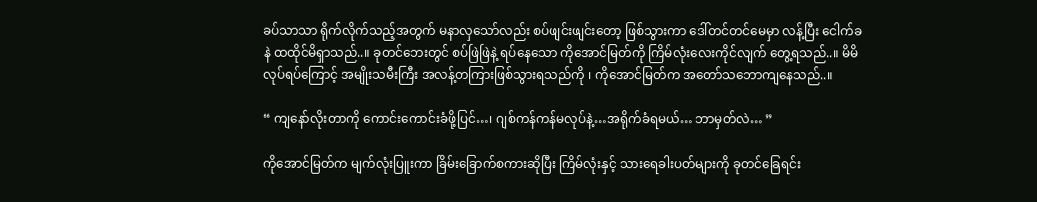ခပ်သာသာ ရိုက်လိုက်သည့်အတွက် မနာလှသော်လည်း စပ်ဖျင်းဖျင်းတော့ ဖြစ်သွားကာ ဒေါ်တင်တင်မေမှာ လန့်ပြီး ငေါက်ခနဲ ထထိုင်မိရှာသည်..။ ခုတင်ဘေးတွင် စပ်ဖြဲဖြဲနဲ့ ရပ်နေသော ကိုအောင်မြတ်ကို ကြိမ်လုံးလေးကိုင်လျက် တွေ့ရသည်..။ မိမိလုပ်ရပ်ကြောင့် အမျိုးသမီးကြီး အလန့်တကြားဖြစ်သွားရသည်ကို ၊ ကိုအောင်မြတ်က အတော်သဘောကျနေသည်..။

“ ကျနော်လိုးတာကို ကောင်းကောင်းခံဖို့ပြင်…၊ ဂျစ်ကန်ကန်မလုပ်နဲ့…အရိုက်ခံရမယ်… ဘာမှတ်လဲ… ”

ကိုအောင်မြတ်က မျက်လုံးပြူးကာ ခြိမ်းခြောက်စကားဆိုပြီး ကြိမ်လုံးနှင့် သားရေခါးပတ်များကို ခုတင်ခြေရင်း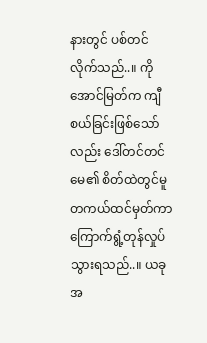နားတွင် ပစ်တင်လိုက်သည်..။ ကိုအောင်မြတ်က ကျီစယ်ခြင်းဖြစ်သော်လည်း ဒေါ်တင်တင်မေ၏ စိတ်ထဲတွင်မူ တကယ်ထင်မှတ်ကာ ကြောက်ရွံ့တုန်လှုပ်သွားရသည်..။ ယခုအ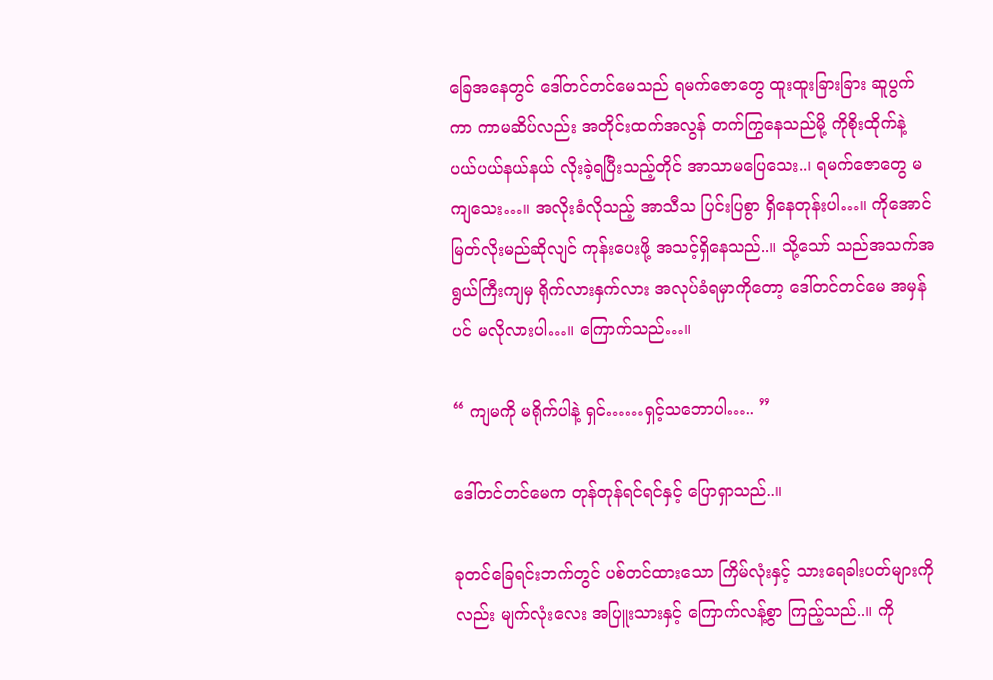ခြေအနေတွင် ဒေါ်တင်တင်မေသည် ရမက်ဇောတွေ ထူးထူးခြားခြား ဆူပွက်ကာ ကာမဆိပ်လည်း အတိုင်းထက်အလွန် တက်ကြွနေသည်မို့ ကိုစိုးထိုက်နဲ့ ပယ်ပယ်နယ်နယ် လိုးခဲ့ရပြီးသည့်တိုင် အာသာမပြေသေး..၊ ရမက်ဇောတွေ မကျသေး…။ အလိုးခံလိုသည့် အာသီသ ပြင်းပြစွာ ရှိနေတုန်းပါ…။ ကိုအောင်မြတ်လိုးမည်ဆိုလျင် ကုန်းပေးဖို့ အသင့်ရှိနေသည်..။ သို့သော် သည်အသက်အရွယ်ကြီးကျမှ ရိုက်လားနှက်လား အလုပ်ခံရမှာကိုတော့ ဒေါ်တင်တင်မေ အမှန်ပင် မလိုလားပါ…။ ကြောက်သည်…။

“ ကျမကို မရိုက်ပါနဲ့ ရှင်……ရှင့်သဘောပါ….. ”

ဒေါ်တင်တင်မေက တုန်တုန်ရင်ရင်နှင့် ပြောရှာသည်..။

ခုတင်ခြေရင်းဘက်တွင် ပစ်တင်ထားသော ကြိမ်လုံးနှင့် သားရေခါးပတ်များကိုလည်း မျက်လုံးလေး အပြူးသားနှင့် ကြောက်လန့်စွာ ကြည့်သည်..။ ကို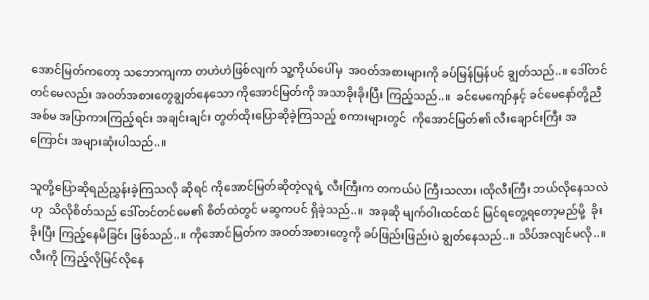အောင်မြတ်ကတော့ သဘောကျကာ တဟဲဟဲဖြစ်လျက် သူ့ကိုယ်ပေါ်မှ  အဝတ်အစားများကို ခပ်မြန်မြန်ပင် ချွတ်သည်..။ ဒေါ်တင်တင်မေလည်း အဝတ်အစားတွေချွတ်နေသော ကိုအောင်မြတ်ကို အသာခိုးခိုးပြီး ကြည့်သည်..။  ခင်မေကျော်နှင့် ခင်မေနော်တို့ညီအစ်မ အပြာကားကြည့်ရင်း အချင်းချင်း တွတ်ထိုးပြောဆိုခဲ့ကြသည့် စကားများတွင်  ကိုအောင်မြတ်၏ လီးချောင်းကြီး အကြောင်း အများဆုံးပါသည်..။

သူတို့ပြောဆိုရည်ညွှန်းခဲ့ကြသလို ဆိုရင် ကိုအောင်မြတ်ဆိုတဲ့လူရဲ့ လီးကြီးက တကယ်ပဲ ကြီးသလား ၊ထိုလီးကြီး ဘယ်လိုနေသလဲဟု  သိလိုစိတ်သည် ဒေါ်တင်တင်မေ၏ စိတ်ထဲတွင် မဆွကပင် ရှိခဲ့သည်..။  အခုဆို မျက်ဝါးထင်ထင် မြင်ရတွေ့ရတော့မည်မို့  ခိုးခိုးပြီး ကြည့်နေမိခြင်း ဖြစ်သည်..။ ကိုအောင်မြတ်က အဝတ်အစားတွေကို ခပ်ဖြည်းဖြည်းပဲ ချွတ်နေသည်..။ သိပ်အလျင်မလို..။ လီးကို ကြည့်လိုမြင်လိုနေ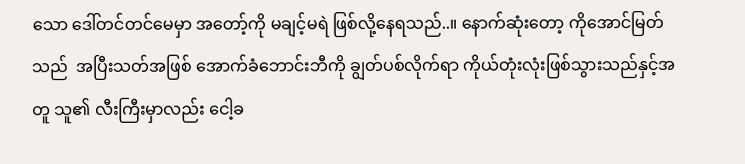သော ဒေါ်တင်တင်မေမှာ အတော့်ကို မချင့်မရဲ ဖြစ်လို့နေရသည်..။ နောက်ဆုံးတော့ ကိုအောင်မြတ်သည်  အပြီးသတ်အဖြစ် အောက်ခံဘောင်းဘီကို ချွတ်ပစ်လိုက်ရာ ကိုယ်တုံးလုံးဖြစ်သွားသည်နှင့်အတူ သူ၏ လီးကြီးမှာလည်း ငေါ့ခ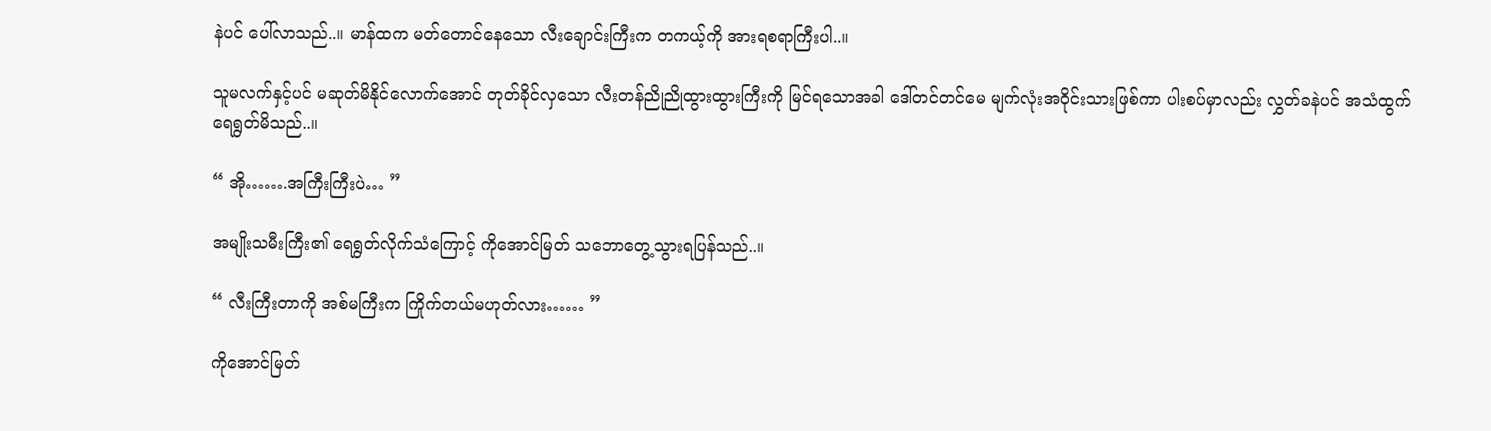နဲပင် ပေါ်လာသည်..။ မာန်ထက မတ်တောင်နေသော လီးချောင်းကြီးက တကယ့်ကို အားရစရာကြီးပါ..။

သူမလက်နှင့်ပင် မဆုတ်မိနိုင်လောက်အောင် တုတ်ခိုင်လှသော လီးတန်ညိုညိုထွားထွားကြီးကို မြင်ရသောအခါ ဒေါ်တင်တင်မေ မျက်လုံးအဝိုင်းသားဖြစ်ကာ ပါးစပ်မှာလည်း လွှတ်ခနဲပင် အသံထွက် ရေရွတ်မိသည်..။

“ အို…….အကြီးကြီးပဲ… ”

အမျိုးသမီးကြီး၏ ရေရွတ်လိုက်သံကြောင့် ကိုအောင်မြတ် သဘောတွေ့သွားရပြန်သည်..။

“ လီးကြီးတာကို အစ်မကြီးက ကြိုက်တယ်မဟုတ်လား…… ”

ကိုအောင်မြတ်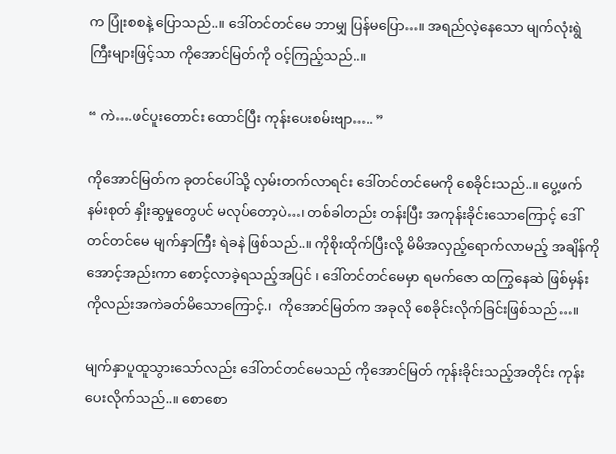က ပြုံးစစနဲ့ ပြောသည်..။ ဒေါ်တင်တင်မေ ဘာမျှ ပြန်မပြော…။ အရည်လဲ့နေသော မျက်လုံးရွဲကြီးများဖြင့်သာ ကိုအောင်မြတ်ကို ဝင့်ကြည့်သည်..။

“ ကဲ….ဖင်ပူးတောင်း ထောင်ပြီး ကုန်းပေးစမ်းဗျာ….. ”

ကိုအောင်မြတ်က ခုတင်ပေါ်သို့ လှမ်းတက်လာရင်း ဒေါ်တင်တင်မေကို စေခိုင်းသည်..။ ပွေ့ဖက် နမ်းစုတ် နှိုးဆွမှုတွေပင် မလုပ်တော့ပဲ…၊ တစ်ခါတည်း တန်းပြီး အကုန်းခိုင်းသောကြောင့် ဒေါ်တင်တင်မေ မျက်နှာကြီး ရဲခနဲ ဖြစ်သည်..။ ကိုစိုးထိုက်ပြီးလို့ မိမိအလှည့်ရောက်လာမည့် အချိန်ကို အောင့်အည်းကာ စောင့်လာခဲ့ရသည့်အပြင် ၊ ဒေါ်တင်တင်မေမှာ ရမက်ဇော ထကြွနေဆဲ ဖြစ်မှန်းကိုလည်းအကဲခတ်မိသောကြောင့်.၊  ကိုအောင်မြတ်က အခုလို စေခိုင်းလိုက်ခြင်းဖြစ်သည်…။

မျက်နှာပူထူသွားသော်လည်း ဒေါ်တင်တင်မေသည် ကိုအောင်မြတ် ကုန်းခိုင်းသည့်အတိုင်း ကုန်းပေးလိုက်သည်..။ စောစော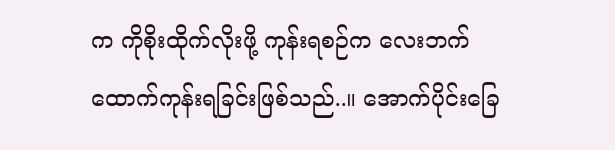က ကိုစိုးထိုက်လိုးဖို့ ကုန်းရစဉ်က လေးဘက်ထောက်ကုန်းရခြင်းဖြစ်သည်..။ အောက်ပိုင်းခြေ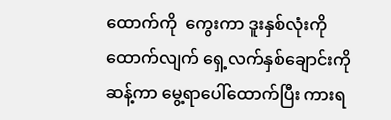ထောက်ကို  ကွေးကာ ဒူးနှစ်လုံးကို ထောက်လျက် ရှေ့လက်နှစ်ချောင်းကိုဆန့်ကာ မွေ့ရာပေါ်ထောက်ပြီး ကားရ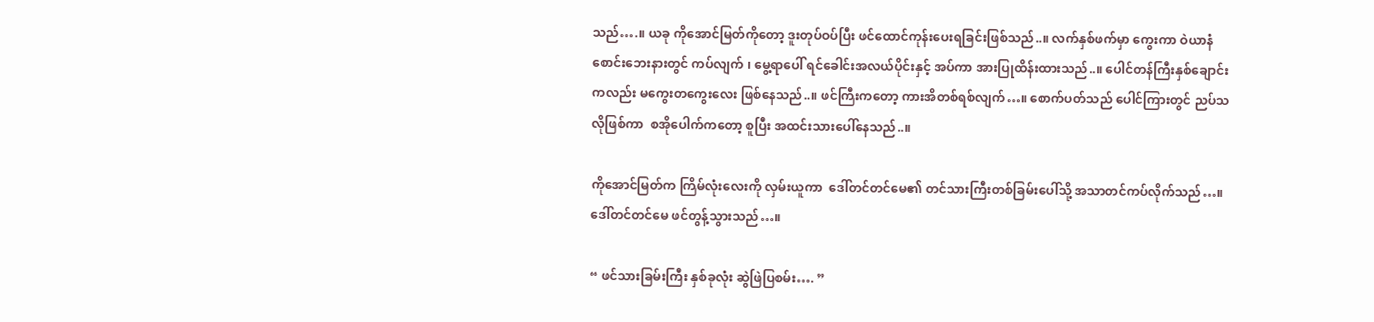သည်….။ ယခု ကိုအောင်မြတ်ကိုတော့ ဒူးတုပ်ဝပ်ပြီး ဖင်ထောင်ကုန်းပေးရခြင်းဖြစ်သည်..။ လက်နှစ်ဖက်မှာ ကွေးကာ ဝဲယာနံစောင်းဘေးနားတွင် ကပ်လျက် ၊ မွေ့ရာပေါ် ရင်ခေါင်းအလယ်ပိုင်းနှင့် အပ်ကာ အားပြုထိန်းထားသည်..။ ပေါင်တန်ကြီးနှစ်ချောင်းကလည်း မကွေးတကွေးလေး ဖြစ်နေသည်..။ ဖင်ကြီးကတော့ ကားအိတစ်ရစ်လျက်…။ စောက်ပတ်သည် ပေါင်ကြားတွင် ညပ်သလိုဖြစ်ကာ  စအိုပေါက်ကတော့ စူပြီး အထင်းသားပေါ်နေသည်..။

ကိုအောင်မြတ်က ကြိမ်လုံးလေးကို လှမ်းယူကာ  ဒေါ်တင်တင်မေ၏ တင်သားကြီးတစ်ခြမ်းပေါ်သို့ အသာတင်ကပ်လိုက်သည်…။ ဒေါ်တင်တင်မေ ဖင်တွန့်သွားသည်…။

“ ဖင်သားခြမ်းကြီး နှစ်ခုလုံး ဆွဲဖြဲပြစမ်း…. ”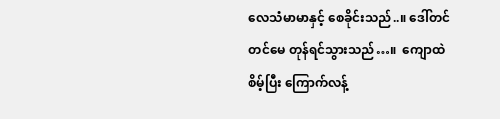လေသံမာမာနှင့် စေခိုင်းသည်..။ ဒေါ်တင်တင်မေ တုန်ရင်သွားသည်…။  ကျောထဲ စိမ့်ပြီး ကြောက်လန့်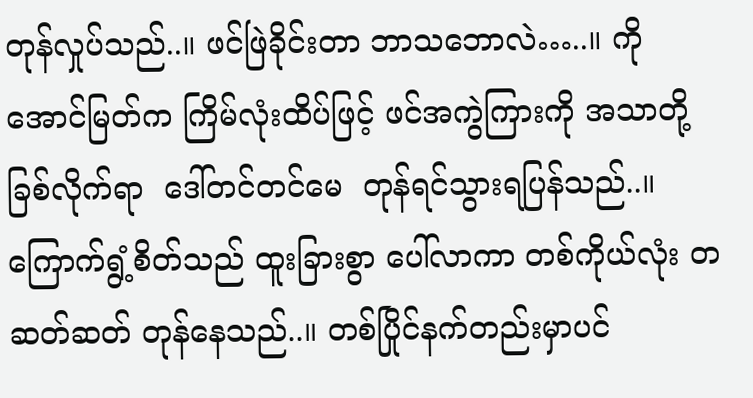တုန်လှုပ်သည်..။ ဖင်ဖြဲခိုင်းတာ ဘာသဘောလဲ…..။ ကိုအောင်မြတ်က ကြိမ်လုံးထိပ်ဖြင့် ဖင်အကွဲကြားကို အသာတို့ခြစ်လိုက်ရာ  ဒေါ်တင်တင်မေ  တုန်ရင်သွားရပြန်သည်..။ ကြောက်ရွံ့စိတ်သည် ထူးခြားစွာ ပေါ်လာကာ တစ်ကိုယ်လုံး တဆတ်ဆတ် တုန်နေသည်..။ တစ်ပြိုင်နက်တည်းမှာပင်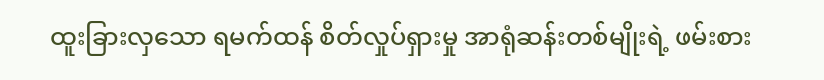ထူးခြားလှသော ရမက်ထန် စိတ်လှုပ်ရှားမှု အာရုံဆန်းတစ်မျိုးရဲ့ ဖမ်းစား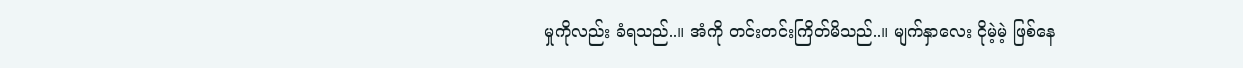မှုကိုလည်း ခံရသည်..။ အံကို တင်းတင်းကြိတ်မိသည်..။ မျက်နှာလေး ငိုမဲ့မဲ့ ဖြစ်နေ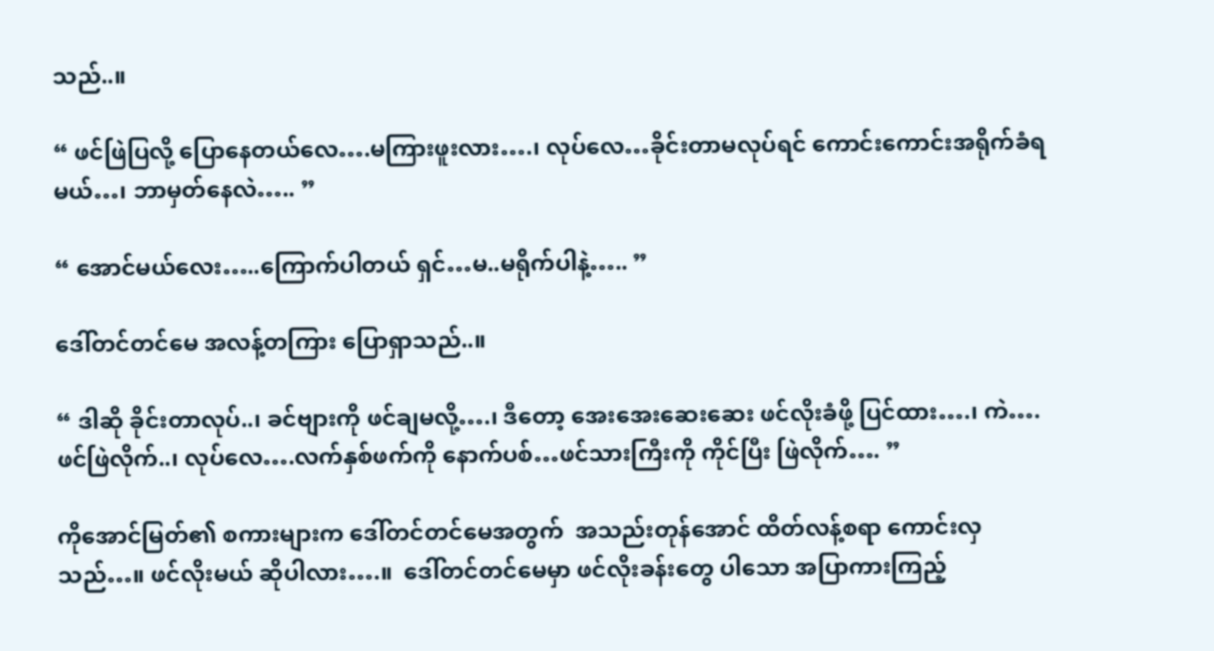သည်..။

“ ဖင်ဖြဲပြလို့ ပြောနေတယ်လေ….မကြားဖူးလား….၊ လုပ်လေ…ခိုင်းတာမလုပ်ရင် ကောင်းကောင်းအရိုက်ခံရမယ်…၊ ဘာမှတ်နေလဲ….. ”

“ အောင်မယ်လေး…..ကြောက်ပါတယ် ရှင်…မ..မရိုက်ပါနဲ့….. ”

ဒေါ်တင်တင်မေ အလန့်တကြား ပြောရှာသည်..။

“ ဒါဆို ခိုင်းတာလုပ်..၊ ခင်ဗျားကို ဖင်ချမလို့….၊ ဒီတော့ အေးအေးဆေးဆေး ဖင်လိုးခံဖို့ ပြင်ထား….၊ ကဲ….ဖင်ဖြဲလိုက်..၊ လုပ်လေ….လက်နှစ်ဖက်ကို နောက်ပစ်…ဖင်သားကြီးကို ကိုင်ပြီး ဖြဲလိုက်…. ”

ကိုအောင်မြတ်၏ စကားများက ဒေါ်တင်တင်မေအတွက်  အသည်းတုန်အောင် ထိတ်လန့်စရာ ကောင်းလှသည်…။ ဖင်လိုးမယ် ဆိုပါလား….။  ဒေါ်တင်တင်မေမှာ ဖင်လိုးခန်းတွေ ပါသော အပြာကားကြည့်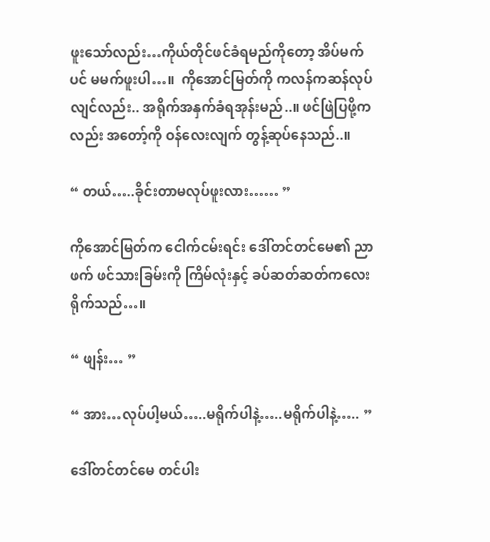ဖူးသော်လည်း…ကိုယ်တိုင်ဖင်ခံရမည်ကိုတော့ အိပ်မက်ပင် မမက်ဖူးပါ…။  ကိုအောင်မြတ်ကို ကလန်ကဆန်လုပ်လျင်လည်း.. အရိုက်အနှက်ခံရအုန်းမည်..။ ဖင်ဖြဲပြဖို့ကလည်း အတော့်ကို ဝန်လေးလျက် တွန့်ဆုပ်နေသည်..။

“ တယ်…..ခိုင်းတာမလုပ်ဖူးလား…… ”

ကိုအောင်မြတ်က ငေါက်ငမ်းရင်း ဒေါ်တင်တင်မေ၏ ညာဖက် ဖင်သားခြမ်းကို ကြိမ်လုံးနှင့် ခပ်ဆတ်ဆတ်ကလေး ရိုက်သည်…။

“ ဖျန်း… ”

“ အား…လုပ်ပါ့မယ်…..မရိုက်ပါနဲ့…..မရိုက်ပါနဲ့….. ”

ဒေါ်တင်တင်မေ တင်ပါး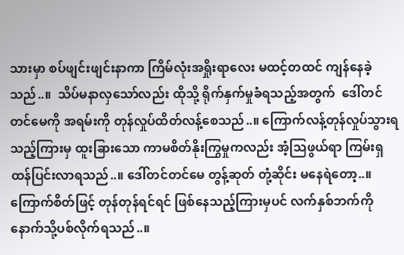သားမှာ စပ်ဖျင်းဖျင်းနာကာ ကြိမ်လုံးအရှိုးရာလေး မထင့်တထင် ကျန်နေခဲ့သည်..။  သိပ်မနာလှသော်လည်း ထိုသို့ ရိုက်နှက်မှုခံရသည့်အတွက်  ဒေါ်တင်တင်မေကို အရမ်းကို တုန်လှုပ်ထိတ်လန့်စေသည်..။ ကြောက်လန့်တုန်လှုပ်သွားရသည့်ကြားမှ ထူးခြားသော ကာမစိတ်နိုးကြွမှုကလည်း အံ့သြဖွယ်ရာ ကြမ်းရှထန်ပြင်းလာရသည်..။ ဒေါ်တင်တင်မေ တွန့်ဆုတ် တုံ့ဆိုင်း မနေရဲတော့..။ ကြောက်စိတ်ဖြင့် တုန်တုန်ရင်ရင် ဖြစ်နေသည့်ကြားမှပင် လက်နှစ်ဘက်ကို နောက်သို့ပစ်လိုက်ရသည်..။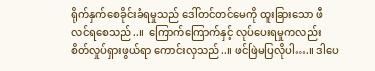ရိုက်နှက်စေခိုင်းခံရမှုသည် ဒေါ်တင်တင်မေကို ထူးခြားသော ဖီလင်ရစေသည်..။  ကြောက်ကြောက်နှင့် လုပ်ပေးရမှုကလည်း စိတ်လှုပ်ရှားဖွယ်ရာ ကောင်းလှသည်..။ ဖင်ဖြဲမပြလိုပါ….။ ဒါပေ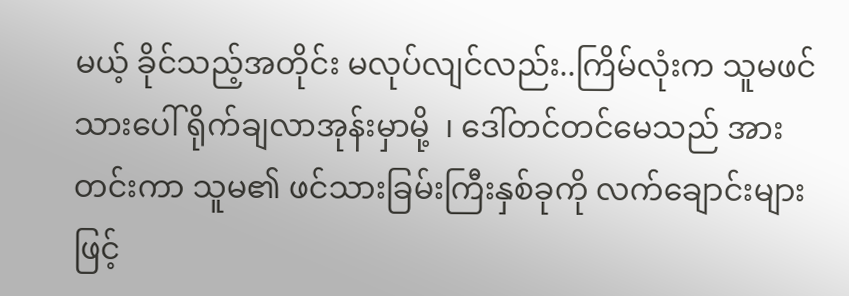မယ့် ခိုင်သည့်အတိုင်း မလုပ်လျင်လည်း..ကြိမ်လုံးက သူမဖင်သားပေါ် ရိုက်ချလာအုန်းမှာမို့  ၊ ဒေါ်တင်တင်မေသည် အားတင်းကာ သူမ၏ ဖင်သားခြမ်းကြီးနှစ်ခုကို လက်ချောင်းများဖြင့်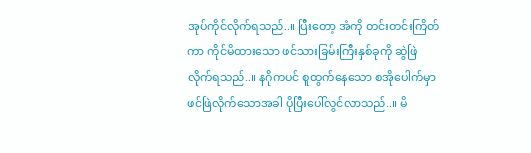အုပ်ကိုင်လိုက်ရသည်..။ ပြီးတော့ အံကို တင်းတင်းကြိတ်ကာ ကိုင်မိထားသော ဖင်သားခြမ်းကြီးနှစ်ခုကို ဆွဲဖြဲလိုက်ရသည်..။ နဂိုကပင် စူထွက်နေသော စအိုပေါက်မှာ ဖင်ဖြဲလိုက်သောအခါ ပိုပြီးပေါ်လွင်လာသည်..။ မိ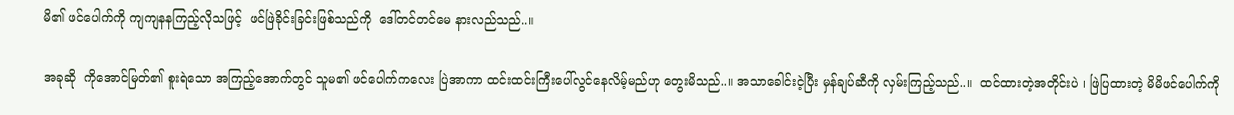မိ၏ ဖင်ပေါက်ကို ကျကျနနကြည့်လိုသဖြင့်  ဖင်ဖြဲခိုင်းခြင်းဖြစ်သည်ကို  ဒေါ်တင်တင်မေ နားလည်သည်..။

အခုဆို  ကိုအောင်မြတ်၏ စူးရဲသော အကြည့်အောက်တွင် သူမ၏ ဖင်ပေါက်ကလေး ပြဲအာကာ ထင်းထင်းကြီးပေါ်လွင်နေလိမ့်မည်ဟု တွေးမိသည်..။ အသာခေါင်းငဲ့ပြီး မှန်ချပ်ဆီကို လှမ်းကြည့်သည်..။  ထင်ထားတဲ့အတိုင်းပဲ ၊ ဖြဲပြထားတဲ့ မိမိဖင်ပေါက်ကို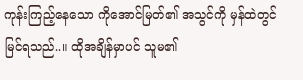ကုန်းကြည့်နေသော ကိုအောင်မြတ်၏ အသွင်ကို မှန်ထဲတွင် မြင်ရသည်..။ ထိုအချိန်မှာပင် သူမ၏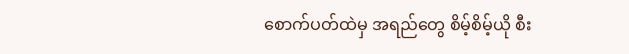စောက်ပတ်ထဲမှ အရည်တွေ စိမ့်စိမ့်ယို စီး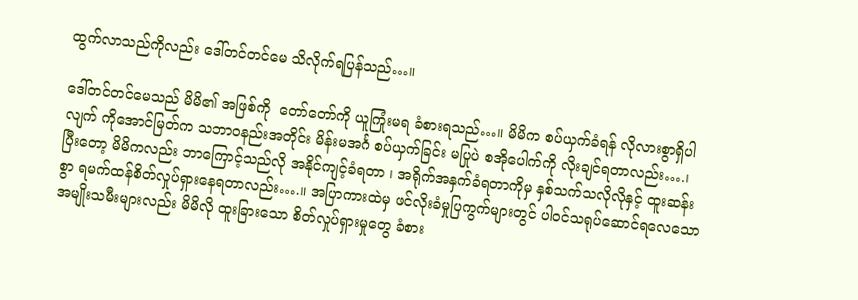ထွက်လာသည်ကိုလည်း ဒေါ်တင်တင်မေ သိလိုက်ရပြန်သည်…။

ဒေါ်တင်တင်မေသည် မိမိ၏ အဖြစ်ကို  တော်တော်ကို ယူကြုံးမရ ခံစားရသည်…။ မိမိက စပ်ယှက်ခံရန် လိုလားစွာရှိပါလျက် ကိုအောင်မြတ်က သဘာဝနည်းအတိုင်း မိန်းမအင်္ဂ စပ်ယှက်ခြင်း မပြုပဲ စအိုပေါက်ကို လိုးချင်ရတာလည်း….၊ ပြီးတော့ မိမိကလည်း ဘာကြောင့်သည်လို အနိုင်ကျင့်ခံရတာ ၊ အရိုက်အနှက်ခံရတာကိုမှ နှစ်သက်သလိုလိုနှင့် ထူးဆန်းစွာ ရမက်ထန်စိတ်လှုပ်ရှားနေရတာလည်း….။ အပြာကားထဲမှ ဖင်လိုးခံမှုပြကွက်များတွင် ပါဝင်သရုပ်ဆောင်ရလေသော အမျိုးသမီးများလည်း မိမိလို ထူးခြားသော စိတ်လှုပ်ရှားမှုတွေ ခံစား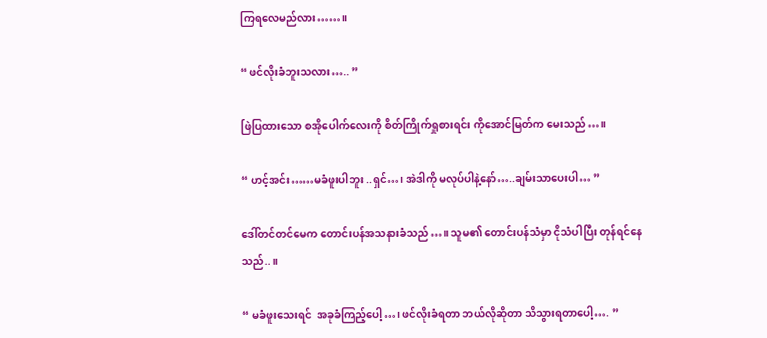ကြရလေမည်လား……။

“ ဖင်လိုးခံဘူးသလား….. ”

ဖြဲပြထားသော စအိုပေါက်လေးကို စိတ်ကြိုက်ရှုစားရင်း ကိုအောင်မြတ်က မေးသည်…။

“ ဟင့်အင်း……မခံဖူးပါဘူး ..ရှင်…၊ အဲဒါကို မလုပ်ပါနဲ့နော်…..ချမ်းသာပေးပါ… ”

ဒေါ်တင်တင်မေက တောင်းပန်အသနားခံသည်…။ သူမ၏ တောင်းပန်သံမှာ ငိုသံပါပြီး တုန်ရင်နေသည်..။

“ မခံဖူးသေးရင်  အခုခံကြည့်ပေါ့…၊ ဖင်လိုးခံရတာ ဘယ်လိုဆိုတာ သိသွားရတာပေါ့…. ”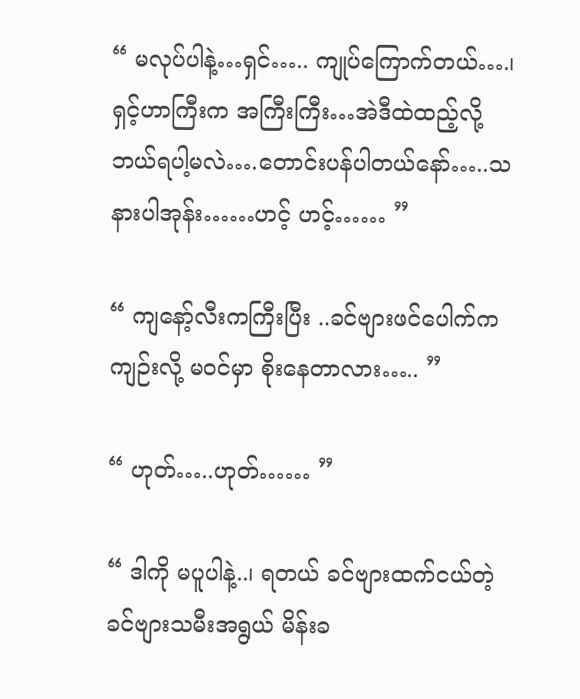“ မလုပ်ပါနဲ့…ရှင်….. ကျုပ်ကြောက်တယ်….၊ ရှင့်ဟာကြီးက အကြီးကြီး…အဲဒီထဲထည့်လို့ ဘယ်ရပါ့မလဲ….တောင်းပန်ပါတယ်နော်…..သနားပါအုန်း……ဟင့် ဟင့်…… ”

“ ကျနော့်လီးကကြီးပြီး ..ခင်ဗျားဖင်ပေါက်က ကျဉ်းလို့ မဝင်မှာ စိုးနေတာလား….. ”

“ ဟုတ်…..ဟုတ်…… ”

“ ဒါကို မပူပါနဲ့..၊ ရတယ် ခင်ဗျားထက်ငယ်တဲ့ ခင်ဗျားသမီးအရွယ် မိန်းခ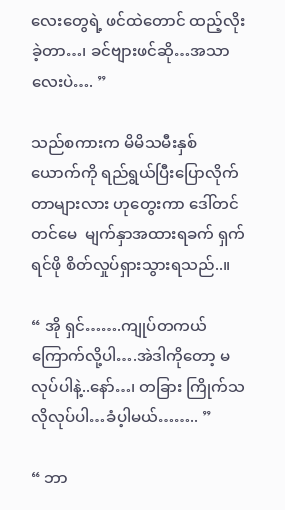လေးတွေရဲ့ ဖင်ထဲတောင် ထည့်လိုးခဲ့တာ…၊ ခင်ဗျားဖင်ဆို…အသာလေးပဲ…. ”

သည်စကားက မိမိသမီးနှစ်ယောက်ကို ရည်ရွယ်ပြီးပြောလိုက်တာများလား ဟုတွေးကာ ဒေါ်တင်တင်မေ  မျက်နှာအထားရခက် ရှက်ရင်ဖို စိတ်လှုပ်ရှားသွားရသည်..။

“ အို ရှင်…….ကျုပ်တကယ်ကြောက်လို့ပါ….အဲဒါကိုတော့ မလုပ်ပါနဲ့..နော်…၊ တခြား ကြိုက်သလိုလုပ်ပါ…ခံပ့ါမယ်…….. ”

“ ဘာ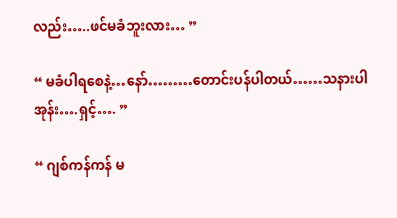လည်း…..ဖင်မခံဘူးလား… ”

“ မခံပါရစေနဲ့…နော်………တောင်းပန်ပါတယ်……သနားပါအုန်း….ရှင့်…. ”

“ ဂျစ်ကန်ကန် မ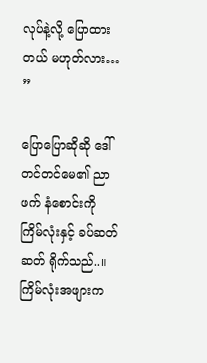လုပ်နဲ့လို့ ပြောထားတယ် မဟုတ်လား… ”

ပြောပြောဆိုဆို ဒေါ်တင်တင်မေ၏ ညာဖက် နံစောင်းကို  ကြိမ်လုံးနှင့် ခပ်ဆတ်ဆတ် ရိုက်သည်..။  ကြိမ်လုံးအဖျားက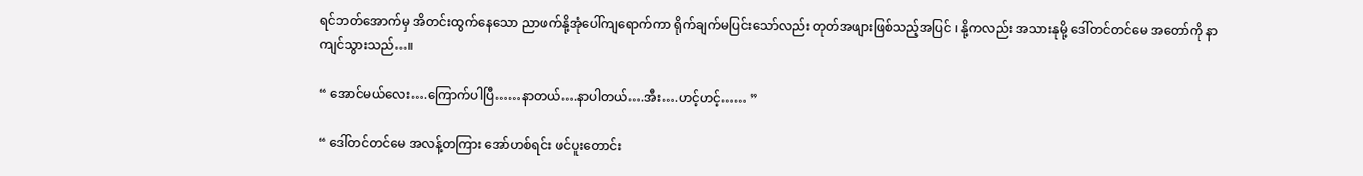ရင်ဘတ်အောက်မှ အိတင်းထွက်နေသော ညာဖက်နို့အုံပေါ်ကျရောက်ကာ ရိုက်ချက်မပြင်းသော်လည်း တုတ်အဖျားဖြစ်သည့်အပြင် ၊ နို့ကလည်း အသားနုမို့ ဒေါ်တင်တင်မေ အတော်ကို နာကျင်သွားသည်…။

“ အောင်မယ်လေး….ကြောက်ပါပြီ……နာတယ်….နာပါတယ်….အီး….ဟင့်ဟင့်…… ”

“ ဒေါ်တင်တင်မေ အလန့်တကြား အော်ဟစ်ရင်း ဖင်ပူးတောင်း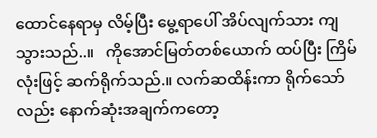ထောင်နေရာမှ လိမ့်ပြီး မွေ့ရာပေါ် အိပ်လျက်သား ကျသွားသည်..။   ကိုအောင်မြတ်တစ်ယောက် ထပ်ပြီး ကြိမ်လုံးဖြင့် ဆက်ရိုက်သည်.။ လက်ဆထိန်းကာ ရိုက်သော်လည်း နောက်ဆုံးအချက်ကတော့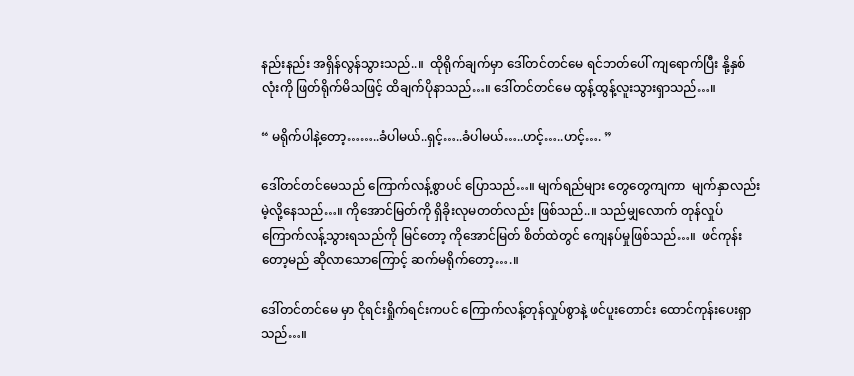နည်းနည်း အရှိန်လွန်သွားသည်..။  ထိုရိုက်ချက်မှာ ဒေါ်တင်တင်မေ ရင်ဘတ်ပေါ် ကျရောက်ပြီး နို့နှစ်လုံးကို ဖြတ်ရိုက်မိသဖြင့် ထိချက်ပိုနာသည်…။ ဒေါ်တင်တင်မေ ထွန့်ထွန့်လူးသွားရှာသည်…။

“ မရိုက်ပါနဲ့တော့……..ခံပါမယ်..ရှင့်…..ခံပါမယ်…..ဟင့်…..ဟင့်…. ”

ဒေါ်တင်တင်မေသည် ကြောက်လန့်စွာပင် ပြောသည်…။ မျက်ရည်များ တွေတွေကျကာ  မျက်နှာလည်း မဲ့လို့နေသည်…။ ကိုအောင်မြတ်ကို ရှိခိုးလုမတတ်လည်း ဖြစ်သည်..။ သည်မျှလောက် တုန်လှုပ်ကြောက်လန့်သွားရသည်ကို မြင်တော့ ကိုအောင်မြတ် စိတ်ထဲတွင် ကျေနပ်မှုဖြစ်သည်…။  ဖင်ကုန်းတော့မည် ဆိုလာသောကြောင့် ဆက်မရိုက်တော့….။

ဒေါ်တင်တင်မေ မှာ ငိုရင်းရှိုက်ရင်းကပင် ကြောက်လန့်တုန်လှုပ်စွာနဲ့ ဖင်ပူးတောင်း ထောင်ကုန်းပေးရှာသည်…။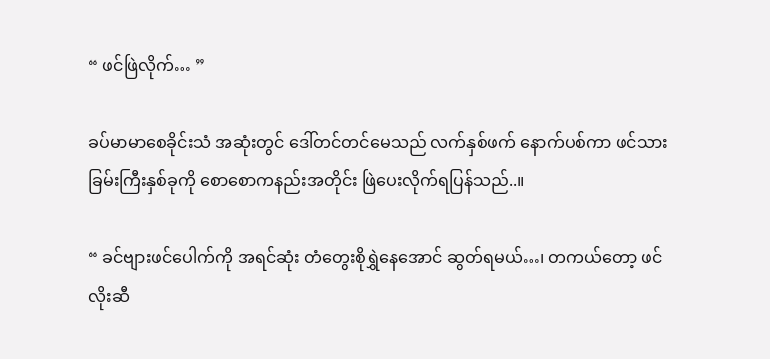“ ဖင်ဖြဲလိုက်… ”

ခပ်မာမာစေခိုင်းသံ အဆုံးတွင် ဒေါ်တင်တင်မေသည် လက်နှစ်ဖက် နောက်ပစ်ကာ ဖင်သားခြမ်းကြီးနှစ်ခုကို စောစောကနည်းအတိုင်း ဖြဲပေးလိုက်ရပြန်သည်..။

“ ခင်ဗျားဖင်ပေါက်ကို အရင်ဆုံး တံတွေးစိုရွှဲနေအောင် ဆွတ်ရမယ်…၊ တကယ်တော့ ဖင်လိုးဆီ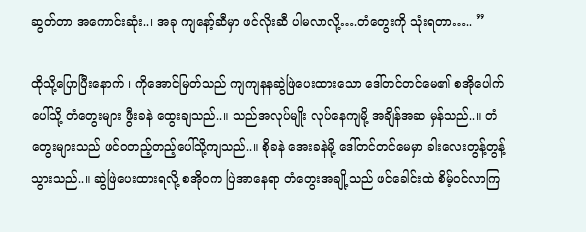ဆွတ်တာ အကောင်းဆုံး..၊ အခု ကျနော့်ဆီမှာ ဖင်လိုးဆီ ပါမလာလို့….တံတွေးကို သုံးရတာ….. ”

ထိုသို့ပြောပြီးနောက် ၊ ကိုအောင်မြတ်သည် ကျကျနနဆွဲဖြဲပေးထားသော ဒေါ်တင်တင်မေ၏ စအိုပေါက်ပေါ်သို့ တံတွေးများ ဖွီးခနဲ ထွေးချသည်..။ သည်အလုပ်မျိုး လုပ်နေကျမို့ အချိန်အဆ မှန်သည်..။ တံတွေးများသည် ဖင်ဝတည့်တည့်ပေါ်သို့ကျသည်..။ စိုခနဲ အေးခနဲမို့ ဒေါ်တင်တင်မေမှာ ခါးလေးတွန့်တွန့်သွားသည်..။ ဆွဲဖြဲပေးထားရလို့ စအိုဝက ပြဲအာနေရာ တံတွေးအချို့သည် ဖင်ခေါင်းထဲ စိမ့်ဝင်လာကြ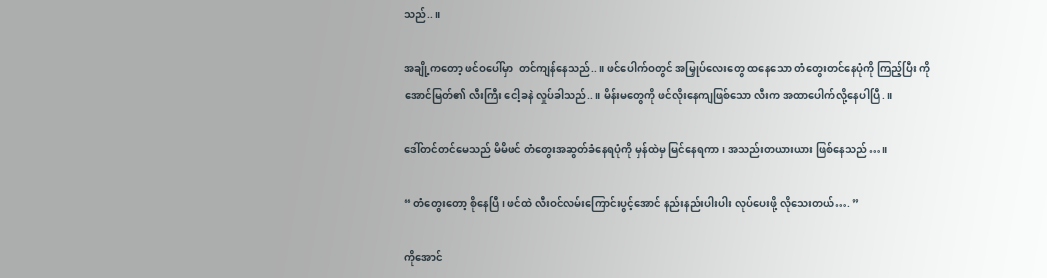သည်..။

အချို့ကတော့ ဖင်ဝပေါ်မှာ  တင်ကျန်နေသည်..။ ဖင်ပေါက်ဝတွင် အမြှုပ်လေးတွေ ထနေသော တံတွေးတင်နေပုံကို ကြည့်ပြီး ကိုအောင်မြတ်၏ လီးကြီး ငေါ့ခနဲ လှုပ်ခါသည်..။ မိန်းမတွေကို ဖင်လိုးနေကျဖြစ်သော လီးက အထာပေါက်လို့နေပါပြီ.။

ဒေါ်တင်တင်မေသည် မိမိဖင် တံတွေးအဆွတ်ခံနေရပုံကို မှန်ထဲမှ မြင်နေရကာ ၊ အသည်းတယားယား ဖြစ်နေသည်…။

“ တံတွေးတော့ စိုနေပြီ ၊ ဖင်ထဲ လီးဝင်လမ်းကြောင်းပွင့်အောင် နည်းနည်းပါးပါး လုပ်ပေးဖို့ လိုသေးတယ်…. ”

ကိုအောင်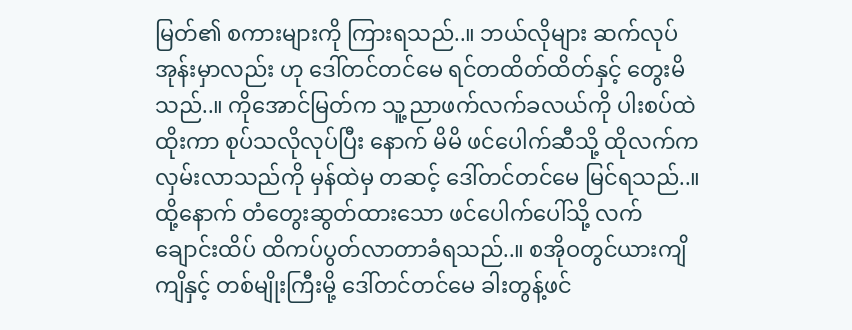မြတ်၏ စကားများကို ကြားရသည်..။ ဘယ်လိုများ ဆက်လုပ်အုန်းမှာလည်း ဟု ဒေါ်တင်တင်မေ ရင်တထိတ်ထိတ်နှင့် တွေးမိသည်..။ ကိုအောင်မြတ်က သူ့ညာဖက်လက်ခလယ်ကို ပါးစပ်ထဲ ထိုးကာ စုပ်သလိုလုပ်ပြီး နောက် မိမိ ဖင်ပေါက်ဆီသို့ ထိုလက်ကလှမ်းလာသည်ကို မှန်ထဲမှ တဆင့် ဒေါ်တင်တင်မေ မြင်ရသည်..။ ထို့နောက် တံတွေးဆွတ်ထားသော ဖင်ပေါက်ပေါ်သို့ လက်ချောင်းထိပ် ထိကပ်ပွတ်လာတာခံရသည်..။ စအိုဝတွင်ယားကျိကျိနှင့် တစ်မျိုးကြီးမို့ ဒေါ်တင်တင်မေ ခါးတွန့်ဖင်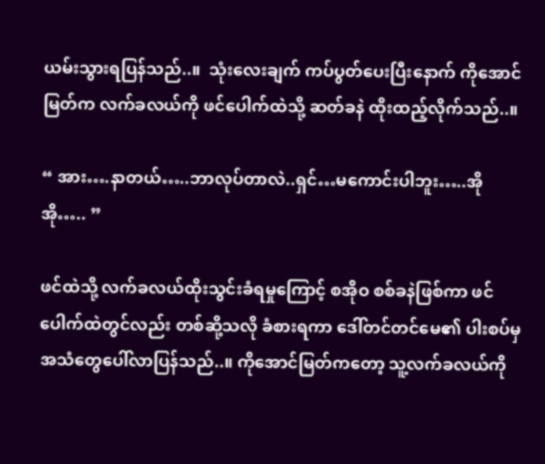ယမ်းသွားရပြန်သည်..။  သုံးလေးချက် ကပ်ပွတ်ပေးပြီးနောက် ကိုအောင်မြတ်က လက်ခလယ်ကို ဖင်ပေါက်ထဲသို့ ဆတ်ခနဲ ထိုးထည့်လိုက်သည်..။

“ အား….နာတယ်…..ဘာလုပ်တာလဲ..ရှင်…မကောင်းပါဘူး…..အိုအို….. ”

ဖင်ထဲသို့ လက်ခလယ်ထိုးသွင်းခံရမှုကြောင့် စအိုဝ စစ်ခနဲဖြစ်ကာ ဖင်ပေါက်ထဲတွင်လည်း တစ်ဆို့သလို ခံစားရကာ ဒေါ်တင်တင်မေ၏ ပါးစပ်မှ အသံတွေပေါ်လာပြန်သည်..။ ကိုအောင်မြတ်ကတော့ သူ့လက်ခလယ်ကို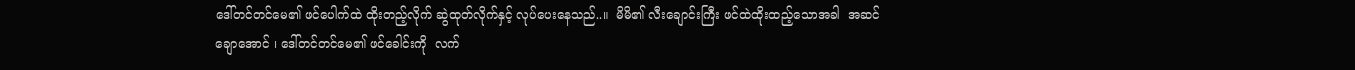ဒေါ်တင်တင်မေ၏ ဖင်ပေါက်ထဲ ထိုးတည့်လိုက် ဆွဲထုတ်လိုက်နှင့် လုပ်ပေးနေသည်..။  မိမိ၏ လီးချောင်းကြီး ဖင်ထဲထိုးထည့်သောအခါ  အဆင်ချောအောင် ၊ ဒေါ်တင်တင်မေ၏ ဖင်ခေါင်းကို  လက်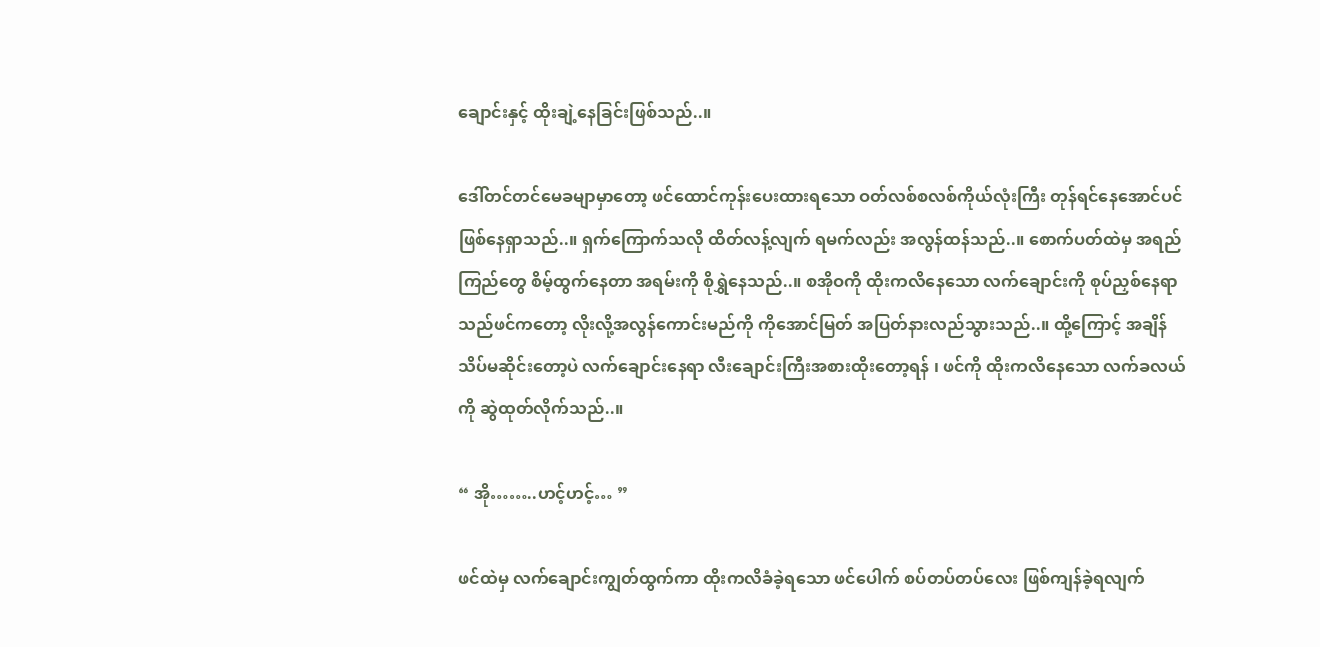ချောင်းနှင့် ထိုးချဲ့နေခြင်းဖြစ်သည်..။

ဒေါ်တင်တင်မေခမျာမှာတော့ ဖင်ထောင်ကုန်းပေးထားရသော ဝတ်လစ်စလစ်ကိုယ်လုံးကြီး တုန်ရင်နေအောင်ပင် ဖြစ်နေရှာသည်..။ ရှက်ကြောက်သလို ထိတ်လန့်လျက် ရမက်လည်း အလွန်ထန်သည်..။ စောက်ပတ်ထဲမှ အရည်ကြည်တွေ စိမ့်ထွက်နေတာ အရမ်းကို စိုရွှဲနေသည်..။ စအိုဝကို ထိုးကလိနေသော လက်ချောင်းကို စုပ်ညှစ်နေရာ သည်ဖင်ကတော့ လိုးလို့အလွန်ကောင်းမည်ကို ကိုအောင်မြတ် အပြတ်နားလည်သွားသည်..။ ထို့ကြောင့် အချိန်သိပ်မဆိုင်းတော့ပဲ လက်ချောင်းနေရာ လီးချောင်းကြီးအစားထိုးတော့ရန် ၊ ဖင်ကို ထိုးကလိနေသော လက်ခလယ်ကို ဆွဲထုတ်လိုက်သည်..။

“ အို……..ဟင့်ဟင့်… ”

ဖင်ထဲမှ လက်ချောင်းကျွတ်ထွက်ကာ ထိုးကလိခံခဲ့ရသော ဖင်ပေါက် စပ်တပ်တပ်လေး ဖြစ်ကျန်ခဲ့ရလျက်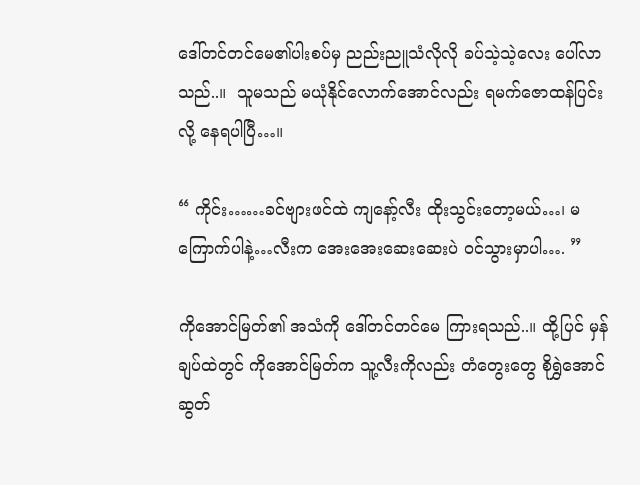ဒေါ်တင်တင်မေ၏ပါးစပ်မှ ညည်းညူသံလိုလို ခပ်သဲ့သဲ့လေး ပေါ်လာသည်..။  သူမသည် မယုံနိုင်လောက်အောင်လည်း ရမက်ဇောထန်ပြင်းလို့ နေရပါပြီ…။

“ ကိုင်း……ခင်ဗျားဖင်ထဲ ကျနော့်လီး ထိုးသွင်းတော့မယ်…၊ မကြောက်ပါနဲ့…လီးက အေးအေးဆေးဆေးပဲ ဝင်သွားမှာပါ…. ”

ကိုအောင်မြတ်၏ အသံကို ဒေါ်တင်တင်မေ ကြားရသည်..။ ထို့ပြင် မှန်ချပ်ထဲတွင် ကိုအောင်မြတ်က သူ့လီးကိုလည်း တံတွေးတွေ စိုရွှဲအောင် ဆွတ်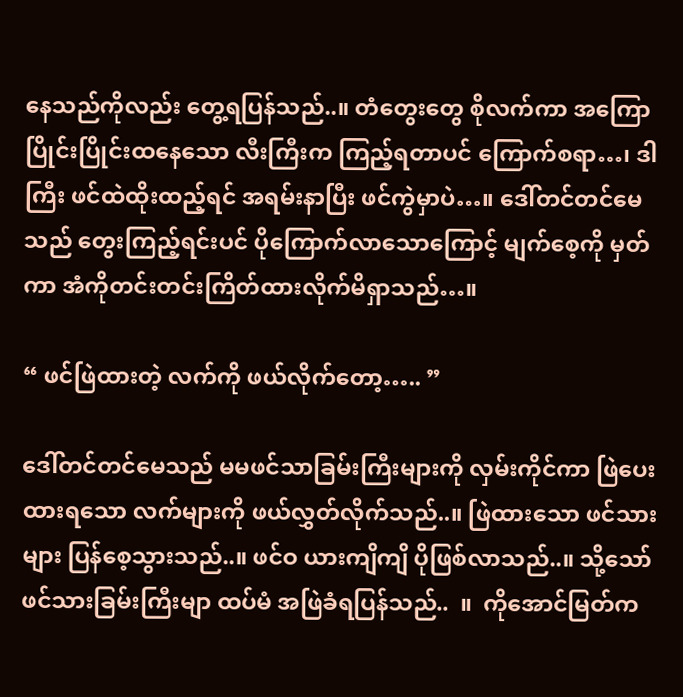နေသည်ကိုလည်း တွေ့ရပြန်သည်..။ တံတွေးတွေ စိုလက်ကာ အကြောပြိုင်းပြိုင်းထနေသော လီးကြီးက ကြည့်ရတာပင် ကြောက်စရာ…၊ ဒါကြီး ဖင်ထဲထိုးထည့်ရင် အရမ်းနာပြီး ဖင်ကွဲမှာပဲ…။ ဒေါ်တင်တင်မေသည် တွေးကြည့်ရင်းပင် ပိုကြောက်လာသောကြောင့် မျက်စေ့ကို မှတ်ကာ အံကိုတင်းတင်းကြိတ်ထားလိုက်မိရှာသည်…။

“ ဖင်ဖြဲထားတဲ့ လက်ကို ဖယ်လိုက်တော့….. ”

ဒေါ်တင်တင်မေသည် မမဖင်သာခြမ်းကြီးများကို လှမ်းကိုင်ကာ ဖြဲပေးထားရသော လက်များကို ဖယ်လွှတ်လိုက်သည်..။ ဖြဲထားသော ဖင်သားများ ပြန်စေ့သွားသည်..။ ဖင်ဝ ယားကျိကျိ ပိုဖြစ်လာသည်..။ သို့သော် ဖင်သားခြမ်းကြီးမျာ ထပ်မံ အဖြဲခံရပြန်သည်..  ။  ကိုအောင်မြတ်က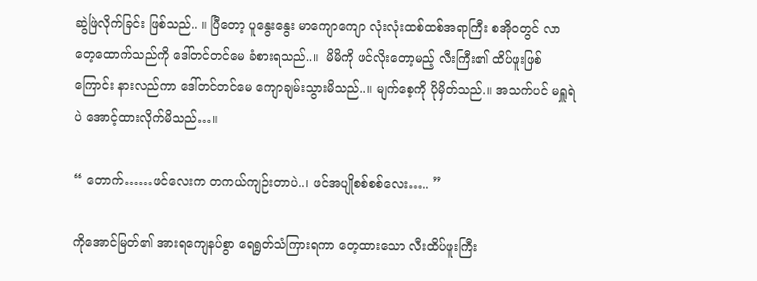ဆွဲဖြဲလိုက်ခြင်း ဖြစ်သည်.. ။ ပြီတော့ ပူနွေးနွေး မာကျောကျော လုံးလုံးထစ်ထစ်အရာကြီး စအိုဝတွင် လာတေ့ထောက်သည်ကို ဒေါ်တင်တင်မေ ခံစားရသည်..။  မိမိကို ဖင်လိုးတော့မည့် လီးကြီး၏ ထိပ်ဖူးဖြစ်ကြောင်း နားလည်ကာ ဒေါ်တင်တင်မေ ကျောချမ်းသွားမိသည်..။ မျက်စေ့ကို ပိုမှိတ်သည်.။ အသက်ပင် မရှူရဲပဲ အောင့်ထားလိုက်မိသည်…။

“ တောက်……ဖင်လေးက တကယ်ကျဉ်းတာပဲ..၊ ဖင်အပျိုစစ်စစ်လေး….. ”

ကိုအောင်မြတ်၏ အားရကျေနပ်စွာ ရေရွတ်သံကြားရကာ တေ့ထားသော လီးထိပ်ဖူးကြီး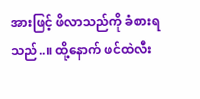အားဖြင့် ဖိလာသည်ကို ခံစားရသည်..။ ထို့နောက် ဖင်ထဲလီး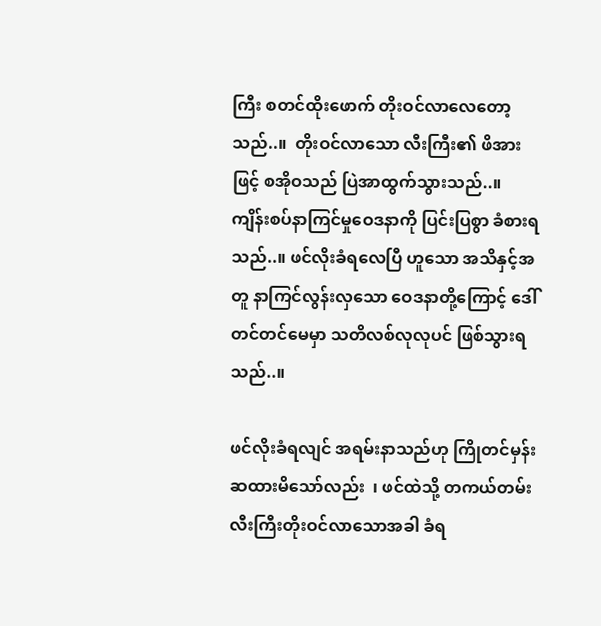ကြီး စတင်ထိုးဖောက် တိုးဝင်လာလေတော့သည်..။  တိုးဝင်လာသော လီးကြီး၏ ဖိအားဖြင့် စအိုဝသည် ပြဲအာထွက်သွားသည်..။ ကျိန်းစပ်နာကြင်မှုဝေဒနာကို ပြင်းပြစွာ ခံစားရသည်..။ ဖင်လိုးခံရလေပြီ ဟူသော အသိနှင့်အတူ နာကြင်လွန်းလှသော ဝေဒနာတို့ကြောင့် ဒေါ်တင်တင်မေမှာ သတိလစ်လုလုပင် ဖြစ်သွားရသည်..။

ဖင်လိုးခံရလျင် အရမ်းနာသည်ဟု ကြိုတင်မှန်းဆထားမိသော်လည်း  ၊ ဖင်ထဲသို့ တကယ်တမ်းလီးကြီးတိုးဝင်လာသောအခါ ခံရ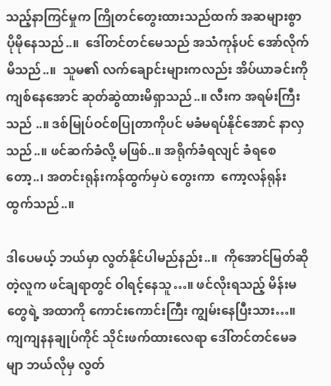သည့်နာကြင်မှုက ကြိုတင်တွေးထားသည်ထက် အဆများစွာ ပိုမိုနေသည်..။  ဒေါ်တင်တင်မေသည် အသံကုန်ပင် အော်လိုက်မိသည်..။  သူမ၏ လက်ချောင်းများကလည်း အိပ်ယာခင်းကို ကျစ်နေအောင် ဆုတ်ဆွဲထားမိရှာသည်..။ လီးက အရမ်းကြီးသည် ..။ ဒစ်မြုပ်ဝင်စပြုတာကိုပင် မခံမရပ်နိုင်အောင် နာလှသည်..။ ဖင်ဆက်ခံလို့ မဖြစ်..။ အရိုက်ခံရလျင် ခံရစေတော့..၊ အတင်းရုန်းကန်ထွက်မှပဲ တွေးကာ  ကော့လန်ရုန်းထွက်သည်..။

ဒါပေမယ့် ဘယ်မှာ လွတ်နိုင်ပါမည်နည်း..။  ကိုအောင်မြတ်ဆိုတဲ့လူက ဖင်ချရာတွင် ဝါရင့်နေသူ…။ ဖင်လိုးရသည့် မိန်းမတွေရဲ့ အထာကို ကောင်းကောင်းကြီး ကျွမ်းနေပြီးသား…။ ကျကျနနချုပ်ကိုင် သိုင်းဖက်ထားလေရာ ဒေါ်တင်တင်မေခမျာ ဘယ်လိုမှ လွတ်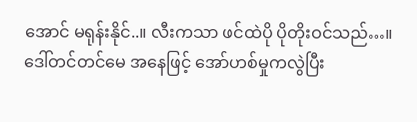အောင် မရုန်းနိုင်..။ လီးကသာ ဖင်ထဲပို ပိုတိုးဝင်သည်…။ ဒေါ်တင်တင်မေ အနေဖြင့် အော်ဟစ်မှုကလွဲပြီး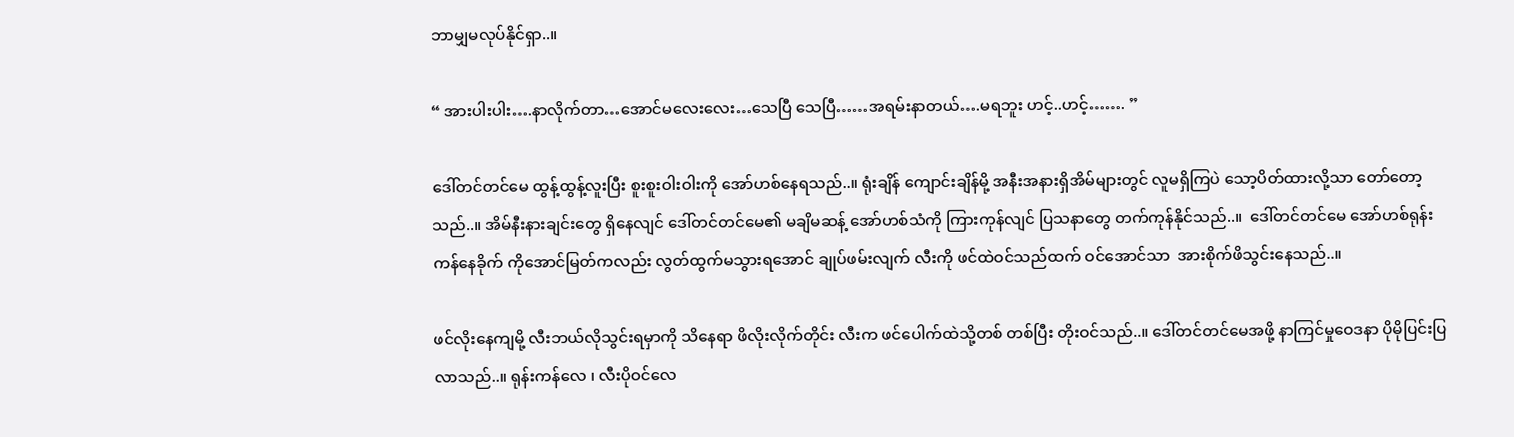ဘာမျှမလုပ်နိုင်ရှာ..။

“ အားပါးပါး….နာလိုက်တာ…အောင်မလေးလေး…သေပြီ သေပြီ……အရမ်းနာတယ်….မရဘူး ဟင့်..ဟင့်……. ”

ဒေါ်တင်တင်မေ ထွန့်ထွန့်လူးပြီး စူးစူးဝါးဝါးကို အော်ဟစ်နေရသည်..။ ရုံးချိန် ကျောင်းချိန်မို့ အနီးအနားရှိအိမ်များတွင် လူမရှိကြပဲ သော့ပိတ်ထားလို့သာ တော်တော့သည်..။ အိမ်နီးနားချင်းတွေ ရှိနေလျင် ဒေါ်တင်တင်မေ၏ မချိမဆန့် အော်ဟစ်သံကို ကြားကုန်လျင် ပြသနာတွေ တက်ကုန်နိုင်သည်..။  ဒေါ်တင်တင်မေ အော်ဟစ်ရုန်းကန်နေခိုက် ကိုအောင်မြတ်ကလည်း လွတ်ထွက်မသွားရအောင် ချုပ်ဖမ်းလျက် လီးကို ဖင်ထဲဝင်သည်ထက် ဝင်အောင်သာ  အားစိုက်ဖိသွင်းနေသည်..။

ဖင်လိုးနေကျမို့ လီးဘယ်လိုသွင်းရမှာကို သိနေရာ ဖိလိုးလိုက်တိုင်း လီးက ဖင်ပေါက်ထဲသို့တစ် တစ်ပြီး တိုးဝင်သည်..။ ဒေါ်တင်တင်မေအဖို့ နာကြင်မှုဝေဒနာ ပိုမိုပြင်းပြလာသည်..။ ရုန်းကန်လေ ၊ လီးပိုဝင်လေ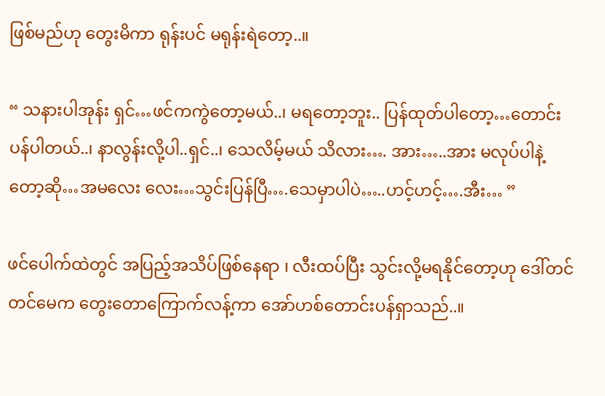ဖြစ်မည်ဟု တွေးမိကာ ရုန်းပင် မရုန်းရဲတော့..။

“ သနားပါအုန်း ရှင်…ဖင်ကကွဲတော့မယ်..၊ မရတော့ဘူး.. ပြန်ထုတ်ပါတော့…တောင်းပန်ပါတယ်..၊ နာလွန်းလို့ပါ..ရှင်..၊ သေလိမ့်မယ် သိလား…. အား…..အား မလုပ်ပါနဲ့တော့ဆို…အမလေး လေး…သွင်းပြန်ပြီ….သေမှာပါပဲ…..ဟင့်ဟင့်….အီး… ”

ဖင်ပေါက်ထဲတွင် အပြည့်အသိပ်ဖြစ်နေရာ ၊ လီးထပ်ပြီး သွင်းလို့မရနိုင်တော့ဟု ဒေါ်တင်တင်မေက တွေးတောကြောက်လန့်ကာ အော်ဟစ်တောင်းပန်ရှာသည်..။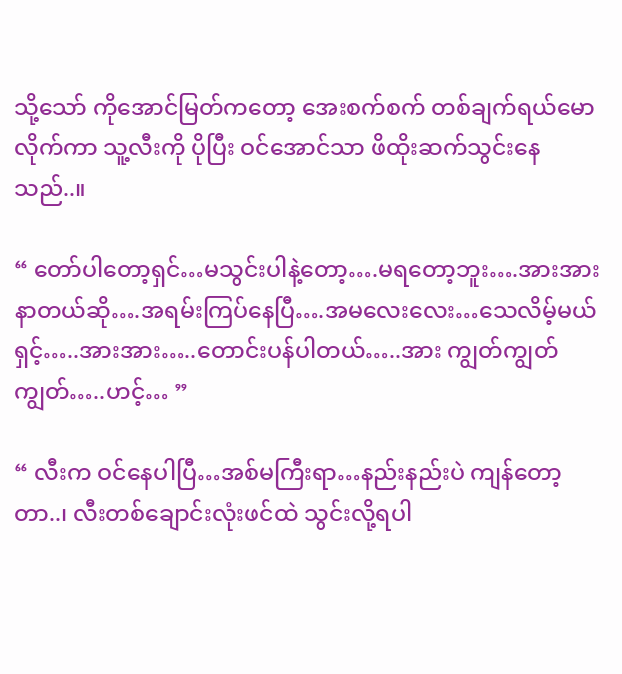သို့သော် ကိုအောင်မြတ်ကတော့ အေးစက်စက် တစ်ချက်ရယ်မောလိုက်ကာ သူ့လီးကို ပိုပြီး ဝင်အောင်သာ ဖိထိုးဆက်သွင်းနေသည်..။

“ တော်ပါတော့ရှင်…မသွင်းပါနဲ့တော့….မရတော့ဘူး….အားအား နာတယ်ဆို….အရမ်းကြပ်နေပြီ….အမလေးလေး…သေလိမ့်မယ် ရှင့်…..အားအား…..တောင်းပန်ပါတယ်…..အား ကျွတ်ကျွတ်ကျွတ်…..ဟင့်… ”

“ လီးက ဝင်နေပါပြီ…အစ်မကြီးရာ…နည်းနည်းပဲ ကျန်တော့တာ..၊ လီးတစ်ချောင်းလုံးဖင်ထဲ သွင်းလို့ရပါ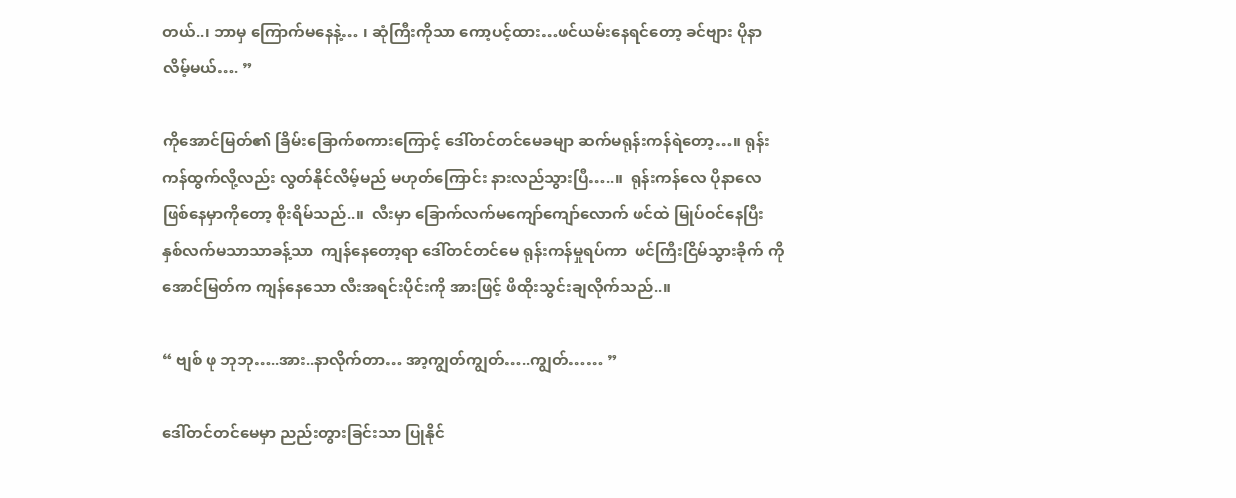တယ်..၊ ဘာမှ ကြောက်မနေနဲ့… ၊ ဆုံကြီးကိုသာ ကော့ပင့်ထား…ဖင်ယမ်းနေရင်တော့ ခင်ဗျား ပိုနာလိမ့်မယ်…. ”

ကိုအောင်မြတ်၏ ခြိမ်းခြောက်စကားကြောင့် ဒေါ်တင်တင်မေခမျာ ဆက်မရုန်းကန်ရဲတော့…။ ရုန်းကန်ထွက်လို့လည်း လွတ်နိုင်လိမ့်မည် မဟုတ်ကြောင်း နားလည်သွားပြီ…..။  ရုန်းကန်လေ ပိုနာလေ ဖြစ်နေမှာကိုတော့ စိုးရိမ်သည်..။  လီးမှာ ခြောက်လက်မကျော်ကျော်လောက် ဖင်ထဲ မြုပ်ဝင်နေပြီး နှစ်လက်မသာသာခန့်သာ  ကျန်နေတော့ရာ ဒေါ်တင်တင်မေ ရုန်းကန်မှုရပ်ကာ  ဖင်ကြီးငြိမ်သွားခိုက် ကိုအောင်မြတ်က ကျန်နေသော လီးအရင်းပိုင်းကို အားဖြင့် ဖိထိုးသွင်းချလိုက်သည်..။

“ ဗျစ် ဖု ဘုဘု…..အား..နာလိုက်တာ… အာ့ကျွတ်ကျွတ်…..ကျွတ်…… ”

ဒေါ်တင်တင်မေမှာ ညည်းတွားခြင်းသာ ပြုနိုင်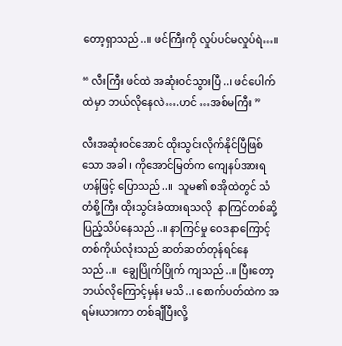တော့ရှာသည်..။ ဖင်ကြီးကို လှုပ်ပင်မလှုပ်ရဲ…။

“ လီးကြီး ဖင်ထဲ အဆုံးဝင်သွားပြီ..၊ ဖင်ပေါက်ထဲမှာ ဘယ်လိုနေလဲ….ဟင် …အစ်မကြီး ”

လီးအဆုံးဝင်အောင် ထိုးသွင်းလိုက်နိုင်ပြီဖြစ်သော အခါ ၊ ကိုအောင်မြတ်က ကျေနပ်အားရဟန်ဖြင့် ပြောသည်..။  သူမ၏ စအိုထဲတွင် သံတံစို့ကြီး ထိုးသွင်းခံထားရသလို  နာကြင်တစ်ဆို့ ပြည့်သိပ်နေသည်..။ နာကြင်မှု ဝေဒနာကြောင့် တစ်ကိုယ်လုံးသည် ဆတ်ဆတ်တုန်ရင်နေသည်..။  ချွေပြိုက်ပြိုက် ကျသည်..။ ပြီးတော့ ဘယ်လိုကြောင့်မှန်း မသိ..၊ စောက်ပတ်ထဲက အရမ်းယားကာ တစ်ချီပြီးလို့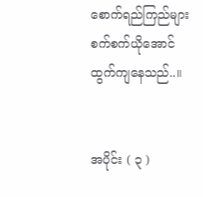စောက်ရည်ကြည်များ စက်စက်ယိုအောင် ထွက်ကျနေသည်..။


အပိုင်း ( ၃ )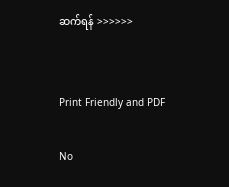ဆက်ရန် >>>>>>


Print Friendly and PDF

No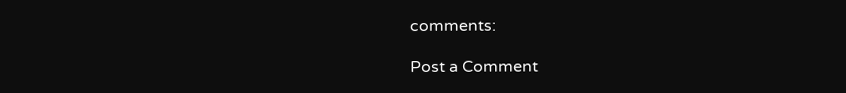comments:

Post a Comment